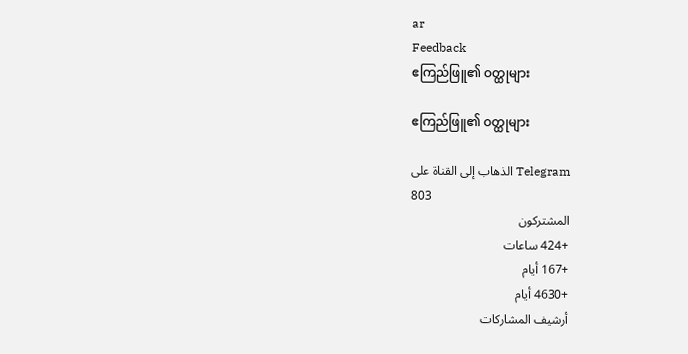ar
Feedback
ဧကြည်ဖြူ၏ ဝတ္ထုများ

ဧကြည်ဖြူ၏ ဝတ္ထုများ

الذهاب إلى القناة على Telegram
803
المشتركون
+424 ساعات
+167 أيام
+4630 أيام
أرشيف المشاركات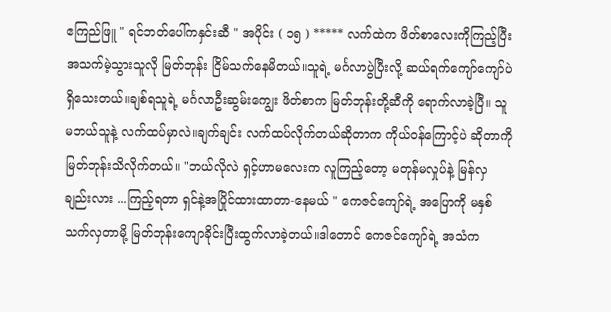ဧကြည်ဖြူ " ရင်ဘတ်ပေါ်ကနှင်းဆီ " အပိုင်း ( ၁၅ ) ***** လက်ထဲက ဖိတ်စာလေးကိုကြည့်ပြီး အသက်မဲ့သွားသူလို မြတ်ဘုန်း ငြိမ်သက်နေမိတယ်။သူရဲ့ မင်္ဂလာပွဲပြီးလို့ ဆယ်ရက်ကျော်ကျော်ပဲရှိသေးတယ်။ချစ်ရသူရဲ့ မင်္ဂလာဦးဆွမ်းကျွေး ဖိတ်စာက မြတ်ဘုန်းတို့ဆီကို ရောက်လာခဲ့ပြီ။ သူမဘယ်သူနဲ့ လက်ထပ်မှာလဲ။ချက်ချင်း လက်ထပ်လိုက်တယ်ဆိုတာက ကိုယ်ဝန်ကြောင့်ပဲ ဆိုတာကို မြတ်ဘုန်းသိလိုက်တယ်။ "ဘယ်လိုလဲ ရှင့်ဟာမလေးက လူကြည့်တော့ မတုန်မလှုပ်နဲ့ မြန်လှချည်းလား ...ကြည့်ရတာ ရှင်နဲ့အပြိုင်ထားထာတာ-နေမယ် " ကေဇင်ကျော်ရဲ့ အပြောကို မနှစ်သက်လှတာမို့ မြတ်ဘုန်းကျောခိုင်းပြီးထွက်လာခဲ့တယ်။ဒါတောင် ကေဇင်ကျော်ရဲ့ အသံက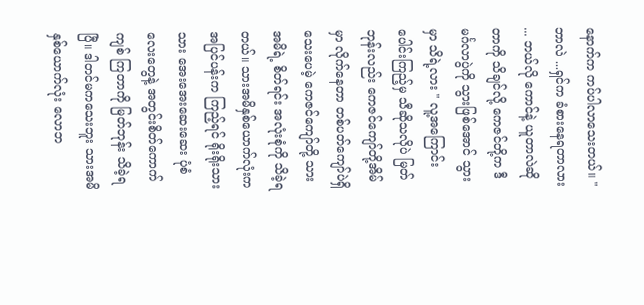နောက်က ကပ်ပါလာသေးတယ်။ " ဘာလဲ ...ရှင်က ခံစားနေရတာလား ... ဘယ်လို ကောင်နဲ့ ယူတာလဲဆိုတာကို သိချင်လို့ ကေဇင်တို့က ဒီမင်္ဂလာပွဲကို သွားဖြစ်အောင် သွားမှာ သိရဲ့လား " လူ့အကြောင်း ပေါင်းကြည့်မှ သီဆိုသလိုပဲ မြတ်ဘုန်းလည်း ကေဇင်ကျော်တို့အိမ်မှာ လိုက်နေတာ တစ်ပတ်ကျော်ပဲရှိသေးပေမဲ့ ကေဇင်ကျော်တို့ သားအမိရဲ့ စိတ်ရင်း အလုံးစုံကို သိခဲ့ရတယ်။ သားအမိနှစ်ယောက်လုံးက အပြင်ပန်းက ကြည့်ရင် ရိုးရိုးသားသား အေးအေးဆေးဆေး ပုံစံလေးတွေနဲ့ အတွင်းစိတ်ကောက်ကျစ် ကြတာကို မြတ်ဘုန်း သိခဲ့ရပြီ။ ဒါတင်မကသေးဘူး သားအမိနှစ်ယောက်လုံး လောဘ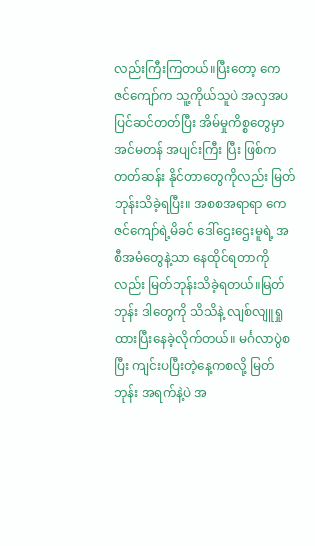လည်းကြီးကြတယ်။ပြီးတော့ ကေဇင်ကျော်က သူ့ကိုယ်သူပဲ အလှအပ ပြင်ဆင်တတ်ပြီး အိမ်မှုကိစ္စတွေမှာ အင်မတန် အပျင်းကြီး ပြီး ဖြစ်ကတတ်ဆန်း နိုင်တာတွေကိုလည်း မြတ်ဘုန်းသိခဲ့ရပြီး။ အစစအရာရာ ကေဇင်ကျော်ရဲ့မိခင် ဒေါ်ဌေးဌေးမူရဲ့ အစီအမံတွေနဲ့သာ နေထိုင်ရတာကိုလည်း မြတ်ဘုန်းသိခဲ့ရတယ်။မြတ်ဘုန်း ဒါတွေကို သိသိနဲ့ လျစ်လျူရှုထားပြီးနေခဲ့လိုက်တယ်။ မင်္ဂလာပွဲစပြီး ကျင်းပပြီးတဲ့နေ့ကစလို့ မြတ်ဘုန်း အရက်နဲ့ပဲ အ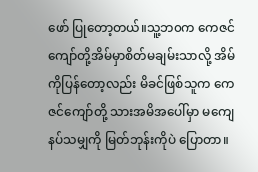ဖော် ပြုတော့တယ်။သူ့ဘ၀က ကေဇင်ကျော်တို့အိမ်မှာစိတ်မချမ်းသာလို့ အိမ်ကိုပြန်တော့လည်း မိခင်ဖြစ်သူက ကေဇင်ကျော်တို့ သားအမိအပေါ်မှာ မကျေနပ်သမျှကို မြတ်ဘုန်းကိုပဲ ပြောတာ။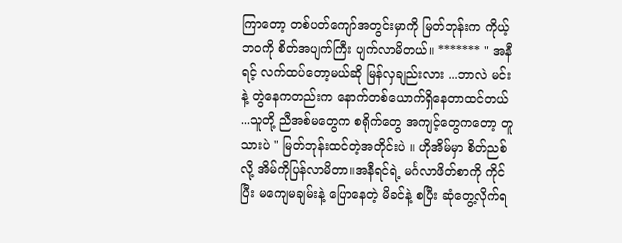ကြာတော့ တစ်ပတ်ကျော်အတွင်းမှာကို မြတ်ဘုန်းက ကိုယ့်ဘဝကို စိတ်အပျက်ကြီး ပျက်လာမိတယ်။ ******* " အနီရင့် လက်ထပ်တော့မယ်ဆို မြန်လှချည်းလား ...ဘာလဲ မင်းနဲ့ တွဲနေကတည်းက နောက်တစ်ယောက်ရှိနေတာထင်တယ် ...သူတို့ ညီအစ်မတွေက စရိုက်တွေ အကျင့်တွေကတော့ တူသားပဲ " မြတ်ဘုန်းထင်တဲ့အတိုင်းပဲ ။ ဟိုအိမ်မှာ စိတ်ညစ်လို့ အိမ်ကိုပြန်လာမိတာ။အနီရင်ရဲ့ မင်္ဂလာဖိတ်စာကို ကိုင်ပြီး မကျေမချမ်းနဲ့ ပြောနေတဲ့ မိခင်နဲ့ စပြီး ဆုံတွေ့လိုက်ရ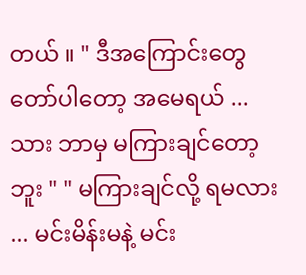တယ် ။ " ဒီအကြောင်းတွေ တော်ပါတော့ အမေရယ် ... သား ဘာမှ မကြားချင်တော့ဘူး " " မကြားချင်လို့ ရမလား ... မင်းမိန်းမနဲ့ မင်း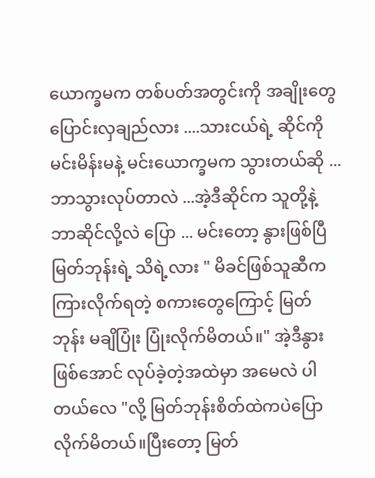ယောက္ခမက တစ်ပတ်အတွင်းကို အချိုးတွေပြောင်းလှချည်လား ....သားငယ်ရဲ့ ဆိုင်ကို မင်းမိန်းမနဲ့ မင်းယောက္ခမက သွားတယ်ဆို ... ဘာသွားလုပ်တာလဲ ...အဲ့ဒီဆိုင်က သူတို့နဲ့ ဘာဆိုင်လို့လဲ ပြော ... မင်းတော့ နွားဖြစ်ပြီ မြတ်ဘုန်းရဲ့ သိရဲ့လား " မိခင်ဖြစ်သူဆီက ကြားလိုက်ရတဲ့ စကားတွေကြောင့် မြတ်ဘုန်း မချိပြုံး ပြုံးလိုက်မိတယ်။" အဲ့ဒီနွားဖြစ်အောင် လုပ်ခဲ့တဲ့အထဲမှာ အမေလဲ ပါတယ်လေ "လို့ မြတ်ဘုန်းစိတ်ထဲကပဲပြောလိုက်မိတယ်။ပြီးတော့ မြတ်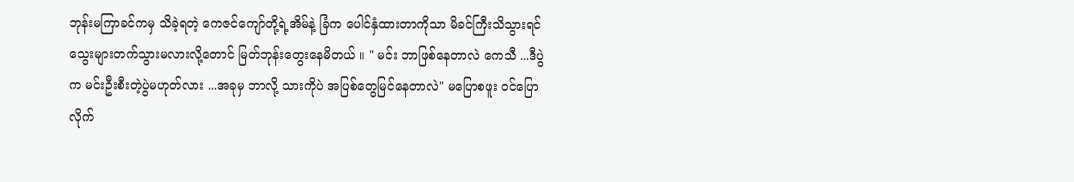ဘုန်းမကြာခင်ကမှ သိခဲ့ရတဲ့ ကေဇင်ကျော်တို့ရဲ့အိမ်နဲ့ ခြံက ပေါင်နှံထားတာကိုသာ မိခင်ကြီးသိသွားရင် သွေးများတက်သွားမလားလို့တောင် မြတ်ဘုန်းတွေးနေမိတယ် ။ " မင်း ဘာဖြစ်နေတာလဲ ကေသီ ...ဒီပွဲက မင်းဦးစီးတဲ့ပွဲမဟုတ်လား ...အခုမှ ဘာလို့ သားကိုပဲ အပြစ်တွေမြင်နေတာလဲ" မပြောစဖူး ၀င်ပြောလိုက်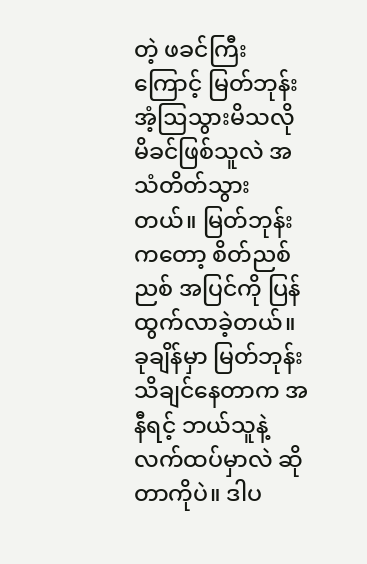တဲ့ ဖခင်ကြီးကြောင့် မြတ်ဘုန်း အံ့ဩသွားမိသလို မိခင်ဖြစ်သူလဲ အသံတိတ်သွားတယ်။ မြတ်ဘုန်းကတော့ စိတ်ညစ်ညစ် အပြင်ကို ပြန်ထွက်လာခဲ့တယ်။ခုချိန်မှာ မြတ်ဘုန်း သိချင်နေတာက အနီရင့် ဘယ်သူနဲ့ လက်ထပ်မှာလဲ ဆိုတာကိုပဲ။ ဒါပ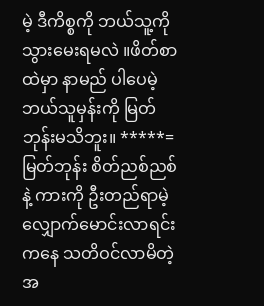မဲ့ ဒီကိစ္စကို ဘယ်သူ့ကို သွားမေးရမလဲ ။ဖိတ်စာထဲမှာ နာမည် ပါပေမဲ့ ဘယ်သူမှန်းကို မြတ်ဘုန်းမသိဘူး။ *****= မြတ်ဘုန်း စိတ်ညစ်ညစ်နဲ့ ကားကို ဦးတည်ရာမဲ့ လျှောက်မောင်းလာရင်းကနေ သတိဝင်လာမိတဲ့အ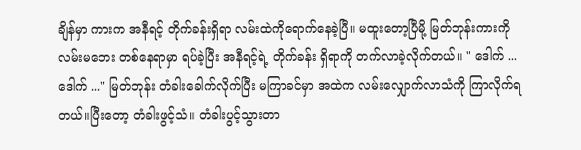ချိန်မှာ ကားက အနီရင့် တိုက်ခန်းရှိရာ လမ်းထဲကိုရောက်နေခဲ့ပြီ။ မထူးတော့ပြီမို့ မြတ်ဘုန်းကားကို လမ်းမဘေး တစ်နေရာမှာ ရပ်ခဲ့ပြီး အနီရင့်ရဲ့ တိုက်ခန်း ရှိရာကို တက်လာခဲ့လိုက်တယ်။ " ဒေါက် ...ဒေါက် ..." မြတ်ဘုန်း တံခါးခေါက်လိုက်ပြီး မကြာခင်မှာ အထဲက လမ်းလျှောက်လာသံကို ကြာလိုက်ရတယ်။ပြီးတော့ တံခါးဖွင့်သံ။ တံခါးပွင့်သွားတာ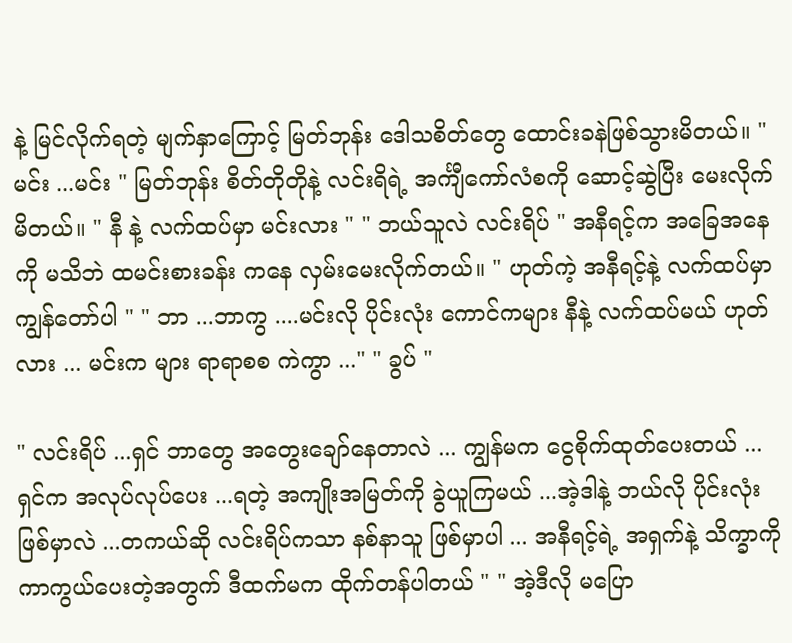နဲ့ မြင်လိုက်ရတဲ့ မျက်နှာကြောင့် မြတ်ဘုန်း ဒေါသစိတ်တွေ ထောင်းခနဲဖြစ်သွားမိတယ်။ " မင်း ...မင်း " မြတ်ဘုန်း စိတ်တိုတိုနဲ့ လင်းရိရဲ့ အင်္ကျီကော်လံစကို ဆောင့်ဆွဲပြီး မေးလိုက်မိတယ်။ " နီ နဲ့ လက်ထပ်မှာ မင်းလား " " ဘယ်သူလဲ လင်းရိပ် " အနီရင့်က အခြေအနေကို မသိဘဲ ထမင်းစားခန်း ကနေ လှမ်းမေးလိုက်တယ်။ " ဟုတ်ကဲ့ အနီရင့်နဲ့ လက်ထပ်မှာ ကျွန်တော်ပါ " " ဘာ ...ဘာကွ ....မင်းလို ပိုင်းလုံး ကောင်ကများ နီနဲ့ လက်ထပ်မယ် ဟုတ်လား ... မင်းက များ ရာရာစစ ကဲကွာ ..." " ခွပ် "

" လင်းရိပ် ...ရှင် ဘာတွေ အတွေးချော်နေတာလဲ ... ကျွန်မက ငွေစိုက်ထုတ်ပေးတယ် ...ရှင်က အလုပ်လုပ်ပေး ...ရတဲ့ အကျိုးအမြတ်ကို ခွဲယူကြမယ် ...အဲ့ဒါနဲ့ ဘယ်လို ပိုင်းလုံး ဖြစ်မှာလဲ ...တကယ်ဆို လင်းရိပ်ကသာ နစ်နာသူ ဖြစ်မှာပါ ... အနီရင့်ရဲ့ အရှက်နဲ့ သိက္ခာကို ကာကွယ်ပေးတဲ့အတွက် ဒီထက်မက ထိုက်တန်ပါတယ် " " အဲ့ဒီလို မပြော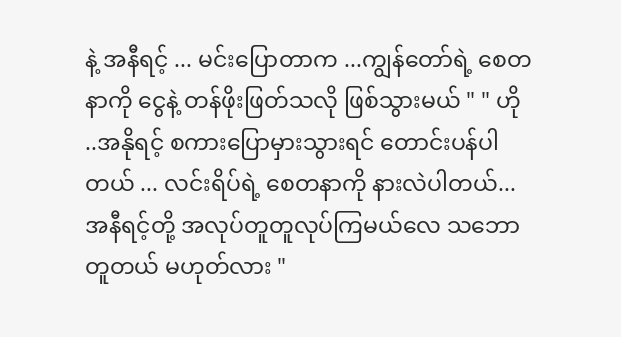နဲ့ အနီရင့် ... မင်းပြောတာက ...ကျွန်တော်ရဲ့ စေတနာကို ငွေနဲ့ တန်ဖိုးဖြတ်သလို ဖြစ်သွားမယ် " " ဟို ..အနိုရင့် စကားပြောမှားသွားရင် တောင်းပန်ပါတယ် ... လင်းရိပ်ရဲ့ စေတနာကို နားလဲပါတယ်...အနီရင့်တို့ အလုပ်တူတူလုပ်ကြမယ်လေ သဘောတူတယ် မဟုတ်လား "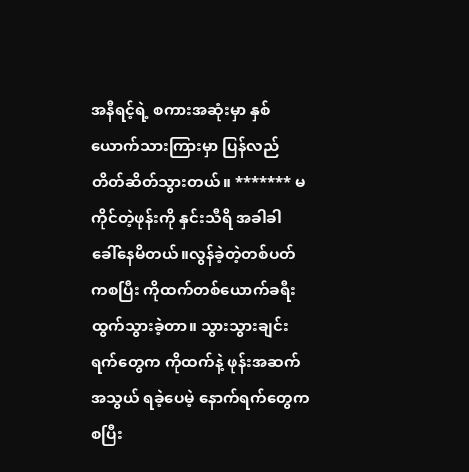အနီရင့်ရဲ့ စကားအဆုံးမှာ နှစ်ယောက်သားကြားမှာ ပြန်လည် တိတ်ဆိတ်သွားတယ်။ ******* မကိုင်တဲ့ဖုန်းကို နှင်းသီရိ အခါခါ ခေါ်နေမိတယ်။လွန်ခဲ့တဲ့တစ်ပတ်ကစပြီး ကိုထက်တစ်ယောက်ခရီးထွက်သွားခဲ့တာ။ သွားသွားချင်းရက်တွေက ကိုထက်နဲ့ ဖုန်းအဆက်အသွယ် ရခဲ့ပေမဲ့ နောက်ရက်တွေက စပြီး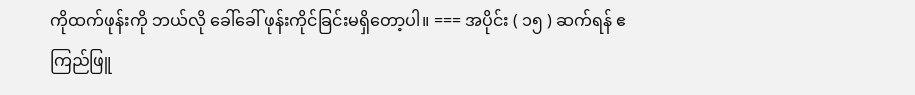ကိုထက်ဖုန်းကို ဘယ်လို ခေါ်ခေါ် ဖုန်းကိုင်ခြင်းမရှိတော့ပါ။ === အပိုင်း ( ၁၅ ) ဆက်ရန် ဧကြည်ဖြူ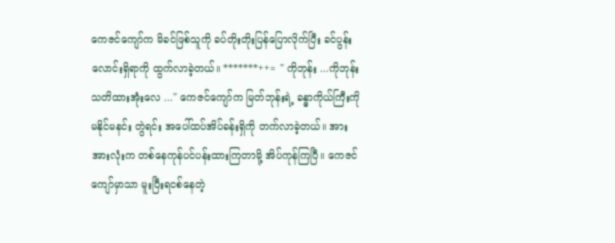ကေဇင်ကျော်က မိခင်ဖြစ်သူကို ခပ်တိုးတိုးပြန်ပြောလိုက်ပြီး ခင်ပွန်းလောင်းရှိရာကို ထွက်လာခဲ့တယ်။ *******++= " ကိုဘုန်း ...ကိုဘုန်း သတိထားအုံးလေ ..." ကေဇင်ကျော်က မြတ်ဘုန်းရဲ့ ခန္ဓာကိုယ်ကြီးကို မနိုင်မနင်း တွဲရင်း အပေါ်ထပ်အိပ်ခန်းရှိကို တက်လာခဲ့တယ်။ အားအားလုံးက တစ်နေကုန်ပင်ပန်းထားကြတာမို့ အိပ်ကုန်ကြပြီ။ ကေဇင်ကျော်မှာသာ မူးပြီးရငစ်နေတဲ့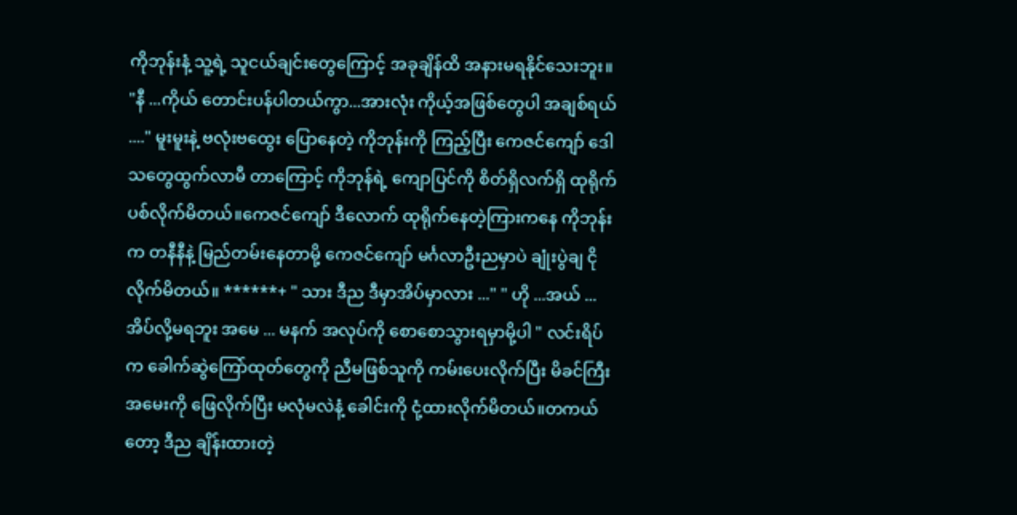ကိုဘုန်းနံ့ သူ့ရဲ့ သူငယ်ချင်းတွေကြောင့် အခုချိန်ထိ အနားမရနိုင်သေးဘူး။ "နီ ...ကိုယ် တောင်းပန်ပါတယ်ကွာ...အားလုံး ကိုယ့်အဖြစ်တွေပါ အချစ်ရယ် ...." မူးမူးနဲ့ ဗလုံးဗထွေး ပြောနေတဲ့ ကိုဘုန်းကို ကြည့်ပြီး ကေဇင်ကျော် ဒေါသတွေထွက်လာမီ တာကြောင့် ကိုဘုန်ရဲ့ ကျောပြင်ကို စိတ်ရှိလက်ရှိ ထုရိုက်ပစ်လိုက်မိတယ်။ကေဇင်ကျော် ဒီလောက် ထုရိုက်နေတဲ့ကြားကနေ ကိုဘုန်းက တနီနီနဲ့ မြည်တမ်းနေတာမို့ ကေဇင်ကျော် မင်္ဂလာဦးညမှာပဲ ချုံးပွဲချ ငိုလိုက်မိတယ်။ ******+ " သား ဒီည ဒီမှာအိပ်မှာလား ..." " ဟို ...အယ် ... အိပ်လို့မရဘူး အမေ ... မနက် အလုပ်ကို စောစောသွားရမှာမို့ပါ " လင်းရိပ်က ခေါက်ဆွဲကြော်ထုတ်တွေကို ညီမဖြစ်သူကို ကမ်းပေးလိုက်ပြီး မိခင်ကြီး အမေးကို ဖြေလိုက်ပြီး မလုံမလဲနံ့ ခေါင်းကို ငုံ့ထားလိုက်မိတယ်။တကယ်တော့ ဒီည ချိန်းထားတဲ့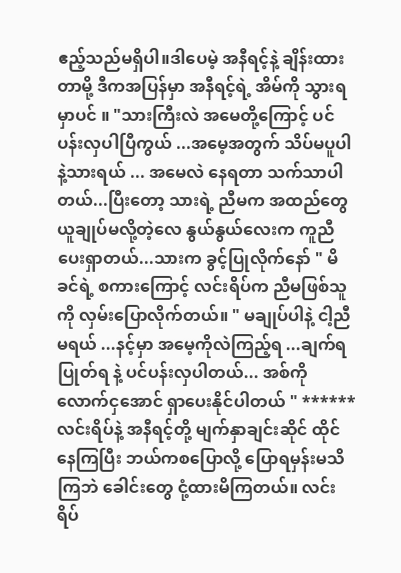ဧည့်သည်မရှိပါ။ဒါပေမဲ့ အနီရင့်နဲ့ ချိန်းထားတာမို့ ဒီကအပြန်မှာ အနီရင့်ရဲ့ အိမ်ကို သွားရမှာပင် ။ "သားကြီးလဲ အမေတို့ကြောင့် ပင်ပန်းလှပါပြီကွယ် ...အမေ့အတွက် သိပ်မပူပါနဲ့သားရယ် ... အမေလဲ နေရတာ သက်သာပါတယ်...ပြီးတော့ သားရဲ့ ညီမက အထည်တွေ ယူချုပ်မလို့တဲ့လေ နွယ်နွယ်လေးက ကူညီပေးရှာတယ်...သားက ခွင့်ပြုလိုက်နော် " မိခင်ရဲ့ စကားကြောင့် လင်းရိပ်က ညီမဖြစ်သူကို လှမ်းပြောလိုက်တယ်။ " မချုပ်ပါနဲ့ ငါ့ညီမရယ် ...နင့်မှာ အမေ့ကိုလဲကြည့်ရ ...ချက်ရပြုတ်ရ နဲ့ ပင်ပန်းလှပါတယ်... အစ်ကို လောက်ငှအောင် ရှာပေးနိုင်ပါတယ် " ****** လင်းရိပ်နဲ့ အနီရင့်တို့ မျက်နှာချင်းဆိုင် ထိုင်နေကြပြီး ဘယ်ကစပြောလို့ ပြောရမှန်းမသိကြဘဲ ခေါင်းတွေ ငုံ့ထားမိကြတယ်။ လင်းရိပ်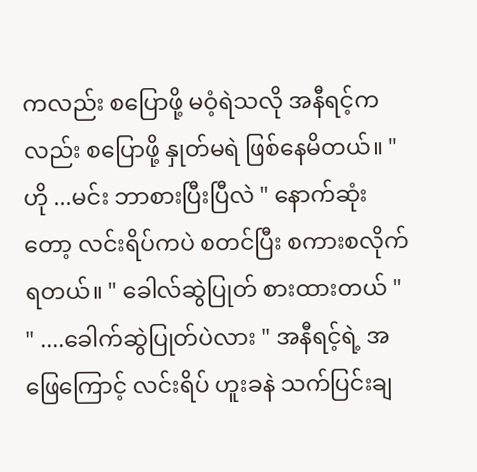ကလည်း စပြောဖို့ မဝံ့ရဲသလို အနီရင့်ကလည်း စပြောဖို့ နှုတ်မရဲ ဖြစ်နေမိတယ်။ " ဟို ...မင်း ဘာစားပြီးပြီလဲ " နောက်ဆုံးတော့ လင်းရိပ်ကပဲ စတင်ပြီး စကားစလိုက်ရတယ်။ " ခေါလ်ဆွဲပြုတ် စားထားတယ် " " ....ခေါက်ဆွဲပြုတ်ပဲလား " အနီရင့်ရဲ့ အဖြေကြောင့် လင်းရိပ် ဟူးခနဲ သက်ပြင်းချ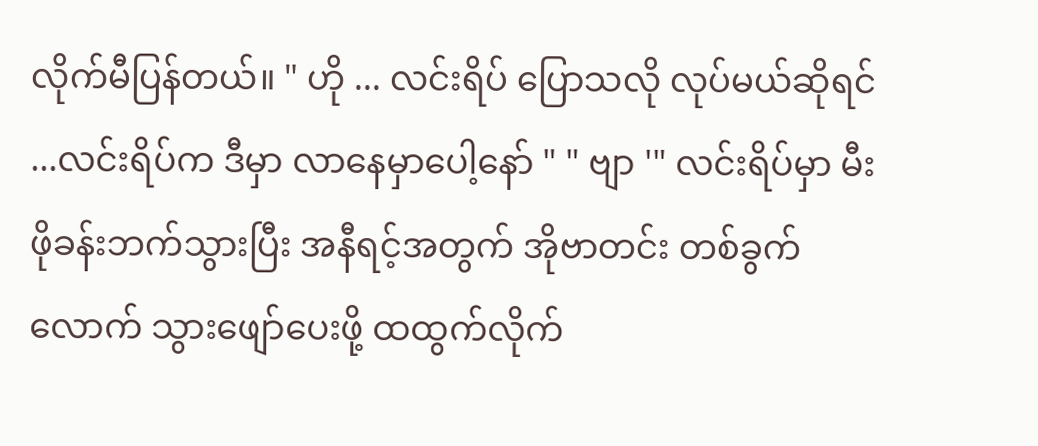လိုက်မီပြန်တယ်။ " ဟို ... လင်းရိပ် ပြောသလို လုပ်မယ်ဆိုရင် ...လင်းရိပ်က ဒီမှာ လာနေမှာပေါ့နော် " " ဗျာ '" လင်းရိပ်မှာ မီးဖိုခန်းဘက်သွားပြီး အနီရင့်အတွက် အိုဗာတင်း တစ်ခွက်လောက် သွားဖျော်ပေးဖို့ ထထွက်လိုက်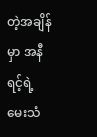တဲ့အချိန်မှာ အနီရင့်ရဲ့ မေးသံ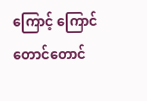ကြောင့် ကြောင်တောင်တောင်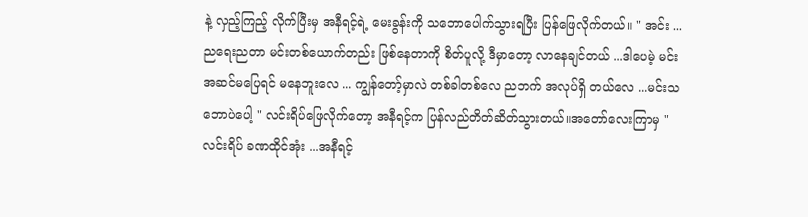နဲ့ လှည့်ကြည့် လိုက်ပြီးမှ အနီရင့်ရဲ့ မေးခွန်းကို သဘောပေါက်သွားရပြီး ပြန်ဖြေလိုက်တယ်။ " အင်း ... ညရေးညတာ မင်းတစ်ယောက်တည်း ဖြစ်နေတာကို စိတ်ပူလို့ ဒီမှာတော့ လာနေချင်တယ် ...ဒါပေမဲ့ မင်းအဆင်မပြေရင် မနေဘူးလေ ... ကျွန်တော့်မှာလဲ တစ်ခါတစ်လေ ညဘက် အလုပ်ရှိ တယ်လေ ...မင်းသဘောပဲပေါ့ " လင်းရိပ်ဖြေလိုက်တော့ အနီရင့်က ပြန်လည်တိတ်ဆိတ်သွားတယ်။အတော်လေးကြာမှ " လင်းရိပ် ခဏထိုင်အုံး ...အနီရင့်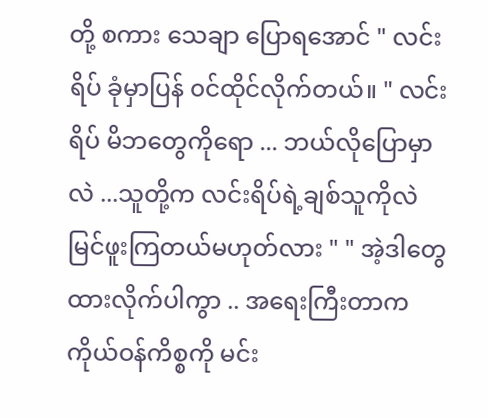တို့ စကား သေချာ ပြောရအောင် " လင်းရိပ် ခုံမှာပြန် ၀င်ထိုင်လိုက်တယ်။ " လင်းရိပ် မိဘတွေကိုရော ... ဘယ်လိုပြောမှာလဲ ...သူတို့က လင်းရိပ်ရဲ့ချစ်သူကိုလဲ မြင်ဖူးကြတယ်မဟုတ်လား " " အဲ့ဒါတွေ ထားလိုက်ပါကွာ .. အရေးကြီးတာက ကိုယ်ဝန်ကိစ္စကို မင်း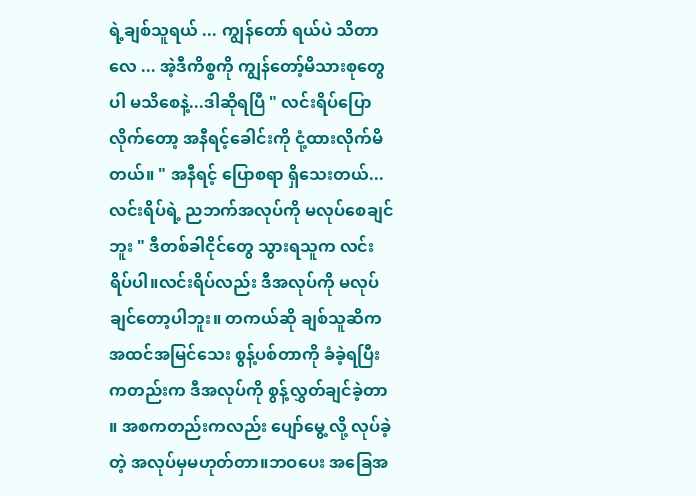ရဲ့ချစ်သူရယ် ... ကျွန်တော် ရယ်ပဲ သိတာလေ ... အဲ့ဒီကိစ္စကို ကျွန်တော့်မိသားစုတွေပါ မသိစေနဲ့...ဒါဆိုရပြီ " လင်းရိပ်ပြောလိုက်တော့ အနီရင့်ခေါင်းကို ငုံ့ထားလိုက်မိတယ်။ " အနီရင့် ပြောစရာ ရှိသေးတယ်...လင်းရိပ်ရဲ့ ညဘက်အလုပ်ကို မလုပ်စေချင်ဘူး " ဒီတစ်ခါငိုင်တွေ သွားရသူက လင်းရိပ်ပါ။လင်းရိပ်လည်း ဒီအလုပ်ကို မလုပ်ချင်တော့ပါဘူး။ တကယ်ဆို ချစ်သူဆိက အထင်အမြင်သေး စွန့်ပစ်တာကို ခံခဲ့ရပြီးကတည်းက ဒီအလုပ်ကို စွန့်လွှတ်ချင်ခဲ့တာ ။ အစကတည်းကလည်း ပျော်မွေ့ လို့ လုပ်ခဲ့တဲ့ အလုပ်မှမဟုတ်တာ။ဘဝပေး အခြေအ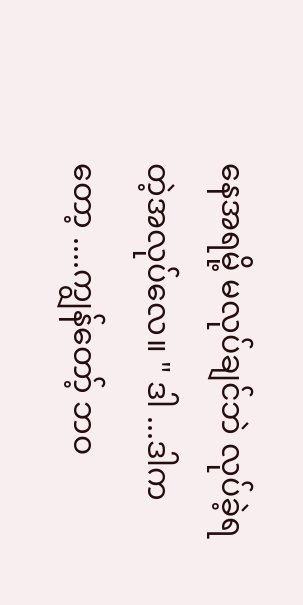နေအရမို့ မလုပ်ချင်ဘဲ လုပ်ခဲ့ရတဲ့အလုပ်လေ။ " ဒါ ...ဒါကတော့ ....ကျွန်တော့် ဘဝ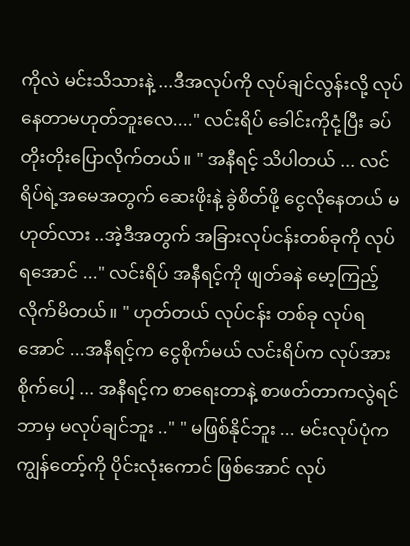ကိုလဲ မင်းသိသားနဲ့ ...ဒီအလုပ်ကို လုပ်ချင်လွန်းလို့ လုပ်နေတာမဟုတ်ဘူးလေ...." လင်းရိပ် ခေါင်းကိုငုံ့ပြီး ခပ်တိုးတိုးပြောလိုက်တယ်။ " အနီရင့် သိပါတယ် ... လင်ရိပ်ရဲ့အမေအတွက် ဆေးဖိုးနဲ့ ခွဲစိတ်ဖို့ ငွေလိုနေတယ် မဟုတ်လား ..အဲ့ဒီအတွက် အခြားလုပ်ငန်းတစ်ခုကို လုပ်ရအောင် ..." လင်းရိပ် အနီရင့်ကို ဖျတ်ခနဲ မော့ကြည့်လိုက်မိတယ်။ " ဟုတ်တယ် လုပ်ငန်း တစ်ခု လုပ်ရအောင် ...အနီရင့်က ငွေစိုက်မယ် လင်းရိပ်က လုပ်အားစိုက်ပေါ့ ... အနီရင့်က စာရေးတာနဲ့ စာဖတ်တာကလွဲရင် ဘာမှ မလုပ်ချင်ဘူး .." " မဖြစ်နိုင်ဘူး ... မင်းလုပ်ပုံက ကျွန်တော့်ကို ပိုင်းလုံးကောင် ဖြစ်အောင် လုပ်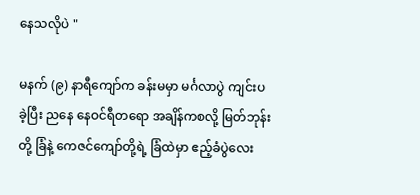နေသလိုပဲ "

မနက် (၉) နာရီကျော်က ခန်းမမှာ မင်္ဂလာပွဲ ကျင်းပခဲ့ပြီး ညနေ နေဝင်ရီတရော အချိန်ကစလို့ မြတ်ဘုန်းတို့ ခြံနဲ့ ကေဇင်ကျော်တို့ရဲ့ ခြံထဲမှာ ဧည့်ခံပွဲလေး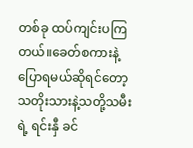တစ်ခု ထပ်ကျင်းပကြတယ်။ခေတ်စကားနဲ့ ပြောရမယ်ဆိုရင်တော့ သတိုးသားနဲ့သတို့သမီးရဲ့ ရင်းနှီ ခင်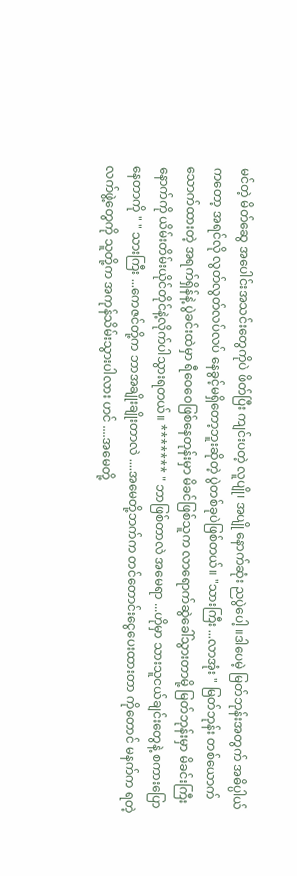မင်တဲ့ မိတ်ဆွေ အပေါင်းအသင်းတွေကိုပဲ ဖိတ်ပြီး ကျင်းပတဲ့ လူပျို၊ အပျို နောက်ဆုံး ညပွဲပေါ့ ။ဒါပေမဲ့ မြတ်ဘုန်းအတွက် အဓိပ္ပါယ်ကတော့ အရင်လို လွတ်လွတ်လပ်လပ် နေခွင့်မရှိတော့ဘူးဆိုတဲ့ ပွဲတစ်ခုပဲဖြစ်တယ်။ "သားကြီး ...လာအုံး " မြတ်ဘုန်း တစ်ယောက် သောက်ထားတဲ့ အရက်ရှိန်နဲ့ ပွဲခင်းထဲမှာ ရီဝေဝေဖြစ်နေတုန်းမှာ မိခင်ဖြစ်သူက လာရောက်ဆွဲခေါ်သွားတာမို့ မြတ်ဘုန်းမှာ မိခင်းကြီးနောက်ကို ယိမ်းတိမ်းယိုင်တိုင်နဲ့လိုက်ပါသွားရတယ်။ ******* " ဘာဖြစ်တာလဲ အမေရာ ...ဟိုမှာ သားသူငယ်ချင်းတွေနဲ့ စကားပြောနေတာကို " " သားကြီး ...ကေဇင်တို့က ဘာအချိုးချိုးတာလဲ ....အမေတို့ဘက်က တင်တောင်းငွေပေးထားတာ ကိုတောင် မနက်က ရတဲ့ လက်ဖွဲ့တွေကို သူတို့က အကုန်သိမ်းသွားပါလား ဟင် ....အမေတို့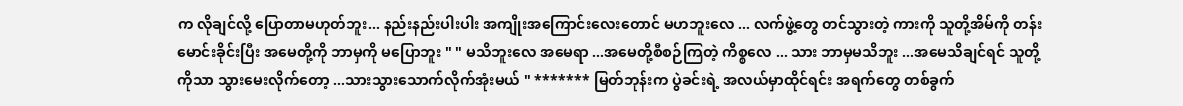က လိုချင်လို့ ပြောတာမဟုတ်ဘူး... နည်းနည်းပါးပါး အကျိုးအကြောင်းလေးတောင် မဟဘူးလေ ... လက်ဖွဲ့တွေ တင်သွားတဲ့ ကားကို သူတို့အိမ်ကို တန်းမောင်းခိုင်းပြီး အမေတို့ကို ဘာမှကို မပြောဘူး " " မသိဘူးလေ အမေရာ ...အမေတို့စီစဉ်ကြတဲ့ ကိစ္စလေ ... သား ဘာမှမသိဘူး ...အမေသိချင်ရင် သူတို့ကိုသာ သွားမေးလိုက်တော့ ...သားသွားသောက်လိုက်အုံးမယ် " ******* မြတ်ဘုန်းက ပွဲခင်းရဲ့ အလယ်မှာထိုင်ရင်း အရက်တွေ တစ်ခွက်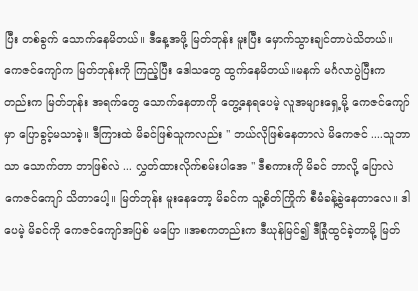ပြီး တစ်ခွက် သောက်နေမိတယ်။ ဒီနေ့အဖို့ မြတ်ဘုန်း မူးပြီး မှောက်သွားချင်တာပဲသိတယ်။ ကေဇင်ကျော်က မြတ်ဘုန်းကို ကြည့်ပြီး ဒေါသတွေ ထွက်နေမိတယ်။မနက် မင်္ဂလာပွဲပြီးကတည်းက မြတ်ဘုန်း အရက်တွေ သောက်နေတာကို တွေ့နေရပေမဲ့ လူအများရှေ့မို့ ကေဇင်ကျော်မှာ ပြောခွင့်မသာခဲ့။ ဒီကြားထဲ မိခင်ဖြစ်သူကလည်း " ဘယ်လိုဖြစ်နေတာလဲ မိကေဇင် ....သူဘာသာ သောက်တာ ဘာဖြစ်လဲ ... လွှတ်ထားလိုက်စမ်းပါအေ " ဒီစကားကို မိခင် ဘာလို့ ပြောလဲ ကေဇင်ကျော် သိတာပေါ့။ မြတ်ဘုန်း မူးနေတော့ မိခင်က သူ့စိတ်ကြိုက် စီမံခန့်ခွဲနေတာလေ။ ဒါပေမဲ့ မိခင်ကို ကေဇင်ကျော်အပြစ် မပြော ။အစကတည်းက ဒီယုန်မြင်၍ ဒီခြုံထွင်ခဲ့တာမို့ မြတ်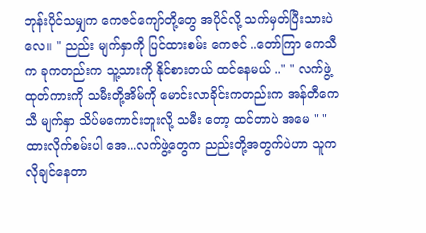ဘုန်းပိုင်သမျှက ကေဇင်ကျော်တို့တွေ အပိုင်လို့ သက်မှတ်ပြီးသားပဲလေ။ " ညည်း မျက်နှာကို ပြင်ထားစမ်း ကေဇင် ..တော်ကြာ ကေသီက ခုကတည်းက သူ့သားကို နိုင်စားတယ် ထင်နေမယ် .." " လက်ဖွဲ့ ထုတ်ကားကို သမီးတို့အိမ်ကို မောင်းလာခိုင်းကတည်းက အန်တီကေသီ မျက်နှာ သိပ်မကောင်းဘူးလို့ သမီး တော့ ထင်တာပဲ အမေ " " ထားလိုက်စမ်းပါ အေ...လက်ဖွဲ့တွေက ညည်းတို့အတွက်ပဲဟာ သူက လိုချင်နေတာ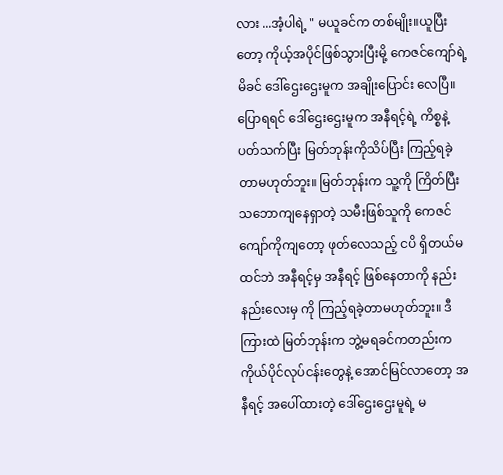လား ...အံ့ပါရဲ့ " မယူခင်က တစ်မျိုး။ယူပြီးတော့ ကိုယ့်အပိုင်ဖြစ်သွားပြီးမို့ ကေဇင်ကျော်ရဲ့ မိခင် ဒေါ်ဌေးဌေးမူက အချိုးပြောင်း လေပြီ။ပြောရရင် ဒေါ်ဌေးဌေးမူက အနီရင့်ရဲ့ ကိစ္စနဲ့ ပတ်သက်ပြီး မြတ်ဘုန်းကိုသိပ်ပြီး ကြည့်ရခဲ့တာမဟုတ်ဘူး။ မြတ်ဘုန်းက သူ့ကို ကြိတ်ပြီး သဘောကျနေရှာတဲ့ သမီးဖြစ်သူကို ကေဇင်ကျော်ကိုကျတော့ ဖုတ်လေသည့် ငပိ ရှိတယ်မထင်ဘဲ အနီရင့်မှ အနီရင့် ဖြစ်နေတာကို နည်းနည်းလေးမှ ကို ကြည့်ရခဲ့တာမဟုတ်ဘူး။ ဒီကြားထဲ မြတ်ဘုန်းက ဘွဲ့မရခင်ကတည်းက ကိုယ်ပိုင်လုပ်ငန်းတွေနဲ့ အောင်မြင်လာတော့ အနီရင့် အပေါ်ထားတဲ့ ဒေါ်ဌေးဌေးမူရဲ့ မ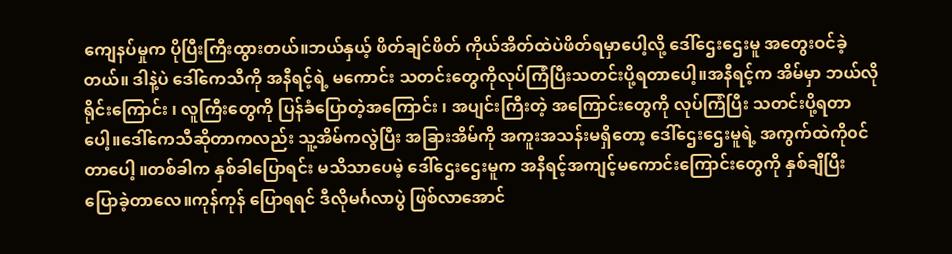ကျေနပ်မှုက ပိုပြီးကြီးထွားတယ်။ဘယ်နှယ့် ဖိတ်ချင်ဖိတ် ကိုယ်အိတ်ထဲပဲဖိတ်ရမှာပေါ့လို့ ဒေါ်ဌေးဌေးမူ အတွေးဝင်ခဲ့တယ်။ ဒါနဲ့ပဲ ဒေါ်ကေသီကို အနီရင့်ရဲ့ မကောင်း သတင်းတွေကိုလုပ်ကြံပြီးသတင်းပို့ရတာပေါ့။အနီရင့်က အိမ်မှာ ဘယ်လိုရိုင်းကြောင်း ၊ လူကြီးတွေကို ပြန်ခံပြောတဲ့အကြောင်း ၊ အပျင်းကြီးတဲ့ အကြောင်းတွေကို လုပ်ကြံပြီး သတင်းပို့ရတာပေါ့။ဒေါ်ကေသီဆိုတာကလည်း သူ့အိမ်ကလွဲပြီး အခြားအိမ်ကို အကူးအသန်းမရှိတော့ ဒေါ်ဌေးဌေးမူရဲ့ အကွက်ထဲကို၀င်တာပေါ့ ။တစ်ခါက နှစ်ခါပြောရင်း မသိသာပေမဲ့ ဒေါ်ဌေးဌေးမူက အနီရင့်အကျင့်မကောင်းကြောင်းတွေကို နှစ်ချီပြီး ပြောခဲ့တာလေ။ကုန်ကုန် ပြောရရင် ဒီလိုမင်္ဂလာပွဲ ဖြစ်လာအောင်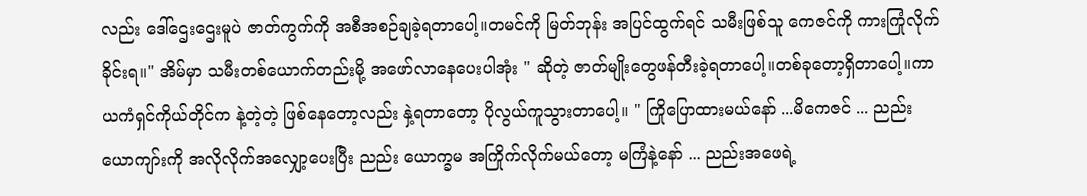လည်း ဒေါ်ဌေးဌေးမူပဲ ဇာတ်ကွက်ကို အစီအစဉ်ချခဲ့ရတာပေါ့။တမင်ကို မြတ်ဘုန်း အပြင်ထွက်ရင် သမီးဖြစ်သူ ကေဇင်ကို ကားကြုံလိုက်ခိုင်းရ။" အိမ်မှာ သမီးတစ်ယောက်တည်းမို့ အဖော်လာနေပေးပါအုံး " ဆိုတဲ့ ဇာတ်မျိုးတွေဖန်တီးခဲ့ရတာပေါ့။တစ်ခုတော့ရှိတာပေါ့။ကာယကံရှင်ကိုယ်တိုင်က နဲ့တဲ့တဲ့ ဖြစ်နေတော့လည်း နှဲ့ရတာတော့ ပိုလွယ်ကူသွားတာပေါ့။ " ကြိုပြောထားမယ်နော် ...မိကေဇင် ... ညည်းယောကျာ်းကို အလိုလိုက်အလျှော့ပေးပြီး ညည်း ယောက္ခမ အကြိုက်လိုက်မယ်တော့ မကြံနဲ့နော် ... ညည်းအဖေရဲ့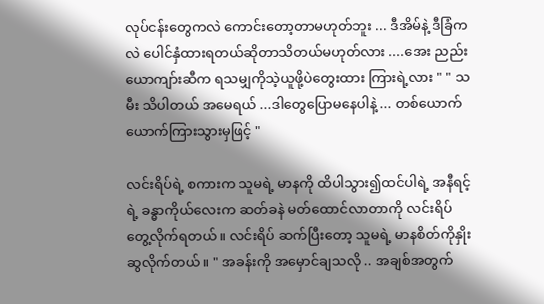လုပ်ငန်းတွေကလဲ ကောင်းတော့တာမဟုတ်ဘူး ... ဒီအိမ်နဲ့ ဒီခြံကလဲ ပေါင်နှံထားရတယ်ဆိုတာသိတယ်မဟုတ်လား ....အေး ညည်း ယောကျာ်းဆီက ရသမျှကိုသဲ့ယူဖို့ပဲတွေးထား ကြားရဲ့လား " " သမီး သိပါတယ် အမေရယ် ...ဒါတွေပြောမနေပါနဲ့ ... တစ်ယောက်ယောက်ကြားသွားမှဖြင့် "

လင်းရိပ်ရဲ့ စကားက သူမရဲ့ မာနကို ထိပါသွား၍ထင်ပါရဲ့ အနီရင့်ရဲ့ ခန္ဓာကိုယ်လေးက ဆတ်ခနဲ မတ်ထောင်လာတာကို လင်းရိပ်တွေ့လိုက်ရတယ်။ လင်းရိပ် ဆက်ပြီးတော့ သူမရဲ့ မာနစိတ်ကိုနှိုးဆွလိုက်တယ်။ " အခန်းကို အမှောင်ချသလို .. အချစ်အတွက်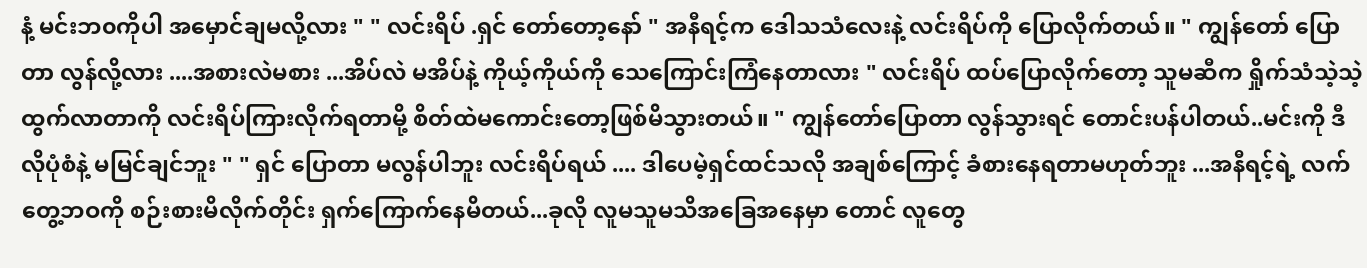နံ့ မင်းဘ၀ကိုပါ အမှောင်ချမလို့လား " " လင်းရိပ် .ရှင် တော်တော့နော် " အနီရင့်က ဒေါသသံလေးနဲ့ လင်းရိပ်ကို ပြောလိုက်တယ်။ " ကျွန်တော် ပြောတာ လွန်လို့လား ....အစားလဲမစား ...အိပ်လဲ မအိပ်နဲ့ ကိုယ့်ကိုယ်ကို သေကြောင်းကြံနေတာလား " လင်းရိပ် ထပ်ပြောလိုက်တော့ သူမဆီက ရှိုက်သံသဲ့သဲ့ထွက်လာတာကို လင်းရိပ်ကြားလိုက်ရတာမို့ စိတ်ထဲမကောင်းတော့ဖြစ်မိသွားတယ်။ " ကျွန်တော်ပြောတာ လွန်သွားရင် တောင်းပန်ပါတယ်..မင်းကို ဒီလိုပုံစံနဲ့ မမြင်ချင်ဘူး " " ရှင် ပြောတာ မလွန်ပါဘူး လင်းရိပ်ရယ် .... ဒါပေမဲ့ရှင်ထင်သလို အချစ်ကြောင့် ခံစားနေရတာမဟုတ်ဘူး ...အနီရင့်ရဲ့ လက်တွေ့ဘဝကို စဉ်းစားမိလိုက်တိုင်း ရှက်ကြောက်နေမိတယ်...ခုလို လူမသူမသိအခြေအနေမှာ တောင် လူတွေ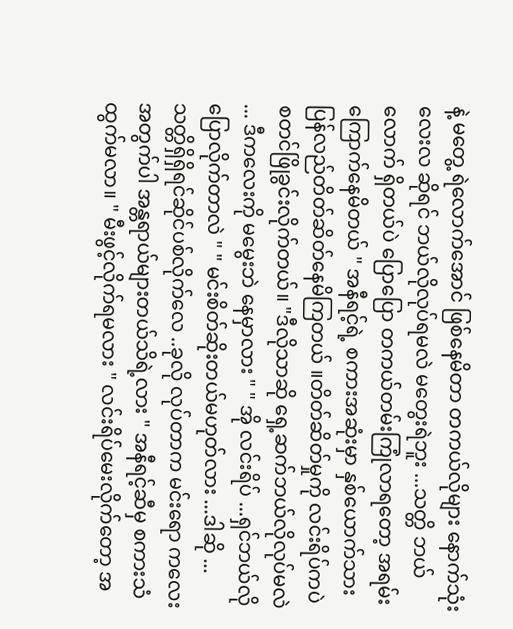နဲ့ မတွေ့ ရဲလောက်အောင် ဖြစ်နေမိတာ တကယ်လိုများ နောက်သုံးလေးလ ဆိုရင် ဘယ်လိုလုပ်ရမလဲ မတွေးရဲဘူး ...သတ္တိ ဘယ်လောက် ရှိတယ်ပဲ ပြောပြော တကယ်တမ်းကြုံလာရတော့ အရမ်း ကြောက်နေမိတယ် " အနီရင့်ရဲ့ စကားအဆုံးမှာ နှစ်ယောက်သားပြန်လည်တိတ်ဆိတ်နေမိကြတယ် ။တိတ်ဆိတ်မှုကို လင်းရိပ်ကပဲ စတင်ဖြိုခွင်းလိုက်တယ်။ "ဒီလိုသာဆို ရှေ့ဆက်ဘယ်လိုလုပ်မလဲ ... ဒီကလေးကို မမွေးဘဲ နေမှာလား " " အို လင်းရိပ် ...ရှင်ဘယ်လိုပြောလိုက်တာလဲ " " မင်းစိတ်ဆိုးတယ်မဟုတ်လား ...ဒါဆို ...သတ္တိရှိရှိရင်ဆိုင်ပစ်လိုက်လေ ..ခုလို လုပ်တာက မင်းရော ကလေးအတွက်ပါ အန္တရာယ်များတယ်သိရဲ့လား " အနီရင့်ဆီမှ စကားသံထွက်မလာ။ " မီးဖွင့်လိုက်ရမလား " လင်းရိပ်မေးလိုက်တော့ အ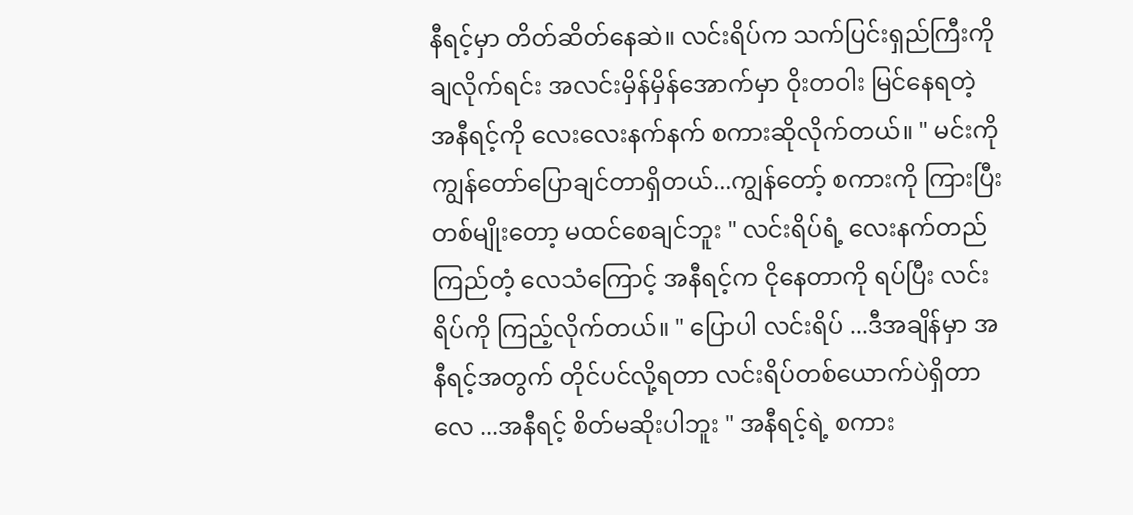နီရင့်မှာ တိတ်ဆိတ်နေဆဲ။ လင်းရိပ်က သက်ပြင်းရှည်ကြီးကို ချလိုက်ရင်း အလင်းမှိန်မှိန်အောက်မှာ ဝိုးတဝါး မြင်နေရတဲ့ အနီရင့်ကို လေးလေးနက်နက် စကားဆိုလိုက်တယ်။ " မင်းကို ကျွန်တော်ပြောချင်တာရှိတယ်...ကျွန်တော့် စကားကို ကြားပြီး တစ်မျိုးတော့ မထင်စေချင်ဘူး " လင်းရိပ်ရံ့ လေးနက်တည်ကြည်တံ့ လေသံကြောင့် အနီရင့်က ငိုနေတာကို ရပ်ပြီး လင်းရိပ်ကို ကြည့်လိုက်တယ်။ " ပြောပါ လင်းရိပ် ...ဒီအချိန်မှာ အနီရင့်အတွက် တိုင်ပင်လို့ရတာ လင်းရိပ်တစ်ယောက်ပဲရှိတာလေ ...အနီရင့် စိတ်မဆိုးပါဘူး " အနီရင့်ရဲ့ စကား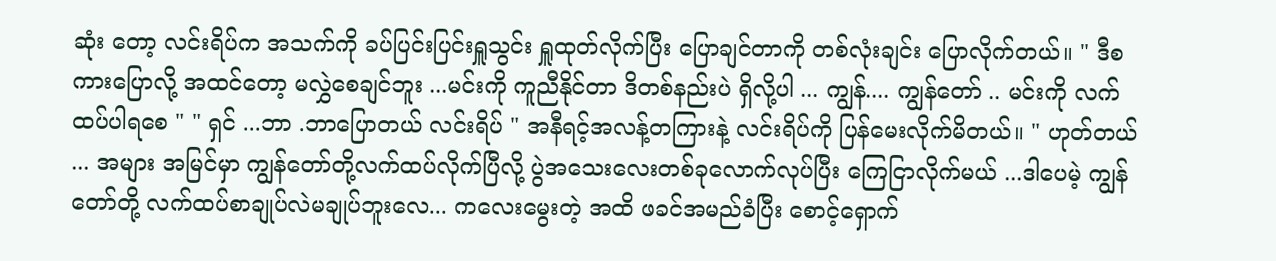ဆုံး တော့ လင်းရိပ်က အသက်ကို ခပ်ပြင်းပြင်းရှူသွင်း ရှူထုတ်လိုက်ပြီး ပြောချင်တာကို တစ်လုံးချင်း ပြောလိုက်တယ်။ " ဒီစကားပြောလို့ အထင်တော့ မလွှဲစေချင်ဘူး ...မင်းကို ကူညီနိုင်တာ ဒိတစ်နည်းပဲ ရှိလို့ပါ ... ကျွန်.... ကျွန်တော် .. မင်းကို လက်ထပ်ပါရစေ " " ရှင် ...ဘာ .ဘာပြောတယ် လင်းရိပ် " အနီရင့်အလန့်တကြားနဲ့ လင်းရိပ်ကို ပြန်မေးလိုက်မိတယ်။ " ဟုတ်တယ် ... အများ အမြင်မှာ ကျွန်တော်တို့လက်ထပ်လိုက်ပြီလို့ ပွဲအသေးလေးတစ်ခုလောက်လုပ်ပြီး ကြေငြာလိုက်မယ် ...ဒါပေမဲ့ ကျွန်တော်တို့ လက်ထပ်စာချုပ်လဲမချုပ်ဘူးလေ... ကလေးမွေးတဲ့ အထိ ဖခင်အမည်ခံပြီး စောင့်ရှောက်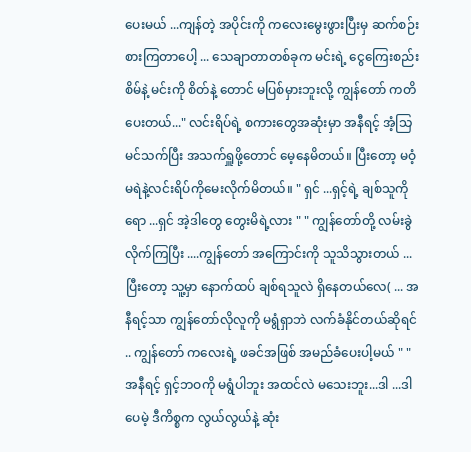ပေးမယ် ...ကျန်တဲ့ အပိုင်းကို ကလေးမွေးဖွားပြီးမှ ဆက်စဉ်းစားကြတာပေါ့ ... သေချာတာတစ်ခုက မင်းရဲ့ ငွေကြေးစည်းစိမ်နဲ့ မင်းကို စိတ်နဲ့ တောင် မပြစ်မှားဘူးလို့ ကျွန်တော် ကတိပေးတယ်..." လင်းရိပ်ရဲ့ စကားတွေအဆုံးမှာ အနီရင့် အံ့သြမင်သက်ပြီး အသက်ရှူဖို့တောင် မေ့နေမိတယ်။ ပြီးတော့ မဝံ့မရဲနဲ့လင်းရိပ်ကိုမေးလိုက်မိတယ်။ " ရှင် ...ရှင့်ရဲ့ ချစ်သူကိုရော ...ရှင် အဲ့ဒါတွေ တွေးမိရဲ့လား " " ကျွန်တော်တို့ လမ်းခွဲလိုက်ကြပြီး ....ကျွန်တော် အကြောင်းကို သူသိသွားတယ် ...ပြီးတော့ သူ့မှာ နောက်ထပ် ချစ်ရသူလဲ ရှိနေတယ်လေ( ... အနီရင့်သာ ကျွန်တော်လိုလူကို မရွံရှာဘဲ လက်ခံနိုင်တယ်ဆိုရင် .. ကျွန်တော် ကလေးရဲ့ ဖခင်အဖြစ် အမည်ခံပေးပါ့မယ် " " အနီရင့် ရှင့်ဘဝကို မရွံပါဘူး အထင်လဲ မသေးဘူး...ဒါ ...ဒါပေမဲ့ ဒီကိစ္စက လွယ်လွယ်နဲ့ ဆုံး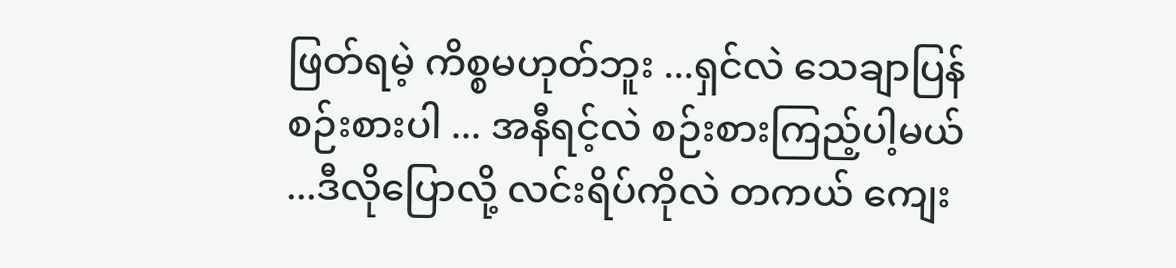ဖြတ်ရမဲ့ ကိစ္စမဟုတ်ဘူး ...ရှင်လဲ သေချာပြန်စဉ်းစားပါ ... အနီရင့်လဲ စဉ်းစားကြည့်ပါ့မယ် ...ဒီလိုပြောလို့ လင်းရိပ်ကိုလဲ တကယ် ကျေး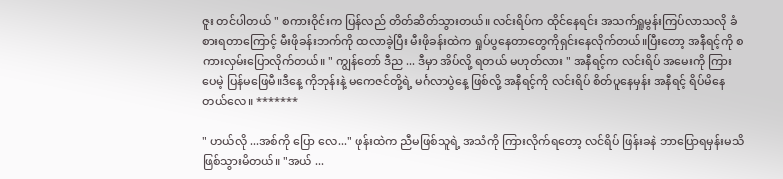ဇူး တင်ပါတယ် " စကားဝိုင်းက ပြန်လည် တိတ်ဆိတ်သွားတယ်။ လင်းရိပ်က ထိုင်နေရင်း အသက်ရှူမွန်းကြပ်လာသလို ခံစားရတာကြောင့် မီးဖိုခန်းဘက်ကို ထလာခဲ့ပြီး မီးဖိုခန်းထဲက ရှုပ်ပွနေတာတွေကိုရှင်းနေလိုက်တယ်။ပြီးတော့ အနီရင့်ကို စကားလှမ်းပြောလိုက်တယ်။ " ကျွန်တော် ဒီည ... ဒီမှာ အိပ်လို့ ရတယ် မဟုတ်လား " အနီရင့်က လင်းရိပ် အမေးကို ကြားပေမဲ့ ပြန်မဖြေမီ။ဒီနေ့ ကိုဘုန်းနဲ့ မကေဇင်တို့ရဲ့ မင်္ဂလာပွဲနေ့ ဖြစ်လို့ အနီရင့်ကို လင်းရိပ် စိတ်ပူနေမှန်း အနီရင့် ရိပ်မိနေတယ်လေ။ *******

" ဟယ်လို ...အစ်ကို ပြော လေ..." ဖုန်းထဲက ညီမဖြစ်သူရဲ့ အသံကို ကြားလိုက်ရတော့ လင်ရိပ် ဖြန်းခနဲ ဘာပြောရမှန်းမသိ ဖြစ်သွားမိတယ်။ "အယ် ...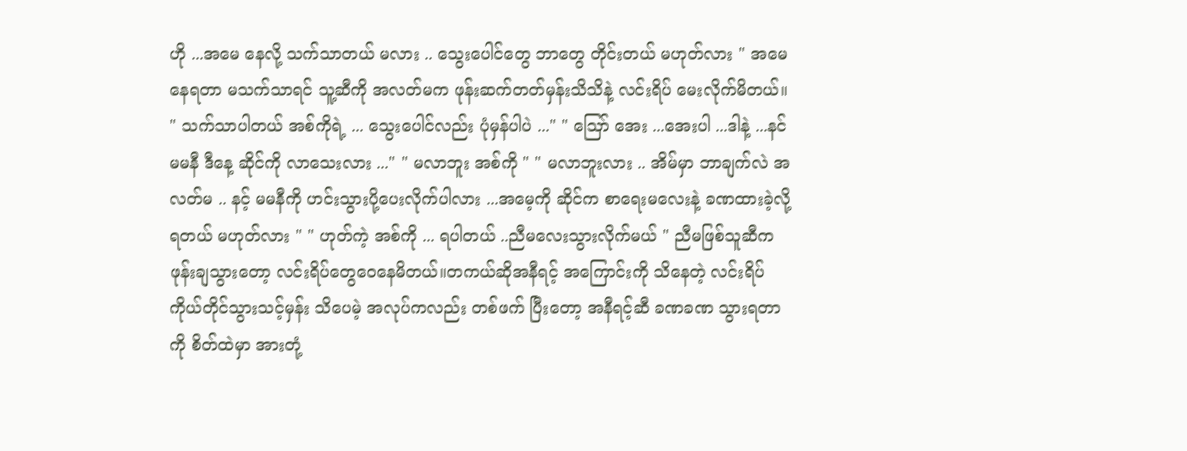ဟို ...အမေ နေလို့ သက်သာတယ် မလား .. သွေးပေါင်တွေ ဘာတွေ တိုင်းတယ် မဟုတ်လား " အမေနေရတာ မသက်သာရင် သူ့ဆီကို အလတ်မက ဖုန်းဆက်တတ်မှန်းသိသိနဲ့ လင်းရိပ် မေးလိုက်မိတယ်။ " သက်သာပါတယ် အစ်ကိုရဲ့ ... သွေးပေါင်လည်း ပုံမှန်ပါပဲ ..." " ဪ အေး ...အေးပါ ...ဒါနဲ့ ...နင်မမနီ ဒီနေ့ ဆိုင်ကို လာသေးလား ..." " မလာဘူး အစ်ကို " " မလာဘူးလား .. အိမ်မှာ ဘာချက်လဲ အလတ်မ .. နင့် မမနီကို ဟင်းသွားပို့ပေးလိုက်ပါလား ...အမေ့ကို ဆိုင်က စာရေးမလေးနဲ့ ခဏထားခဲ့လို့ရတယ် မဟုတ်လား " " ဟုတ်ကဲ့ အစ်ကို ... ရပါတယ် ..ညီမလေးသွားလိုက်မယ် " ညီမဖြစ်သူဆီက ဖုန်းချသွားတော့ လင်းရိပ်တွေဝေနေမိတယ်။တကယ်ဆိုအနီရင့် အကြောင်းကို သိနေတဲ့ လင်းရိပ် ကိုယ်တိုင်သွားသင့်မှန်း သိပေမဲ့ အလုပ်ကလည်း တစ်ဖက် ပြီးတော့ အနီရင့်ဆီ ခဏခဏ သွားရတာကို စိတ်ထဲမှာ အားတုံ့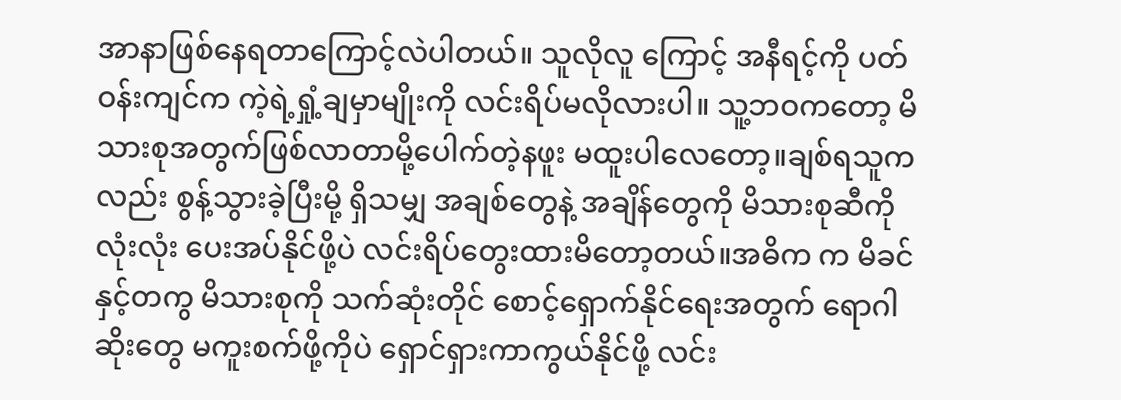အာနာဖြစ်နေရတာကြောင့်လဲပါတယ်။ သူလိုလူ ကြောင့် အနီရင့်ကို ပတ်ဝန်းကျင်က ကဲ့ရဲ့ရှုံ့ချမှာမျိုးကို လင်းရိပ်မလိုလားပါ။ သူ့ဘဝကတော့ မိသားစုအတွက်ဖြစ်လာတာမို့ပေါက်တဲ့နဖူး မထူးပါလေတော့။ချစ်ရသူကလည်း စွန့်သွားခဲ့ပြီးမို့ ရှိသမျှ အချစ်တွေနဲ့ အချိန်တွေကို မိသားစုဆီကို လုံးလုံး ပေးအပ်နိုင်ဖို့ပဲ လင်းရိပ်တွေးထားမိတော့တယ်။အဓိက က မိခင်နှင့်တကွ မိသားစုကို သက်ဆုံးတိုင် စောင့်ရှောက်နိုင်ရေးအတွက် ရောဂါဆိုးတွေ မကူးစက်ဖို့ကိုပဲ ရှောင်ရှားကာကွယ်နိုင်ဖို့ လင်း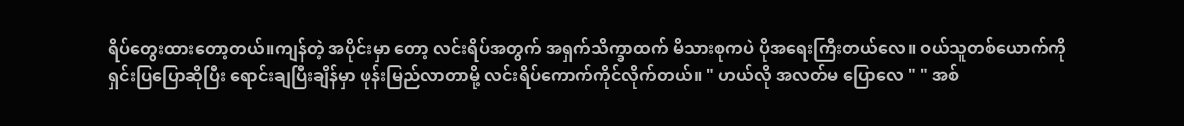ရိပ်တွေးထားတော့တယ်။ကျန်တဲ့ အပိုင်းမှာ တော့ လင်းရိပ်အတွက် အရှက်သိက္ခာထက် မိသားစုကပဲ ပိုအရေးကြီးတယ်လေ။ ဝယ်သူတစ်ယောက်ကို ရှင်းပြပြောဆိုပြီး ရောင်းချပြီးချိန်မှာ ဖုန်းမြည်လာတာမို့ လင်းရိပ်ကောက်ကိုင်လိုက်တယ်။ " ဟယ်လို အလတ်မ ပြောလေ " " အစ်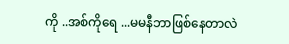ကို ..အစ်ကိုရေ ...မမနီဘာဖြစ်နေတာလဲ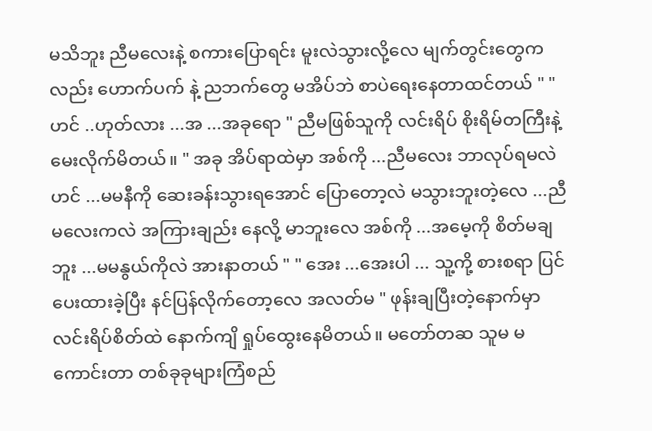မသိဘူး ညီမလေးနဲ့ စကားပြောရင်း မူးလဲသွားလို့လေ မျက်တွင်းတွေကလည်း ဟောက်ပက် နဲ့ ညဘက်တွေ မအိပ်ဘဲ စာပဲရေးနေတာထင်တယ် " " ဟင် ..ဟုတ်လား ...အ ...အခုရော " ညီမဖြစ်သူကို လင်းရိပ် စိုးရိမ်တကြီးနဲ့မေးလိုက်မိတယ်။ " အခု အိပ်ရာထဲမှာ အစ်ကို ...ညီမလေး ဘာလုပ်ရမလဲ ဟင် ...မမနီကို ဆေးခန်းသွားရအောင် ပြောတော့လဲ မသွားဘူးတဲ့လေ ...ညီမလေးကလဲ အကြားချည်း နေလို့ မာဘူးလေ အစ်ကို ...အမေ့ကို စိတ်မချဘူး ...မမနွယ်ကိုလဲ အားနာတယ် " " အေး ...အေးပါ ... သူ့ကို့ စားစရာ ပြင်ပေးထားခဲ့ပြီး နင်ပြန်လိုက်တော့လေ အလတ်မ " ဖုန်းချပြီးတဲ့နောက်မှာ လင်းရိပ်စိတ်ထဲ နောက်ကျိ ရှုပ်ထွေးနေမိတယ်။ မတော်တဆ သူမ မကောင်းတာ တစ်ခုခုများကြံစည်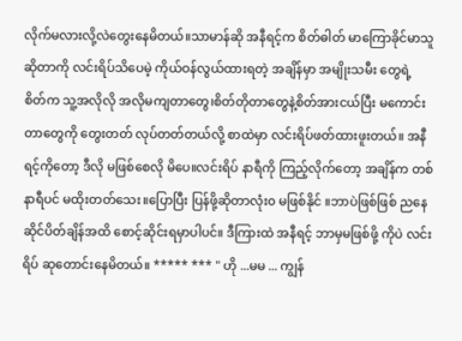လိုက်မလားလို့လဲတွေးနေမိတယ်။သာမာန်ဆို အနီရင့်က စိတ်ဓါတ် မာကြောခိုင်မာသူဆိုတာကို လင်းရိပ်သိပေမဲ့ ကိုယ်ဝန်လွယ်ထားရတဲ့ အချိန်မှာ အမျိုးသမီး တွေရဲ့ စိတ်က သူ့အလိုလို အလိုမကျတာတွေ၊စိတ်တိုတာတွေနဲ့စိတ်အားငယ်ပြီး မကောင်းတာတွေကို တွေးတတ် လုပ်တတ်တယ်လို့ စာထဲမှာ လင်းရိပ်ဖတ်ထားဖူးတယ်။ အနီရင့်ကိုတော့ ဒီလို မဖြစ်စေလို မိပေ။လင်းရိပ် နာရီကို ကြည့်လိုက်တော့ အချိန်က တစ်နာရီပင် မထိုးတတ်သေး။ပြောပြီး ပြန်ဖို့ဆိုတာလုံး၀ မဖြစ်နိုင် ။ဘာပဲဖြစ်ဖြစ် ညနေ ဆိုင်ပိတ်ချိန်အထိ စောင့်ဆိုင်းရမှာပါပင်။ ဒီကြားထဲ အနီရင့် ဘာမှမဖြစ်ဖို့ ကိုပဲ လင်းရိပ် ဆုတောင်းနေမိတယ်။ ***** *** " ဟို ...မမ ... ကျွန်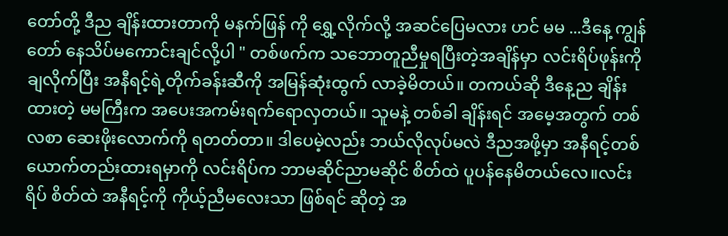တော်တို့ ဒီည ချိန်းထားတာကို မနက်ဖြန် ကို ရွှေ့လိုက်လို့ အဆင်ပြေမလား ဟင် မမ ...ဒီနေ့ ကျွန်တော် နေသိပ်မကောင်းချင်လို့ပါ " တစ်ဖက်က သဘောတူညီမှုရပြီးတဲ့အချိန်မှာ လင်းရိပ်ဖုန်းကို ချလိုက်ပြီး အနီရင့်ရဲ့တိုက်ခန်းဆီကို အမြန်ဆုံးထွက် လာခဲ့မိတယ်။ တကယ်ဆို ဒီနေ့ည ချိန်းထားတဲ့ မမကြီးက အပေးအကမ်းရက်ရောလှတယ်။ သူမနဲ့ တစ်ခါ ချိန်းရင် အမေ့အတွက် တစ်လစာ ဆေးဖိုးလောက်ကို ရတတ်တာ။ ဒါပေမဲ့လည်း ဘယ်လိုလုပ်မလဲ ဒီညအဖို့မှာ အနီရင့်တစ်ယောက်တည်းထားရမှာကို လင်းရိပ်က ဘာမဆိုင်ညာမဆိုင် စိတ်ထဲ ပူပန်နေမိတယ်လေ။လင်းရိပ် စိတ်ထဲ အနီရင့်ကို ကိုယ့်ညီမလေးသာ ဖြစ်ရင် ဆိုတဲ့ အ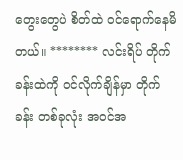တွေးတွေပဲ စိတ်ထဲ ၀င်ရောက်နေမိတယ်။ ******** လင်းရိပ် တိုက်ခန်းထဲကို ၀င်လိုက်ချိန်မှာ တိုက်ခန်း တစ်ခုလုံး အ၀င်အ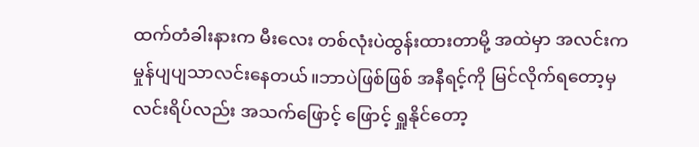ထက်တံခါးနားက မီးလေး တစ်လုံးပဲထွန်းထားတာမို့ အထဲမှာ အလင်းက မှုန်ပျပျသာလင်းနေတယ်။ဘာပဲဖြစ်ဖြစ် အနီရင့်ကို မြင်လိုက်ရတော့မှ လင်းရိပ်လည်း အသက်ဖြောင့် ဖြောင့် ရှူနိုင်တော့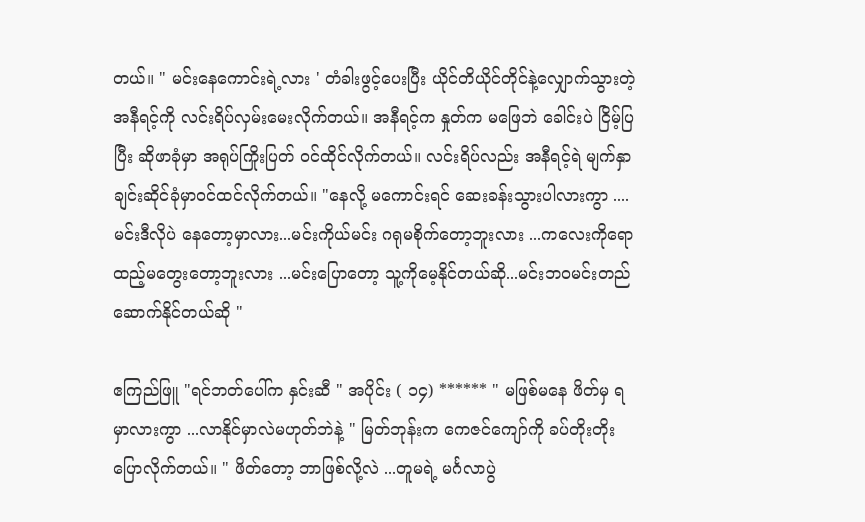တယ်။ " မင်းနေကောင်းရဲ့လား ' တံခါးဖွင့်ပေးပြီး ယိုင်တိယိုင်တိုင်နဲ့လျှောက်သွားတဲ့ အနီရင့်ကို လင်းရိပ်လှမ်းမေးလိုက်တယ်။ အနီရင့်က နှုတ်က မဖြေဘဲ ခေါင်းပဲ ငြိမ့်ပြပြီး ဆိုဖာခုံမှာ အရုပ်ကြိုးပြတ် ဝင်ထိုင်လိုက်တယ်။ လင်းရိပ်လည်း အနီရင့်ရဲ မျက်နှာချင်းဆိုင်ခုံမှာဝင်ထင်လိုက်တယ်။ "နေလို့ မကောင်းရင် ဆေးခန်းသွားပါလားကွာ ....မင်းဒီလိုပဲ နေတော့မှာလား...မင်းကိုယ်မင်း ဂရုမစိုက်တော့ဘူးလား ...ကလေးကိုရော ထည့်မတွေးတော့ဘူးလား ...မင်းပြောတော့ သူ့ကိုမေ့နိုင်တယ်ဆို...မင်းဘ၀မင်းတည်ဆောက်နိုင်တယ်ဆို "

ဧကြည်ဖြူ "ရင်ဘတ်ပေါ်က နှင်းဆီ " အပိုင်း ( ၁၄) ****** " မဖြစ်မနေ ဖိတ်မှ ရမှာလားကွာ ...လာနိုင်မှာလဲမဟုတ်ဘဲနဲ့ " မြတ်ဘုန်းက ကေဇင်ကျော်ကို ခပ်တိုးတိုးပြောလိုက်တယ်။ " ဖိတ်တော့ ဘာဖြစ်လို့လဲ ...တူမရဲ့ မင်္ဂလာပွဲ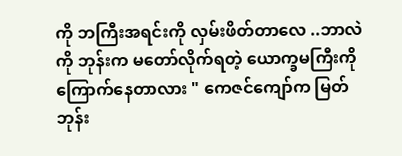ကို ဘကြီးအရင်းကို လှမ်းဖိတ်တာလေ ..ဘာလဲ ကို ဘုန်းက မတော်လိုက်ရတဲ့ ယောက္ခမကြီးကို ကြောက်နေတာလား " ကေဇင်ကျော်က မြတ်ဘုန်း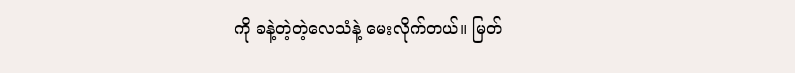ကို ခနဲ့တဲ့တဲ့လေသံနဲ့ မေးလိုက်တယ်။ မြတ်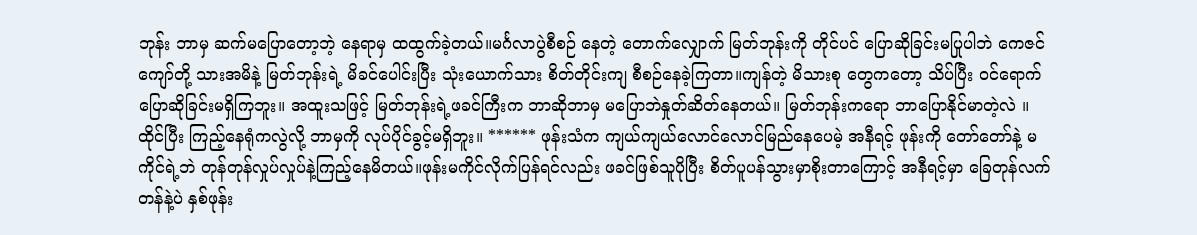ဘုန်း ဘာမှ ဆက်မပြောတော့ဘဲ့ နေရာမှ ထထွက်ခဲ့တယ်။မင်္ဂလာပွဲစီစဉ် နေတဲ့ တောက်လျှောက် မြတ်ဘုန်းကို တိုင်ပင် ပြောဆိုခြင်းမပြုပါဘဲ ကေဇင်ကျော်တို့ သားအမိနဲ့ မြတ်ဘုန်းရဲ့ မိခင်ပေါင်းပြီး သုံးယောက်သား စိတ်တိုင်းကျ စီစဉ်နေခဲ့ကြတာ။ကျန်တဲ့ မိသားစု တွေကတော့ သိပ်ပြီး ဝင်ရောက်ပြောဆိုခြင်းမရှိကြဘူး။ အထူးသဖြင့် မြတ်ဘုန်းရဲ့ဖခင်ကြီးက ဘာဆိုဘာမှ မပြောဘဲနှုတ်ဆိတ်နေတယ်။ မြတ်ဘုန်းကရော ဘာပြောနိုင်မာတဲ့လဲ ။ထိုင်ပြီး ကြည့်နေရုံကလွဲလို့ ဘာမှကို လုပ်ပိုင်ခွင့်မရှိဘူး။ ****** ဖုန်းသံက ကျယ်ကျယ်လောင်လောင်မြည်နေပေမဲ့ အနီရင့် ဖုန်းကို တော်တော်နဲ့ မကိုင်ရဲ့ဘဲ တုန်တုန်လှုပ်လှုပ်နဲ့ကြည့်နေမိတယ်။ဖုန်းမကိုင်လိုက်ပြန်ရင်လည်း ဖခင်ဖြစ်သူပိုပြီး စိတ်ပူပန်သွားမှာစိုးတာကြောင့် အနီရင့်မှာ ခြေတုန်လက်တန်နဲ့ပဲ နှစ်ဖုန်း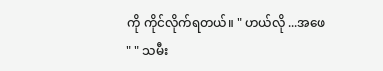ကို ကိုင်လိုက်ရတယ်။ " ဟယ်လို ...အဖေ " " သမီး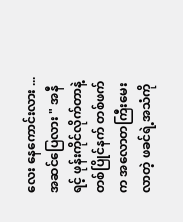လေး နေကောင်းလား ...အဆင်ပြေလား " အနီရင့် ဖုန်းကိုင်လိုက်တာနဲ့တစ်ပြိုင်နက် တစ်ဖက်က အလောတကြီးမေးလာတဲ့ ဖခင်ရဲ့အသံကို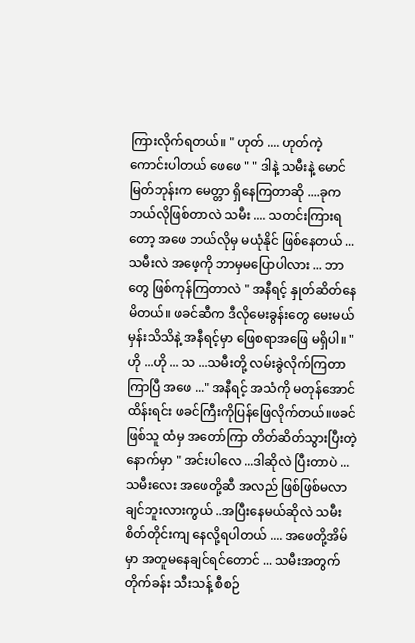ကြားလိုက်ရတယ်။ " ဟုတ် .... ဟုတ်ကဲ့ ကောင်းပါတယ် ဖေဖေ " " ဒါနဲ့ သမီးနဲ့ မောင်မြတ်ဘုန်းက မေတ္တာ ရှိနေကြတာဆို ....ခုက ဘယ်လိုဖြစ်တာလဲ သမီး .... သတင်းကြားရတော့ အဖေ ဘယ်လိုမှ မယုံနိုင် ဖြစ်နေတယ် ...သမီးလဲ အဖေ့ကို ဘာမှမပြောပါလား ... ဘာတွေ ဖြစ်ကုန်ကြတာလဲ " အနီရင့် နှုတ်ဆိတ်နေမိတယ်။ ဖခင်ဆီက ဒီလိုမေးခွန်းတွေ မေးမယ်မှန်းသိသိနဲ့ အနီရင့်မှာ ဖြေစရာအဖြေ မရှိပါ။ " ဟို ...ဟို ... သ ...သမီးတို့ လမ်းခွဲလိုက်ကြတာ ကြာပြီ အဖေ ..." အနီရင့် အသံကို မတုန်အောင်ထိန်းရင်း ဖခင်ကြီးကိုပြန်ဖြေလိုက်တယ်။ဖခင်ဖြစ်သူ ထံမှ အတော်ကြာ တိတ်ဆိတ်သွားပြီးတဲ့နောက်မှာ " အင်းပါလေ ...ဒါဆိုလဲ ပြီးတာပဲ ...သမီးလေး အဖေတို့ဆီ အလည် ဖြစ်ဖြစ်မလာချင်ဘူးလားကွယ် ..အပြီးနေမယ်ဆိုလဲ သမီးစိတ်တိုင်းကျ နေလို့ရပါတယ် .... အဖေတို့အိမ်မှာ အတူမနေချင်ရင်တောင် ... သမီးအတွက် တိုက်ခန်း သီးသန့် စီစဉ်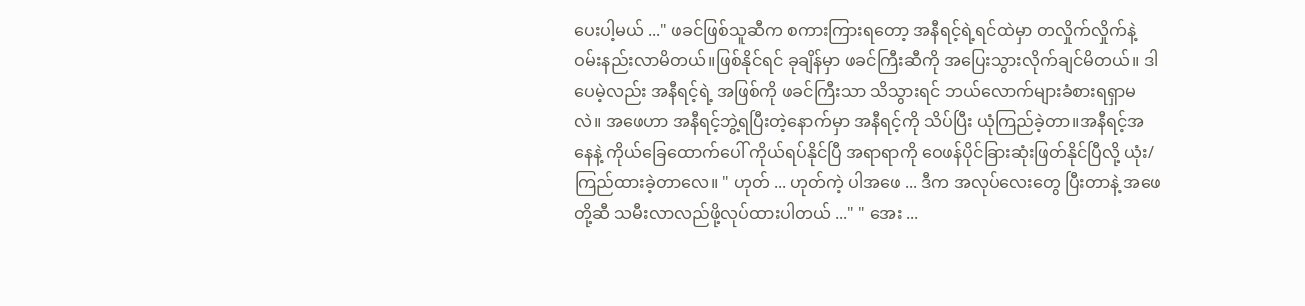ပေးပါ့မယ် ..." ဖခင်ဖြစ်သူဆီက စကားကြားရတော့ အနီရင့်ရဲ့ရင်ထဲမှာ တလှိုက်လှိုက်နဲ့ ဝမ်းနည်းလာမိတယ်။ဖြစ်နိုင်ရင် ခုချိန်မှာ ဖခင်ကြီးဆီကို အပြေးသွားလိုက်ချင်မိတယ်။ ဒါပေမဲ့လည်း အနီရင့်ရဲ့ အဖြစ်ကို ဖခင်ကြီးသာ သိသွားရင် ဘယ်လောက်များခံစားရရှာမလဲ။ အဖေဟာ အနီရင့်ဘွဲ့ရပြီးတဲ့နောက်မှာ အနီရင့်ကို သိပ်ပြီး ယုံကြည်ခဲ့တာ။အနီရင့်အနေနဲ့ ကိုယ်ခြေထောက်ပေါ် ကိုယ်ရပ်နိုင်ပြီ အရာရာကို ဝေဖန်ပိုင်ခြားဆုံးဖြတ်နိုင်ပြီလို့ ယုံး/ကြည်ထားခဲ့တာလေ။ " ဟုတ် ... ဟုတ်ကဲ့ ပါအဖေ ... ဒီက အလုပ်လေးတွေ ပြီးတာနဲ့ အဖေတို့ဆီ သမီးလာလည်ဖို့လုပ်ထားပါတယ် ..." " အေး ...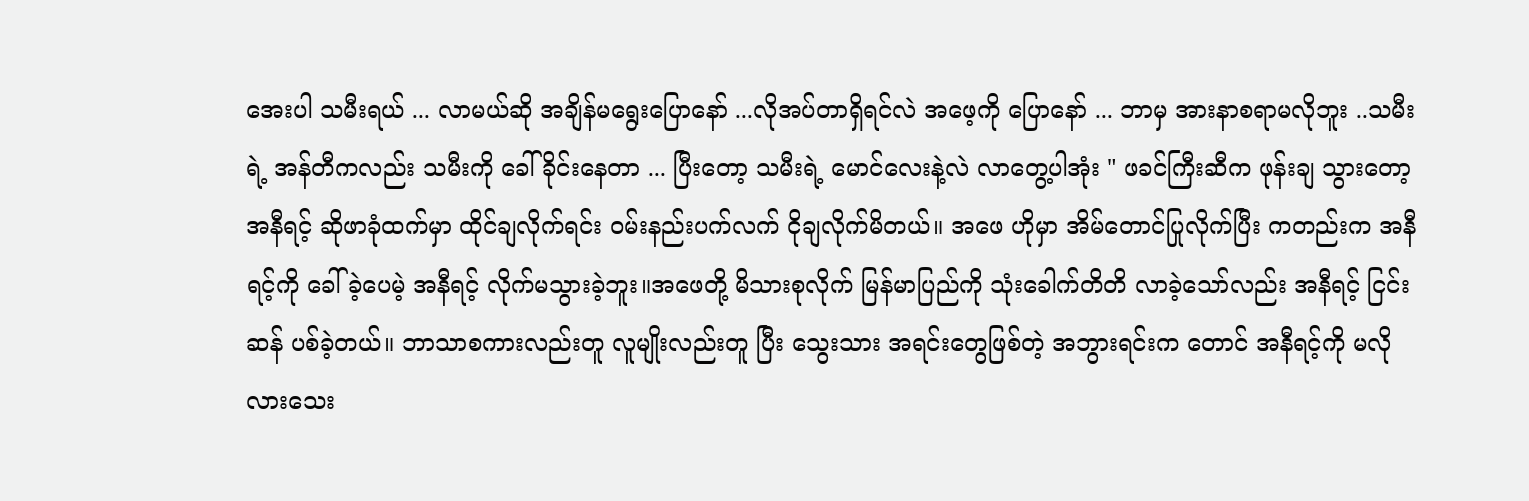အေးပါ သမီးရယ် ... လာမယ်ဆို အချိန်မရွေးပြောနော် ...လိုအပ်တာရှိရင်လဲ အဖေ့ကို ပြောနော် ... ဘာမှ အားနာစရာမလိုဘူး ..သမီးရဲ့ အန်တီကလည်း သမီးကို ခေါ်ခိုင်းနေတာ ... ပြီးတော့ သမီးရဲ့ မောင်လေးနဲ့လဲ လာတွေ့ပါအုံး " ဖခင်ကြီးဆီက ဖုန်းချ သွားတော့ အနီရင့် ဆိုဖာခုံထက်မှာ ထိုင်ချလိုက်ရင်း ဝမ်းနည်းပက်လက် ငိုချလိုက်မိတယ်။ အဖေ ဟိုမှာ အိမ်တောင်ပြုလိုက်ပြီး ကတည်းက အနီရင့်ကို ခေါ်ခဲ့ပေမဲ့ အနီရင့် လိုက်မသွားခဲ့ဘူး။အဖေတို့ မိသားစုလိုက် မြန်မာပြည်ကို သုံးခေါက်တိတိ လာခဲ့သော်လည်း အနီရင့် ငြင်းဆန် ပစ်ခဲ့တယ်။ ဘာသာစကားလည်းတူ လူမျိုးလည်းတူ ပြီး သွေးသား အရင်းတွေဖြစ်တဲ့ အဘွားရင်းက တောင် အနီရင့်ကို မလိုလားသေး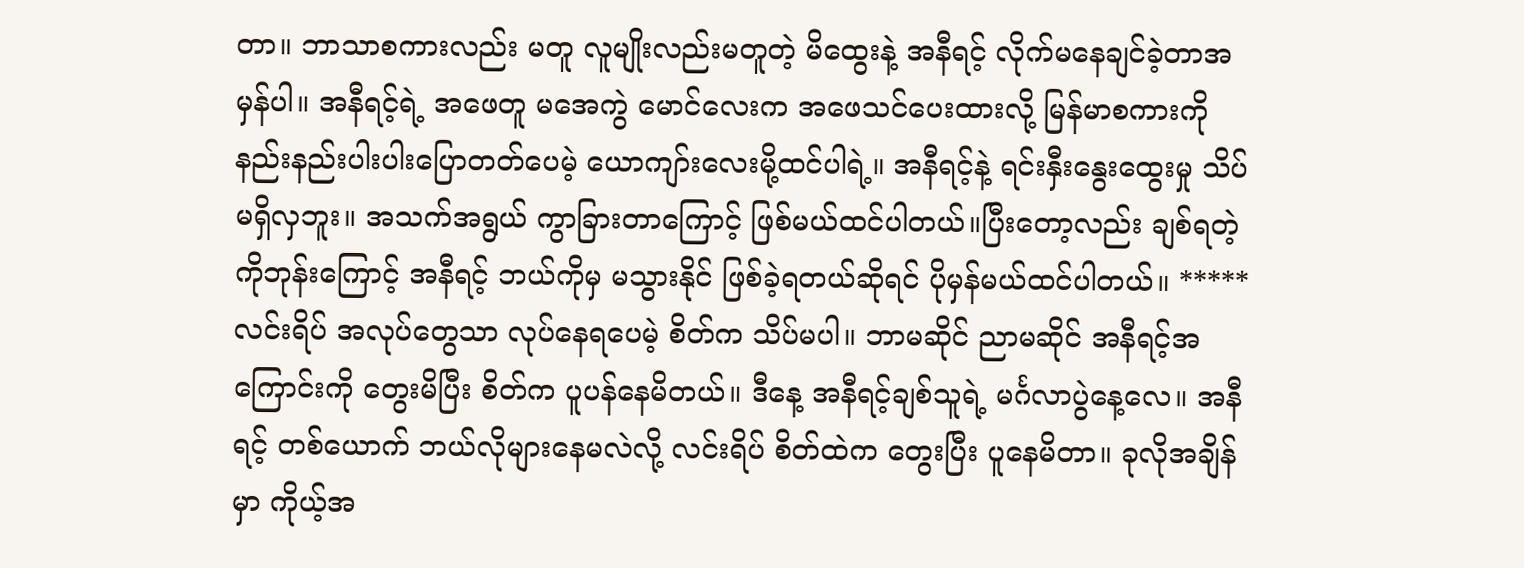တာ။ ဘာသာစကားလည်း မတူ လူမျိုးလည်းမတူတဲ့ မိထွေးနဲ့ အနီရင့် လိုက်မနေချင်ခဲ့တာအမှန်ပါ။ အနီရင့်ရဲ့ အဖေတူ မအေကွဲ မောင်လေးက အဖေသင်ပေးထားလို့ မြန်မာစကားကို နည်းနည်းပါးပါးပြောတတ်ပေမဲ့ ယောကျာ်းလေးမို့ထင်ပါရဲ့။ အနီရင့်နဲ့ ရင်းနှီးနွေးထွေးမှု သိပ်မရှိလှဘူး။ အသက်အရွယ် ကွာခြားတာကြောင့် ဖြစ်မယ်ထင်ပါတယ်။ပြီးတော့လည်း ချစ်ရတဲ့ ကိုဘုန်းကြောင့် အနီရင့် ဘယ်ကိုမှ မသွားနိုင် ဖြစ်ခဲ့ရတယ်ဆိုရင် ပိုမှန်မယ်ထင်ပါတယ်။ ***** လင်းရိပ် အလုပ်တွေသာ လုပ်နေရပေမဲ့ စိတ်က သိပ်မပါ။ ဘာမဆိုင် ညာမဆိုင် အနီရင့်အကြောင်းကို တွေးမိပြီး စိတ်က ပူပန်နေမိတယ်။ ဒီနေ့ အနီရင့်ချစ်သူရဲ့ မင်္ဂလာပွဲနေ့လေ။ အနီရင့် တစ်ယောက် ဘယ်လိုများနေမလဲလို့ လင်းရိပ် စိတ်ထဲက တွေးပြီး ပူနေမိတာ။ ခုလိုအချိန်မှာ ကိုယ့်အ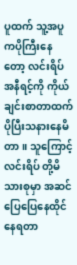ပူထက် သူ့အပူကပိုကြီးနေတော့ လင်းရိပ် အနီရင့်ကို ကိုယ်ချင်းစာတာထက် ပိုပြီးသနားနေမိတာ။ သူကြောင့် လင်းရိပ် တို့မိသားစုမှာ အဆင်ပြေပြေနေထိုင်နေရတာ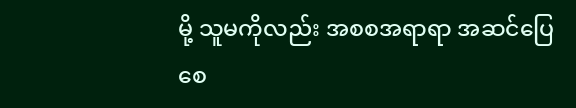မို့ သူမကိုလည်း အစစအရာရာ အဆင်ပြေစေ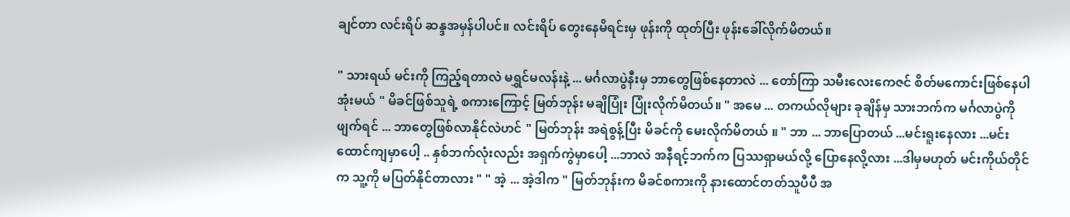ချင်တာ လင်းရိပ် ဆန္ဒအမှန်ပါပင်။ လင်းရိပ် တွေးနေမိရင်းမှ ဖုန်းကို ထုတ်ပြီး ဖုန်းခေါ်လိုက်မိတယ်။

" သားရယ် မင်းကို ကြည့်ရတာလဲ မရွှင်မလန်းနဲ့ ... မင်္ဂလာပွဲနီးမှ ဘာတွေဖြစ်နေတာလဲ ... တော်ကြာ သမီးလေးကေဇင် စိတ်မကောင်းဖြစ်နေပါအုံးမယ် " မိခင်ဖြစ်သူရဲ့ စကားကြောင့် မြတ်ဘုန်း မချိပြုံး ပြုံးလိုက်မိတယ်။ " အမေ ... တကယ်လိုများ ခုချိန်မှ သားဘက်က မင်္ဂလာပွဲကိုဖျက်ရင် ... ဘာတွေဖြစ်လာနိုင်လဲဟင် " မြတ်ဘုန်း အရဲစွန့်ပြီး မိခင်ကို မေးလိုက်မိတယ် ။ " ဘာ ... ဘာပြောတယ် ...မင်းရူးနေလား ...မင်း ထောင်ကျမှာပေါ့ .. နှစ်ဘက်လုံးလည်း အရှက်ကွဲမှာပေါ့ ...ဘာလဲ အနီရင့်ဘက်က ပြဿရှာမယ်လို့ ပြောနေလို့လား ...ဒါမှမဟုတ် မင်းကိုယ်တိုင်က သူ့ကို မပြတ်နိုင်တာလား " " အဲ့ ... အဲ့ဒါက " မြတ်ဘုန်းက မိခင်စကားကို နားထောင်တတ်သူပီပီ အ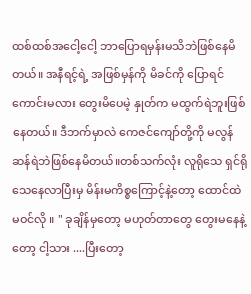ထစ်ထစ်အငေါ့ငေါ့ ဘာပြောရမှန်းမသိဘဲဖြစ်နေမိတယ်။ အနီရင့်ရဲ့ အဖြစ်မှန်ကို မိခင်ကို ပြောရင် ကောင်းမလား တွေးမိပေမဲ့ နှုတ်က မထွက်ရဲဘူးဖြစ်နေတယ်။ ဒီဘက်မှာလဲ ကေဇင်ကျော်တို့ကို မလွန်ဆန်ရဲဘဲဖြစ်နေမိတယ်။တစ်သက်လုံး လူရိုသေ ရှင်ရိုသေနေလာပြီးမှ မိန်းမကိစ္စကြောင့်နဲ့တော့ ထောင်ထဲမဝင်လို ။ " ခုချိန်မှတော့ မဟုတ်တာတွေ တွေးမနေနဲ့တော့ ငါ့သား ....ပြီးတော့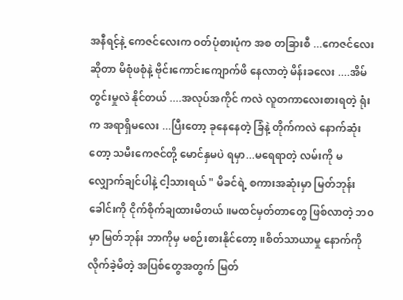အနီရင့်နဲ့ ကေဇင်လေးက ဝတ်ပုံစားပုံက အစ တခြားစီ ...ကေဇင်လေးဆိုတာ မိစုံဖစုံနဲ့ ဗိုင်းကောင်းကျောက်ဖိ နေလာတဲ့ မိန်းခလေး ....အိမ်တွင်းမှုလဲ နိုင်တယ် ....အလုပ်အကိုင် ကလဲ လူတကာလေးစားရတဲ့ ရုံးက အရာရှိမလေး ...ပြီးတော့ ခုနေနေတဲ့ ခြံနဲ့ တိုက်ကလဲ နောက်ဆုံးတော့ သမီးကေဇင်တို့ မောင်နှမပဲ ရမှာ...မရေရာတဲ့ လမ်းကို မလျှောက်ချင်ပါနဲ့ ငါ့သားရယ် " မိခင်ရဲ့ စကားအဆုံးမှာ မြတ်ဘုန်း ခေါင်းကို ငိုက်စိုက်ချထားမိတယ်။မထင်မှတ်တာတွေ ဖြစ်လာတဲ့ ဘ၀မှာ မြတ်ဘုန်း ဘာကိုမှ မစဉ်းစားနိုင်တော့။စိတ်သာယာမှု နောက်ကို လိုက်ခဲ့မိတဲ့ အပြစ်တွေအတွက် မြတ်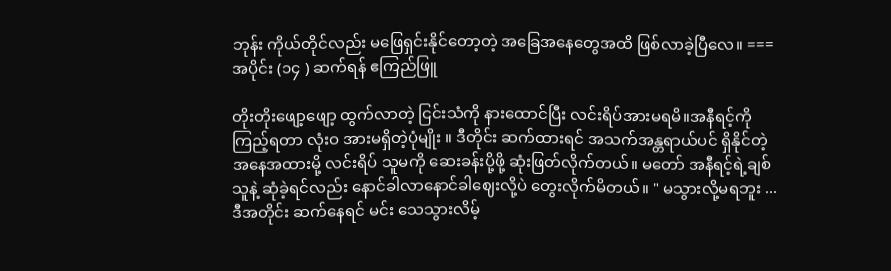ဘုန်း ကိုယ်တိုင်လည်း မဖြေရှင်းနိုင်တော့တဲ့ အခြေအနေတွေအထိ ဖြစ်လာခဲ့ပြီလေ။ === အပိုင်း (၁၄ ) ဆက်ရန် ဧကြည်ဖြူ

တိုးတိုးဖျော့ဖျော့ ထွက်လာတဲ့ ငြင်းသံကို နားထောင်ပြီး လင်းရိပ်အားမရမိ။အနီရင့်ကို ကြည့်ရတာ လုံးဝ အားမရှိတဲ့ပုံမျိုး ။ ဒီတိုင်း ဆက်ထားရင် အသက်အန္တရာယ်ပင် ရှိနိုင်တဲ့ အနေအထားမို့ လင်းရိပ် သူမကို ဆေးခန်းပို့ဖို့ ဆုံးဖြတ်လိုက်တယ်။ မတော် အနီရင့်ရဲ့ချစ်သူနဲ့ ဆုံခဲ့ရင်လည်း နောင်ခါလာနောင်ခါဈေးလို့ပဲ တွေးလိုက်မိတယ်။ " မသွားလို့မရဘူး ...ဒီအတိုင်း ဆက်နေရင် မင်း သေသွားလိမ့်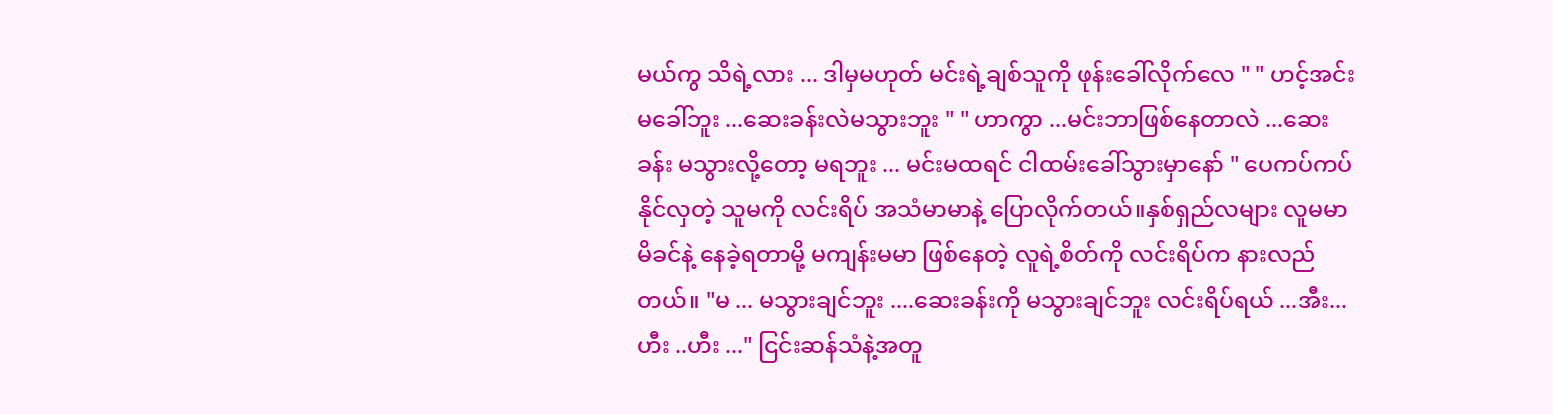မယ်ကွ သိရဲ့လား ... ဒါမှမဟုတ် မင်းရဲ့ချစ်သူကို ဖုန်းခေါ်လိုက်လေ " " ဟင့်အင်း မခေါ်ဘူး ...ဆေးခန်းလဲမသွားဘူး " " ဟာကွာ ...မင်းဘာဖြစ်နေတာလဲ ...ဆေးခန်း မသွားလို့တော့ မရဘူး ... မင်းမထရင် ငါထမ်းခေါ်သွားမှာနော် " ပေကပ်ကပ်နိုင်လှတဲ့ သူမကို လင်းရိပ် အသံမာမာနဲ့ ပြောလိုက်တယ်။နှစ်ရှည်လများ လူမမာမိခင်နဲ့ နေခဲ့ရတာမို့ မကျန်းမမာ ဖြစ်နေတဲ့ လူရဲ့စိတ်ကို လင်းရိပ်က နားလည်တယ်။ "မ ... မသွားချင်ဘူး ....ဆေးခန်းကို မသွားချင်ဘူး လင်းရိပ်ရယ် ...အီး...ဟီး ..ဟီး ..." ငြင်းဆန်သံနဲ့အတူ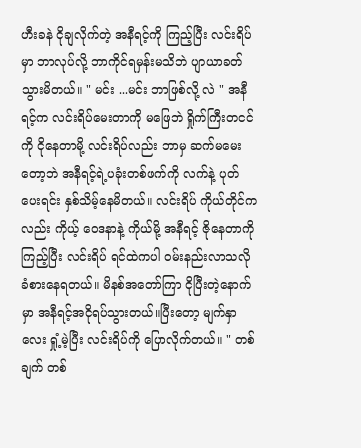ဟီးခနဲ ငိုချလိုက်တဲ့ အနီရင့်ကို ကြည့်ပြီး လင်းရိပ်မှာ ဘာလုပ်လို့ ဘာကိုင်ရမှန်းမသိဘဲ ပျာယာခတ်သွားမိတယ်။ " မင်း ...မင်း ဘာဖြစ်လို့ လဲ " အနီရင့်က လင်းရိပ်မေးတာကို မဖြေဘဲ ရှိုက်ကြီးတငင်ကို ငိုနေတာမို့ လင်းရိပ်လည်း ဘာမှ ဆက်မမေးတော့ဘဲ အနီရင့်ရဲ့ပခုံးတစ်ဖက်ကို လက်နဲ့ ပုတ်ပေးရင်း နှစ်သိမ့်နေမိတယ်။ လင်းရိပ် ကိုယ်တိုင်ကလည်း ကိုယ့် ဝေဒနာနဲ့ ကိုယ်မို့ အနီရင့် ဇိုနေတာကို ကြည့်ပြီး လင်းရိပ် ရင်ထဲကပါ ဝမ်းနည်းလာသလို ခံစားနေရတယ်။ မိနစ်အတော်ကြာ ငိုပြီးတဲ့နောက်မှာ အနီရင့်အငိုရပ်သွားတယ်။ပြီးတော့ မျက်နှာလေး ရှုံ့မဲ့ပြီး လင်းရိပ်ကို ပြောလိုက်တယ်။ " တစ်ချက် တစ်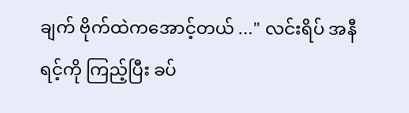ချက် ဗိုက်ထဲကအောင့်တယ် ..." လင်းရိပ် အနီရင့်ကို ကြည့်ပြီး ခပ်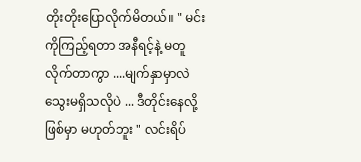တိုးတိုးပြောလိုက်မိတယ်။ " မင်းကိုကြည့်ရတာ အနီရင့်နဲ့ မတူလိုက်တာကွာ ....မျက်နှာမှာလဲ သွေးမရှိသလိုပဲ ... ဒီတိုင်းနေလို့ ဖြစ်မှာ မဟုတ်ဘူး " လင်းရိပ်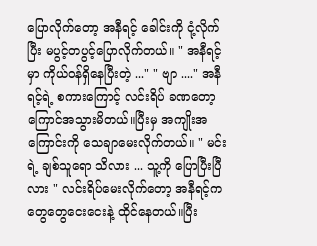ပြောလိုက်တော့ အနီရင့် ခေါင်းကို ငုံ့လိုက်ပြီး မပွင့်တပွင့်ပြောလိုက်တယ်။ " အနီရင့်မှာ ကိုယ်ဝန်ရှိနေပြီးတဲ့ ..." " ဗျာ ...." အနီရင့်ရဲ့ စကားကြောင့် လင်းရိပ် ခဏတော့ ကြောင်အသွားမိတယ်။ပြီးမှ အကျိုးအကြောင်းကို သေချာမေးလိုက်တယ်။ " မင်းရဲ့ ချစ်သူရော သိလား ... သူ့ကို ပြောပြီးပြီလား " လင်းရိပ်မေးလိုက်တော့ အနီရင့်က တွေတွေငေးငေးနဲ့ ထိုင်နေတယ်။ပြီး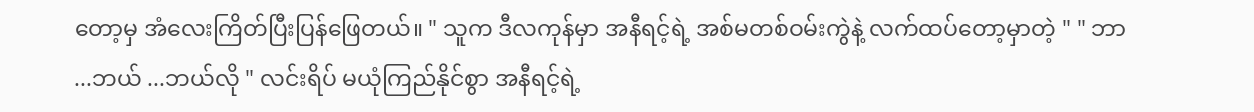တော့မှ အံလေးကြိတ်ပြီးပြန်ဖြေတယ်။ " သူက ဒီလကုန်မှာ အနီရင့်ရဲ့ အစ်မတစ်ဝမ်းကွဲနဲ့ လက်ထပ်တော့မှာတဲ့ " " ဘာ ...ဘယ် ...ဘယ်လို " လင်းရိပ် မယုံကြည်နိုင်စွာ အနီရင့်ရဲ့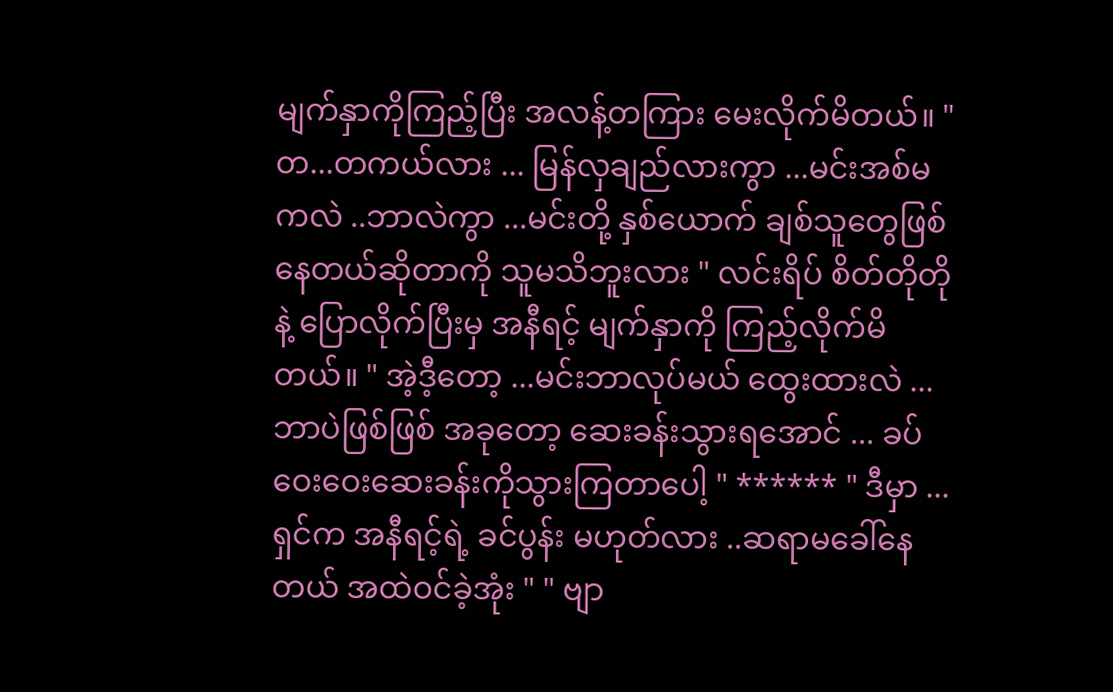မျက်နှာကိုကြည့်ပြီး အလန့်တကြား မေးလိုက်မိတယ်။ " တ...တကယ်လား ... မြန်လှချည်လားကွာ ...မင်းအစ်မကလဲ ..ဘာလဲကွာ ...မင်းတို့ နှစ်ယောက် ချစ်သူတွေဖြစ်နေတယ်ဆိုတာကို သူမသိဘူးလား " လင်းရိပ် စိတ်တိုတိုနဲ့ ပြောလိုက်ပြီးမှ အနီရင့် မျက်နှာကို ကြည့်လိုက်မိတယ်။ " အဲ့ဒီ့တော့ ...မင်းဘာလုပ်မယ် ထွေးထားလဲ ...ဘာပဲဖြစ်ဖြစ် အခုတော့ ဆေးခန်းသွားရအောင် ... ခပ်ဝေးဝေးဆေးခန်းကိုသွားကြတာပေါ့ " ****** " ဒီမှာ ...ရှင်က အနီရင့်ရဲ့ ခင်ပွန်း မဟုတ်လား ..ဆရာမခေါ်နေတယ် အထဲဝင်ခဲ့အုံး " " ဗျာ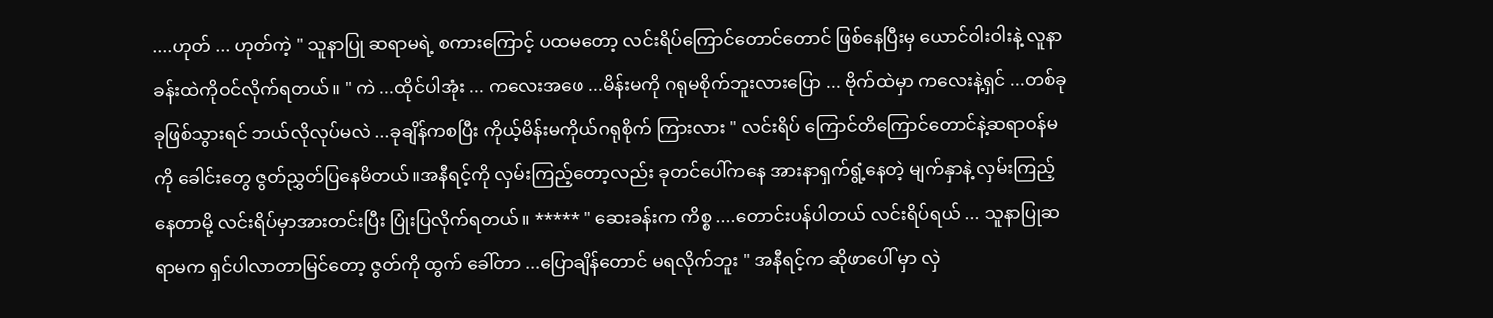....ဟုတ် ... ဟုတ်ကဲ့ " သူနာပြု ဆရာမရဲ့ စကားကြောင့် ပထမတော့ လင်းရိပ်ကြောင်တောင်တောင် ဖြစ်နေပြီးမှ ယောင်ဝါးဝါးနဲ့ လူနာခန်းထဲကိုဝင်လိုက်ရတယ်။ " ကဲ ...ထိုင်ပါအုံး ... ကလေးအဖေ ...မိန်းမကို ဂရုမစိုက်ဘူးလားပြော ... ဗိုက်ထဲမှာ ကလေးနဲ့ရှင် ...တစ်ခုခုဖြစ်သွားရင် ဘယ်လိုလုပ်မလဲ ...ခုချိန်ကစပြီး ကိုယ့်မိန်းမကိုယ်ဂရုစိုက် ကြားလား " လင်းရိပ် ကြောင်တိကြောင်တောင်နဲ့ဆရာ၀န်မကို ခေါင်းတွေ ဇွတ်ညွှတ်ပြနေမိတယ်။အနီရင့်ကို လှမ်းကြည့်တော့လည်း ခုတင်ပေါ်ကနေ အားနာရှက်ရွံ့နေတဲ့ မျက်နှာနဲ့ လှမ်းကြည့်နေတာမို့ လင်းရိပ်မှာအားတင်းပြီး ပြုံးပြလိုက်ရတယ်။ ***** " ဆေးခန်းက ကိစ္စ ....တောင်းပန်ပါတယ် လင်းရိပ်ရယ် ... သူနာပြုဆရာမက ရှင်ပါလာတာမြင်တော့ ဇွတ်ကို ထွက် ခေါ်တာ ...ပြောချိန်တောင် မရလိုက်ဘူး " အနီရင့်က ဆိုဖာပေါ် မှာ လှဲ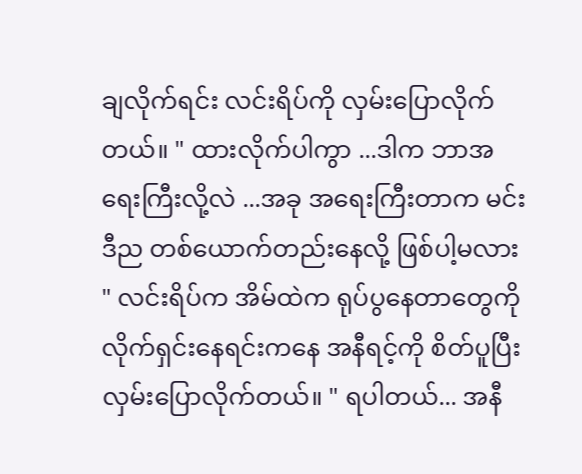ချလိုက်ရင်း လင်းရိပ်ကို လှမ်းပြောလိုက်တယ်။ " ထားလိုက်ပါကွာ ...ဒါက ဘာအရေးကြီးလို့လဲ ...အခု အရေးကြီးတာက မင်း ဒီည တစ်ယောက်တည်းနေလို့ ဖြစ်ပါ့မလား " လင်းရိပ်က အိမ်ထဲက ရုပ်ပွနေတာတွေကို လိုက်ရှင်းနေရင်းကနေ အနီရင့်ကို စိတ်ပူပြီး လှမ်းပြောလိုက်တယ်။ " ရပါတယ်... အနီ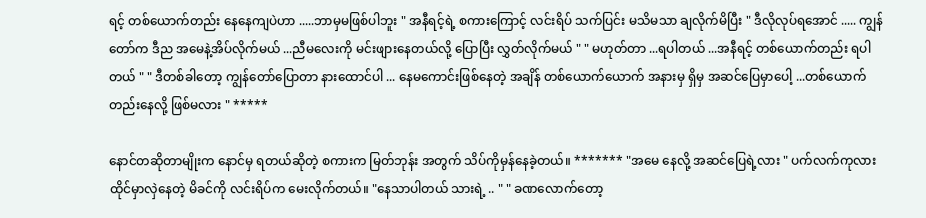ရင့် တစ်ယောက်တည်း နေနေကျပဲဟာ .....ဘာမှမဖြစ်ပါဘူး " အနီရင့်ရဲ့ စကားကြောင့် လင်းရိပ် သက်ပြင်း မသိမသာ ချလိုက်မိပြီး " ဒီလိုလုပ်ရအောင် ..... ကျွန်တော်က ဒီည အမေနဲ့အိပ်လိုက်မယ် ...ညီမလေးကို မင်းဖျားနေတယ်လို့ ပြောပြီး လွှတ်လိုက်မယ် " " မဟုတ်တာ ...ရပါတယ် ...အနီရင့် တစ်ယောက်တည်း ရပါတယ် " " ဒီတစ်ခါတော့ ကျွန်တော်ပြောတာ နားထောင်ပါ ... နေမကောင်းဖြစ်နေတဲ့ အချိန် တစ်ယောက်ယောက် အနားမှ ရှိမှ အဆင်ပြေမှာပေါ့ ...တစ်ယောက်တည်းနေလို့ ဖြစ်မလား " *****

နောင်တဆိုတာမျိုးက နောင်မှ ရတယ်ဆိုတဲ့ စကားက မြတ်ဘုန်း အတွက် သိပ်ကိုမှန်နေခဲ့တယ်။ ******* "အမေ နေလို့ အဆင်ပြေရဲ့လား " ပက်လက်ကုလားထိုင်မှာလှဲနေတဲ့ မိခင်ကို လင်းရိပ်က မေးလိုက်တယ်။ "နေသာပါတယ် သားရဲ့ .. " " ခဏလောက်တော့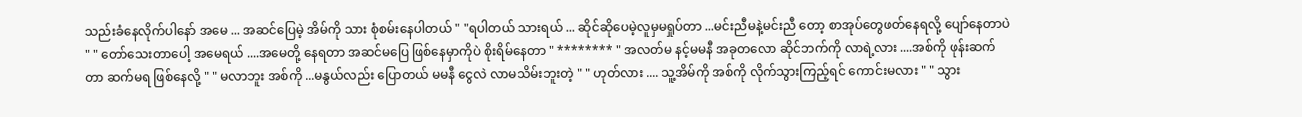သည်းခံနေလိုက်ပါနော် အမေ ... အဆင်ပြေမဲ့ အိမ်ကို သား စုံစမ်းနေပါတယ် " "ရပါတယ် သားရယ် ... ဆိုင်ဆိုပေမဲ့လူမှမရှုပ်တာ ...မင်းညီမနဲ့မင်းညီ တော့ စာအုပ်တွေဖတ်နေရလို့ ပျော်နေတာပဲ " " တော်သေးတာပေါ့ အမေရယ် ....အမေတို့ နေရတာ အဆင်မပြေ ဖြစ်နေမှာကိုပဲ စိုးရိမ်နေတာ " ******** " အလတ်မ နင့်မမနီ အခုတလော ဆိုင်ဘက်ကို လာရဲ့လား ....အစ်ကို ဖုန်းဆက်တာ ဆက်မရ ဖြစ်နေလို့ " " မလာဘူး အစ်ကို ...မနွယ်လည်း ပြောတယ် မမနီ ငွေလဲ လာမသိမ်းဘူးတဲ့ " " ဟုတ်လား .... သူ့အိမ်ကို အစ်ကို လိုက်သွားကြည့်ရင် ကောင်းမလား " " သွား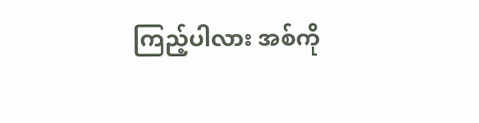ကြည့်ပါလား အစ်ကို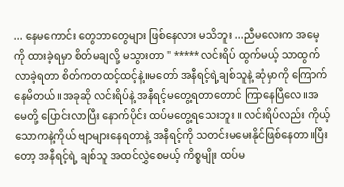... နေမကောင်း တွေဘာတွေများ ဖြစ်နေလား မသိဘူး ...ညီမလေးက အမေ့ကို ထားခဲ့ရမှာ စိတ်မချလို့ မသွားတာ " ***** လင်းရိပ် ထွက်မယ့် သာထွက်လာခဲ့ရတာ စိတ်ကတထင့်ထင့်နဲ့။မတော် အနီရင့်ရဲ့ချစ်သူနဲ့ ဆုံမှာကို ကြောက်နေမိတယ်။အခုဆို လင်းရိပ်နဲ့ အနီရင့်မတွေ့ရတာတောင် ကြာနေပြီလေ။အမေတို့ ပြောင်းလာပြီး နောက်ပိုင်း ထပ်မတွေ့ရသေးဘူး ။ လင်းရိပ်လည်း ကိုယ့်သောကနဲ့ကိုယ် ဗျာများနေရတာနဲ့ အနီရင့်ကို သတင်းမမေးနိုင်ဖြစ်နေတာ။ပြီးတော့ အနီရင့်ရဲ့ ချစ်သူ အထင်လွှဲစေမယ့် ကိစ္စမျိုး ထပ်မ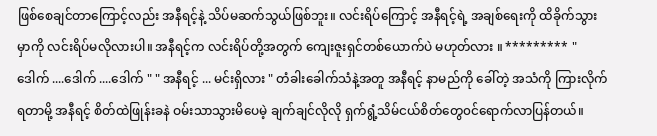ဖြစ်စေချင်တာကြောင့်လည်း အနီရင့်နဲ့ သိပ်မဆက်သွယ်ဖြစ်ဘူး။ လင်းရိပ်ကြောင့် အနီရင့်ရဲ့ အချစ်ရေးကို ထိခိုက်သွားမှာကို လင်းရိပ်မလိုလားပါ။ အနီရင့်က လင်းရိပ်တို့အတွက် ကျေးဇူးရှင်တစ်ယောက်ပဲ မဟုတ်လား ။ ********* " ဒေါက် ....ဒေါက် ....ဒေါက် " " အနီရင့် ... မင်းရှိလား " တံခါးခေါက်သံနဲ့အတူ အနီရင့် နာမည်ကို ခေါ်တဲ့ အသံကို ကြားလိုက်ရတာမို့ အနီရင့် စိတ်ထဲဖြုန်းခနဲ ဝမ်းသာသွားမိပေမဲ့ ချက်ချင်လိုလို ရှက်ရွံ့သိမ်ငယ်စိတ်တွေ၀င်ရောက်လာပြန်တယ်။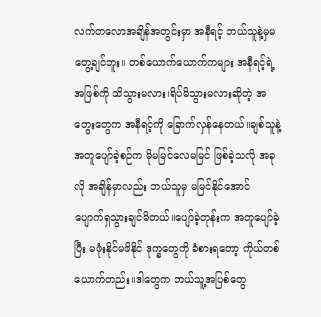လက်တလောအချိန်အတွင်းမှာ အနီရင့် ဘယ်သူနဲ့မှမတွေ့ချင်ဘူး။ တစ်ယောက်ယောက်ကများ အနီရင့်ရဲ့အဖြစ်ကို သိသွားမလား၊ရိပ်မိသွားမလားဆိုတဲ့ အတွေးတွေက အနီရင့်ကို ခြောက်လှန်နေတယ်။ချစ်သူနဲ့ အတူပျော်ခဲ့စဉ်က မိုမမြင်လေမမြင် ဖြစ်ခဲ့သလို အခုလို အချိန်မှာလည်း ဘယ်သူမှ မမြင်နိုင်အောင် ပျောက်ရှသွားချင်မိတယ်။ပျော်ခဲ့တုန်းက အတူပျော်ခဲ့ပြီး မဖုံးနိုင်မဖိနိုင် ဒုက္ခတွေကို ခံစားရတော့ ကိုယ်တစ်ယောက်တည်း။ဒါတွေက ဘယ်သူ့အပြစ်တွေ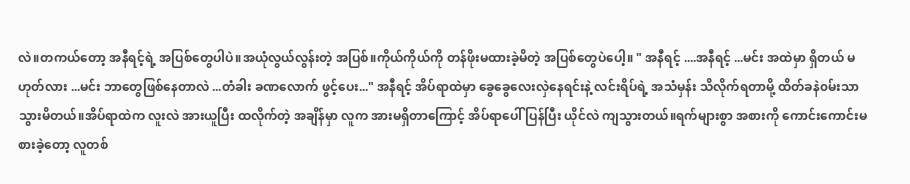လဲ။တကယ်တော့ အနီရင့်ရဲ့ အပြစ်တွေပါပဲ။အယုံလွယ်လွန်းတဲ့ အပြစ်။ကိုယ်ကိုယ်ကို တန်ဖိုးမထားခဲ့မိတဲ့ အပြစ်တွေပဲပေါ့။ " အနီရင့် ....အနီရင့် ...မင်း အထဲမှာ ရှိတယ် မဟုတ်လား ...မင်း ဘာတွေဖြစ်နေတာလဲ ...တံခါး ခဏလောက် ဖွင့်ပေး..." အနီရင့် အိပ်ရာထဲမှာ ခွေခွေလေးလှဲနေရင်းနဲ့ လင်းရိပ်ရဲ့ အသံမှန်း သိလိုက်ရတာမို့ ထိတ်ခနဲ၀မ်းသာသွားမိတယ်။အိပ်ရာထဲက လူးလဲ အားယူပြီး ထလိုက်တဲ့ အချိန်မှာ လူက အားမရှိတာကြောင့် အိပ်ရာပေါ် ပြန်ပြီး ယိုင်လဲ ကျသွားတယ်။ရက်များစွာ အစားကို ကောင်းကောင်းမစားခဲ့တော့ လူတစ်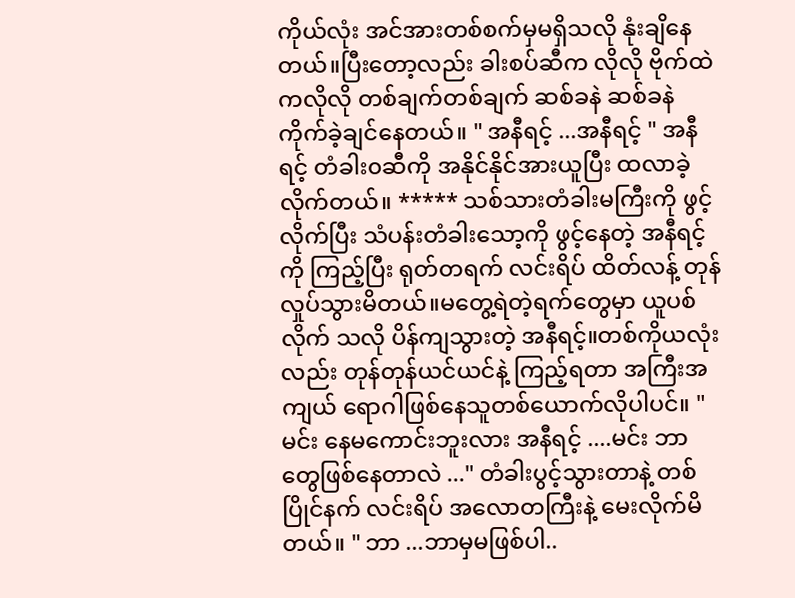ကိုယ်လုံး အင်အားတစ်စက်မှမရှိသလို နုံးချိနေတယ်။ပြီးတော့လည်း ခါးစပ်ဆီက လိုလို ဗိုက်ထဲကလိုလို တစ်ချက်တစ်ချက် ဆစ်ခနဲ ဆစ်ခနဲ ကိုက်ခဲ့ချင်နေတယ်။ " အနီရင့် ...အနီရင့် " အနီရင့် တံခါး၀ဆီကို အနိုင်နိုင်အားယူပြီး ထလာခဲ့လိုက်တယ်။ ***** သစ်သားတံခါးမကြီးကို ဖွင့်လိုက်ပြီး သံပန်းတံခါးသော့ကို ဖွင့်နေတဲ့ အနီရင့်ကို ကြည့်ပြီး ရုတ်တရက် လင်းရိပ် ထိတ်လန့် တုန်လှုပ်သွားမိတယ်။မတွေ့ရဲတဲ့ရက်တွေမှာ ယူပစ်လိုက် သလို ပိန်ကျသွားတဲ့ အနီရင့်။တစ်ကိုယလုံးလည်း တုန်တုန်ယင်ယင်နဲ့ ကြည့်ရတာ အကြီးအကျယ် ရောဂါဖြစ်နေသူတစ်ယောက်လိုပါပင်။ " မင်း နေမကောင်းဘူးလား အနီရင့် ....မင်း ဘာတွေဖြစ်နေတာလဲ ..." တံခါးပွင့်သွားတာနဲ့ တစ်ပြိုင်နက် လင်းရိပ် အလောတကြီးနဲ့ မေးလိုက်မိတယ်။ " ဘာ ...ဘာမှမဖြစ်ပါ..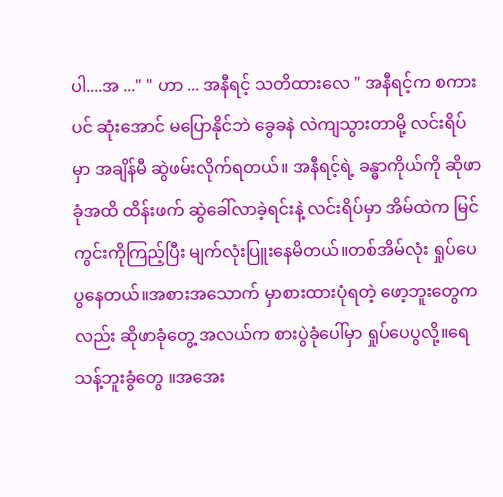ပါ....အ ..." " ဟာ ... အနီရင့် သတိထားလေ " အနီရင့်က စကားပင် ဆုံးအောင် မပြောနိုင်ဘဲ ခွေခနဲ လဲကျသွားတာမို့ လင်းရိပ်မှာ အချိန်မီ ဆွဲဖမ်းလိုက်ရတယ်။ အနီရင့်ရဲ့ ခန္ဓာကိုယ်ကို ဆိုဖာခုံအထိ ထိန်းဖက် ဆွဲခေါ်လာခဲ့ရင်းနဲ့ လင်းရိပ်မှာ အိမ်ထဲက မြင်ကွင်းကိုကြည့်ပြီး မျက်လုံးပြူးနေမိတယ်။တစ်အိမ်လုံး ရှုပ်ပေပွနေတယ်။အစားအသောက် မှာစားထားပုံရတဲ့ ဖော့ဘူးတွေကလည်း ဆိုဖာခုံတွေ့ အလယ်က စားပွဲခုံပေါ်မှာ ရှုပ်ပေပွလို့။ရေသန့်ဘူးခွံတွေ ။အအေး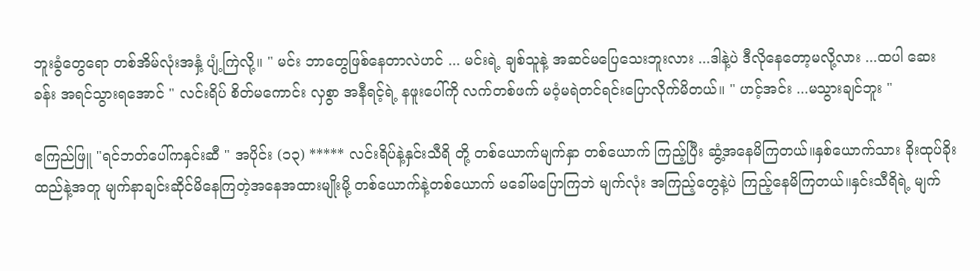ဘူးခွံတွေရော တစ်အိမ်လုံးအနှံ့ ပျံ့ကြဲလို့။ " မင်း ဘာတွေဖြစ်နေတာလဲဟင် ... မင်းရဲ့ ချစ်သူနဲ့ အဆင်မပြေသေးဘူးလား ...ဒါနဲ့ပဲ ဒီလိုနေတော့မလို့လား ...ထပါ ဆေးခန်း အရင်သွားရအောင် " လင်းရိပ် စိတ်မကောင်း လှစွာ အနီရင့်ရဲ့ နဖူးပေါ်ကို လက်တစ်ဖက် မဝံ့မရဲတင်ရင်းပြောလိုက်မိတယ်။ " ဟင့်အင်း ...မသွားချင်ဘူး "

ဧကြည်ဖြူ "ရင်ဘတ်ပေါ်ကနှင်းဆီ " အပိုင်း (၁၃) ***** လင်းရိပ်နဲ့နှင်းသီရိ တို့ တစ်ယောက်မျက်နှာ တစ်ယောက် ကြည့်ပြီး ဆွံ့အနေမိကြတယ်။နှစ်ယောက်သား ခိုးထုပ်ခိုးထည်နဲ့အတူ မျက်နာချင်းဆိုင်မိနေကြတဲ့အနေအထားမျိုးမို့ တစ်ယောက်နဲ့တစ်ယောက် မခေါ်မပြောကြဘဲ မျက်လုံး အကြည့်တွေနဲ့ပဲ ကြည့်နေမိကြတယ်။နှင်းသီရိရဲ့ မျက်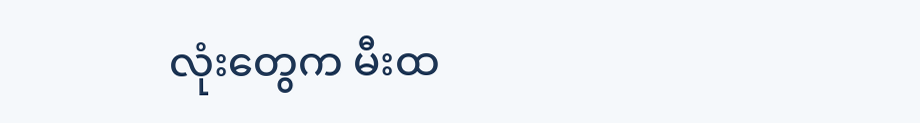လုံးတွေက မီးထ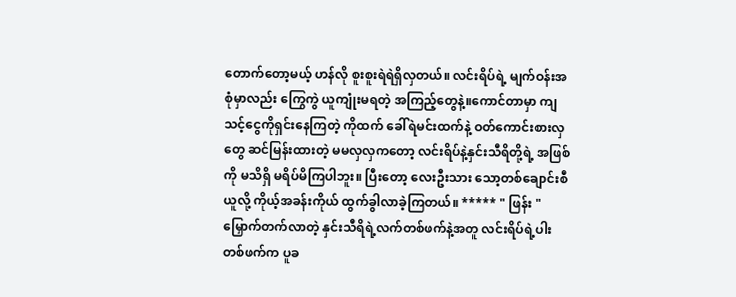တောက်တော့မယ့် ဟန်လို စူးစူးရဲရဲရှိလှတယ်။ လင်းရိပ်ရဲ့ မျက်ဝန်းအစုံမှာလည်း ကြွေကွဲ ယူကျုံးမရတဲ့ အကြည့်တွေနဲ့။ကောင်တာမှာ ကျသင့်ငွေကိုရှင်းနေကြတဲ့ ကိုထက် ခေါ်ရဲမင်းထက်နဲ့ ဝတ်ကောင်းစားလှတွေ ဆင်မြန်းထားတဲ့ မမလှလှကတော့ လင်းရိပ်နဲ့နှင်းသီရိတို့ရဲ့ အဖြစ်ကို မသိရှိ မရိပ်မိကြပါဘူး။ ပြီးတော့ လေးဦးသား သော့တစ်ချောင်းစီယူလို့ ကိုယ့်အခန်းကိုယ် ထွက်ခွါလာခဲ့ကြတယ်။ ***** " ဖြန်း " မြှောက်တက်လာတဲ့ နှင်းသီရိရဲ့လက်တစ်ဖက်နဲ့အတူ လင်းရိပ်ရဲ့ပါးတစ်ဖက်က ပူခ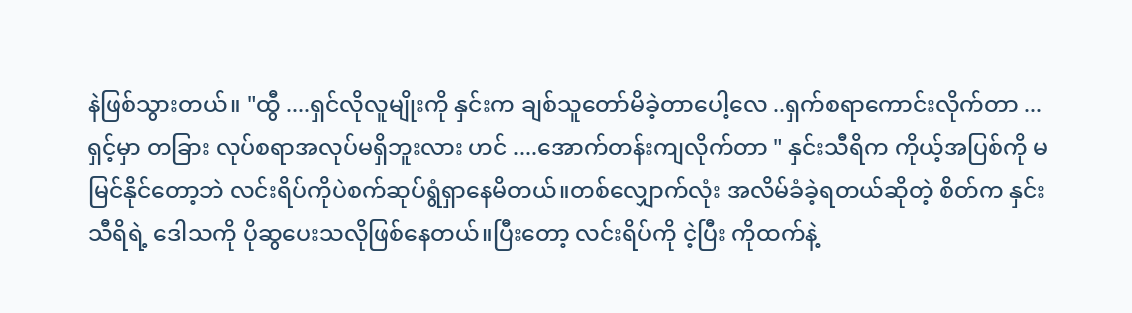နဲဖြစ်သွားတယ်။ "ထွီ ....ရှင်လိုလူမျိုးကို နှင်းက ချစ်သူတော်မိခဲ့တာပေါ့လေ ..ရှက်စရာကောင်းလိုက်တာ ...ရှင့်မှာ တခြား လုပ်စရာအလုပ်မရှိဘူးလား ဟင် ....အောက်တန်းကျလိုက်တာ " နှင်းသီရိက ကိုယ့်အပြစ်ကို မမြင်နိုင်တော့ဘဲ လင်းရိပ်ကိုပဲစက်ဆုပ်ရွံရှာနေမိတယ်။တစ်လျှောက်လုံး အလိမ်ခံခဲ့ရတယ်ဆိုတဲ့ စိတ်က နှင်းသီရိရဲ့ ဒေါသကို ပိုဆွပေးသလိုဖြစ်နေတယ်။ပြီးတော့ လင်းရိပ်ကို ငဲ့ပြီး ကိုထက်နဲ့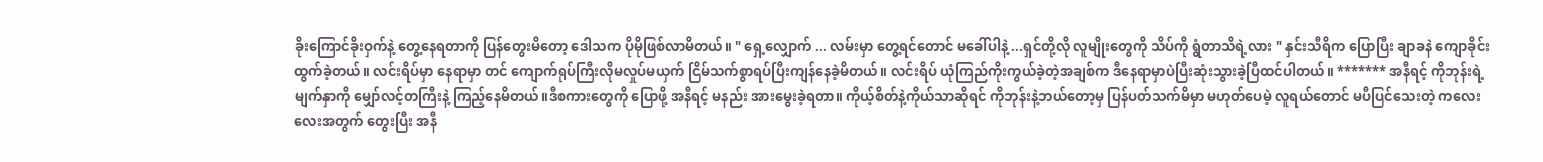ခိုးကြောင်ခိုးဝှက်နဲ့ တွေ့နေရတာကို ပြန်တွေးမိတော့ ဒေါသက ပိုမိုဖြစ်လာမိတယ်။ " ရှေ့လျှောက် ... လမ်းမှာ တွေ့ရင်တောင် မခေါ်ပါနဲ့ ...ရှင်တို့လို လူမျိုးတွေကို သိပ်ကို ရွံတာသိရဲ့လား " နှင်းသီရိက ပြောပြီး ချာခနဲ ကျောခိုင်းထွက်ခဲ့တယ်။ လင်းရိပ်မှာ နေရာမှာ တင် ကျောက်ရုပ်ကြီးလိုမလှုပ်မယှက် ငြိမ်သက်စွာရပ်ပြီးကျန်နေခဲ့မိတယ်။ လင်းရိပ် ယုံကြည်ကိုးကွယ်ခဲ့တဲ့အချစ်က ဒီနေရာမှာပဲပြီးဆုံးသွားခဲ့ပြီထင်ပါတယ်။ ******* အနီရင့် ကိုဘုန်းရဲ့ မျက်နှာကို မျှော်လင့်တကြီးနဲ့ ကြည့်နေမိတယ်။ဒီစကားတွေကို ပြောဖို့ အနီရင့် မနည်း အားမွေးခဲ့ရတာ။ ကိုယ့်စိတ်နဲ့ကိုယ်သာဆိုရင် ကိုဘုန်းနဲ့ဘယ်တော့မှ ပြန်ပတ်သက်မိမှာ မဟုတ်ပေမဲ့ လူရယ်တောင် မပီပြင်သေးတဲ့ ကလေးလေးအတွက် တွေးပြီး အနီ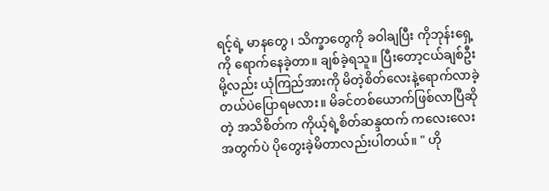ရင့်ရဲ့ မာနတွေ ၊ သိက္ခာတွေကို ခဝါချပြီး ကိုဘုန်းရှေ့ကို ရောက်နေခဲ့တာ။ ချစ်ခဲ့ရသူ။ ပြီးတော့ငယ်ချစ်ဦးမို့လည်း ယုံကြည်အားကို မိတဲ့စိတ်လေးနဲ့ရောက်လာခဲ့တယ်ပဲပြောရမလား။ မိခင်တစ်ယောက်ဖြစ်လာပြီဆိုတဲ့ အသိစိတ်က ကိုယ့်ရဲ့စိတ်ဆန္ဒထက် ကလေးလေးအတွက်ပဲ ပိုတွေးခဲ့မိတာလည်းပါတယ်။ " ဟို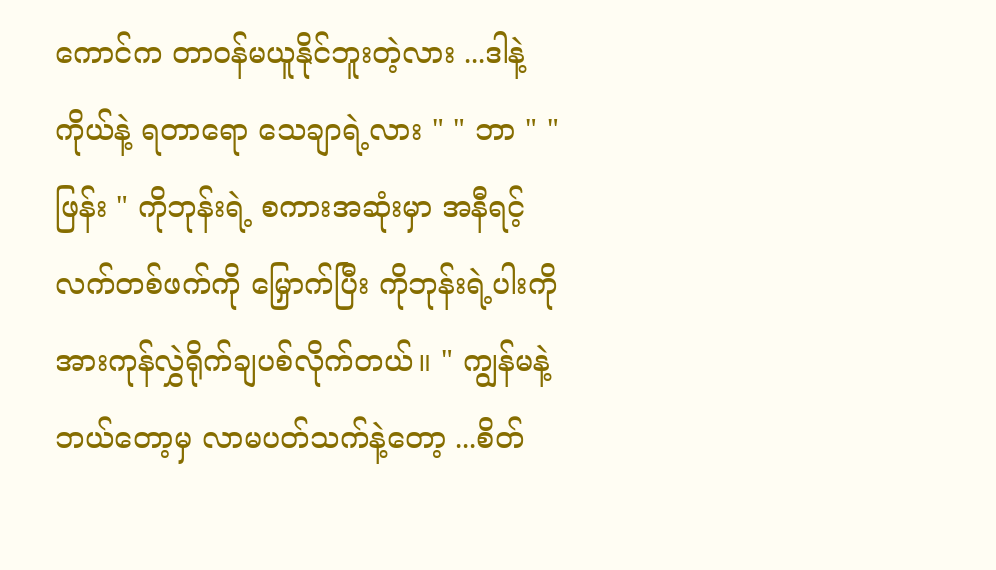ကောင်က တာဝန်မယူနိုင်ဘူးတဲ့လား ...ဒါနဲ့ ကိုယ်နဲ့ ရတာရော သေချာရဲ့လား " " ဘာ " "ဖြန်း " ကိုဘုန်းရဲ့ စကားအဆုံးမှာ အနီရင့် လက်တစ်ဖက်ကို မြှောက်ပြီး ကိုဘုန်းရဲ့ပါးကို အားကုန်လွှဲရိုက်ချပစ်လိုက်တယ်။ " ကျွန်မနဲ့ ဘယ်တော့မှ လာမပတ်သက်နဲ့တော့ ...စိတ်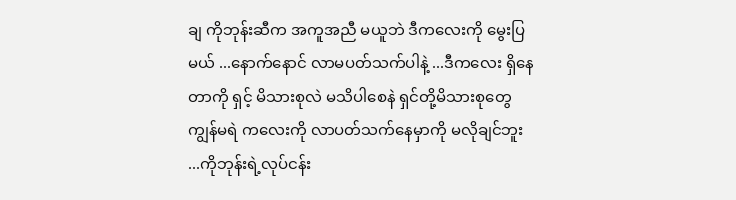ချ ကိုဘုန်းဆီက အကူအညီ မယူဘဲ ဒီကလေးကို မွေးပြမယ် ...နောက်နောင် လာမပတ်သက်ပါနဲ့ ...ဒီကလေး ရှိနေတာကို ရှင့် မိသားစုလဲ မသိပါစေနဲ ရှင်တို့မိသားစုတွေ ကျွန်မရဲ ကလေးကို လာပတ်သက်နေမှာကို မလိုချင်ဘူး ...ကိုဘုန်းရဲ့လုပ်ငန်း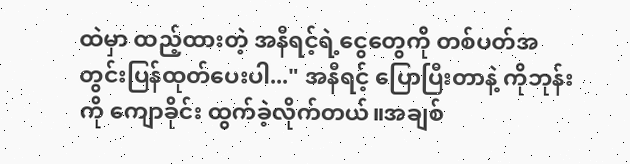ထဲမှာ ထည့်ထားတဲ့ အနီရင့်ရဲ့ငွေတွေကို တစ်ပတ်အတွင်းပြန်ထုတ်ပေးပါ..." အနီရင့် ပြောပြီးတာနဲ့ ကိုဘုန်းကို ကျောခိုင်း ထွက်ခဲ့လိုက်တယ်။အချစ်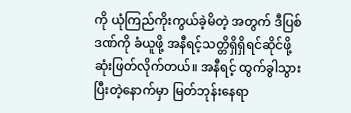ကို ယုံကြည်ကိုးကွယ်ခဲ့မိတဲ့ အတွက် ဒီပြစ်ဒဏ်ကို ခံယူဖို့ အနီရင့်သတ္တိရှိရှိရင်ဆိုင်ဖို့ ဆုံးဖြတ်လိုက်တယ်။ အနီရင့် ထွက်ခွါသွားပြီးတဲ့နောက်မှာ မြတ်ဘုန်းနေရာ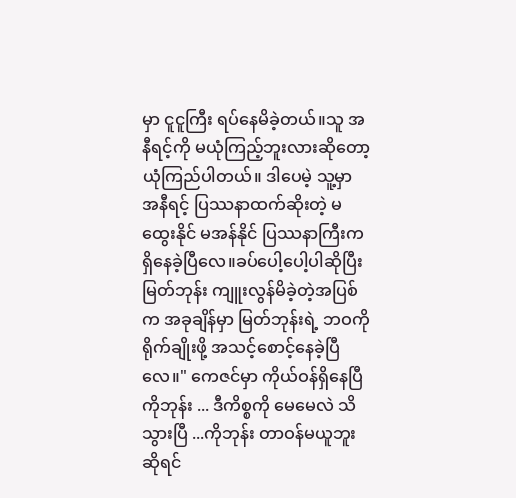မှာ ငူငူကြီး ရပ်နေမိခဲ့တယ်။သူ အနီရင့်ကို မယုံကြည့်ဘူးလားဆိုတော့ ယုံကြည်ပါတယ်။ ဒါပေမဲ့ သူ့မှာ အနီရင့် ပြဿနာထက်ဆိုးတဲ့ မထွေးနိုင် မအန်နိုင် ပြဿနာကြီးက ရှိနေခဲ့ပြီလေ။ခပ်ပေါ့ပေါ့ပါဆိုပြီး မြတ်ဘုန်း ကျူးလွန်မိခဲ့တဲ့အပြစ်က အခုချိန်မှာ မြတ်ဘုန်းရဲ့ ဘဝကို ရိုက်ချိုးဖို့ အသင့်စောင့်နေခဲ့ပြီလေ။" ကေဇင်မှာ ကိုယ်ဝန်ရှိနေပြီ ကိုဘုန်း ... ဒီကိစ္စကို မေမေလဲ သိသွားပြီ ...ကိုဘုန်း တာဝန်မယူဘူးဆိုရင်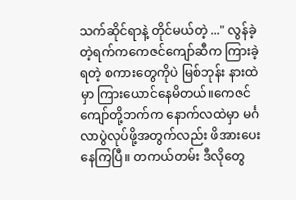သက်ဆိုင်ရာနဲ့ တိုင်မယ်တဲ့ ..." လွန်ခဲ့တဲ့ရက်ကကေဇင်ကျော်ဆီက ကြားခဲ့ရတဲ့ စကားတွေကိုပဲ မြစ်ဘုန်း နားထဲမှာ ကြားယောင်နေမိတယ်။ကေဇင်ကျော်တို့ဘက်က နောက်လထဲမှာ မင်္ဂလာပွဲလုပ်ဖို့အတွက်လည်း ဖိအားပေးနေကြပြီ။ တကယ်တမ်း ဒီလိုတွေ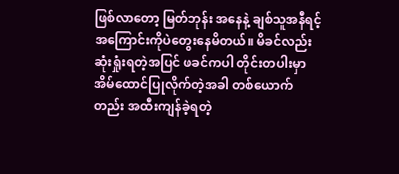ဖြစ်လာတော့ မြတ်ဘုန်း အနေနဲ့ ချစ်သူအနီရင့် အကြောင်းကိုပဲတွေးနေမိတယ်။ မိခင်လည်းဆုံးရှုံးရတဲ့အပြင် ဖခင်ကပါ တိုင်းတပါးမှာ အိမ်ထောင်ပြုလိုက်တဲ့အခါ တစ်ယောက်တည်း အထီးကျန်ခဲ့ရတဲ့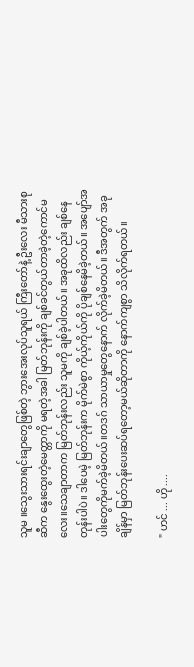သူမ ။သွေးသားရင်းချာတွေဖြစ်တဲ့ ဘွားအေးလုပ်သူရယ် ကြီးတော်နဲ့ ဦးလေး မီသားစုဆီက နွေးထွေးတဲ့မေတ္တာကို မရတဲ့အခါ မြတ်ဘုန်းကို ချစ်ခင်တွယ်တာခဲ့တဲ့ကောင်မလေး။သေချာတာက မြတ်ဘုန်းလည်း သူမကို ချစ်ခဲ့ပါတယ်။ အခုထိလည်း ချစ်နေတုန်းပါပဲ။ ဒါပေမဲ့ မြတ်ဘုန်းက မိုက်မဲစွာ ကိုယ့်ကိုယ်ကို ပိုချစ်နေမိခဲ့တယ်။ အပျော်အပါးတွေကိုမက်ခဲ့မိတယ်။တဒဂ် သာယာမှုတွေနောက် လိုက်ခဲ့မိတယ်။ ဒီအတွက် အခုချိန်မှာ မြတ်ဘုန်းပေးဆပ်ရတော့မယ်ဆိုတာကို နောက်ကျစွာ သိလိုက်ရတယ်။

" ဟင် ... ဟို ....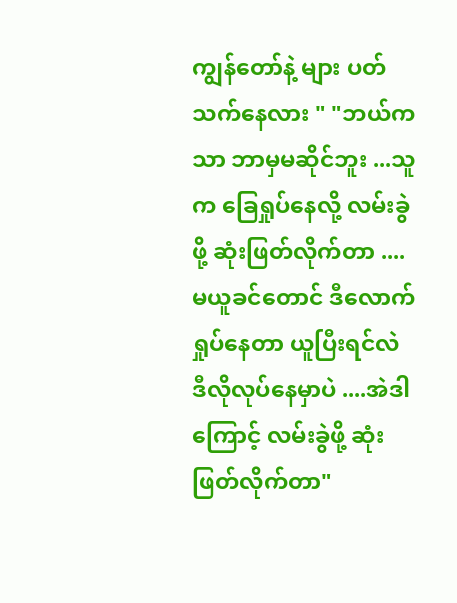ကျွန်တော်နဲ့ များ ပတ်သက်နေလား " "ဘယ်ကသာ ဘာမှမဆိုင်ဘူး ...သူက ခြေရှုပ်နေလို့ လမ်းခွဲဖို့ ဆုံးဖြတ်လိုက်တာ .... မယူခင်တောင် ဒီလောက် ရှုပ်နေတာ ယူပြီးရင်လဲ ဒီလိုလုပ်နေမှာပဲ ....အဲဒါကြောင့် လမ်းခွဲဖို့ ဆုံးဖြတ်လိုက်တာ"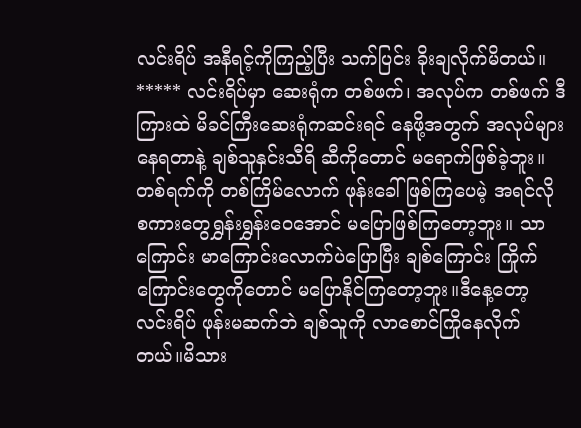လင်းရိပ် အနီရင့်ကိုကြည့်ပြီး သက်ပြင်း ခိုးချလိုက်မိတယ်။ ***** လင်းရိပ်မှာ ဆေးရုံက တစ်ဖက်၊ အလုပ်က တစ်ဖက် ဒီကြားထဲ မိခင်ကြီးဆေးရုံကဆင်းရင် နေဖို့အတွက် အလုပ်များ နေရတာနဲ့ ချစ်သူနှင်းသီရိ ဆီကိုတောင် မရောက်ဖြစ်ခဲ့ဘူး။တစ်ရက်ကို တစ်ကြိမ်လောက် ဖုန်းခေါ်ဖြစ်ကြပေမဲ့ အရင်လို စကားတွေရွှန်းရွှန်းဝေအောင် မပြောဖြစ်ကြတော့ဘူး။ သာကြောင်း မာကြောင်းလောက်ပဲပြောပြီး ချစ်ကြောင်း ကြိုက်ကြောင်းတွေကိုတောင် မပြောနိုင်ကြတော့ဘူး။ဒီနေ့တော့ လင်းရိပ် ဖုန်းမဆက်ဘဲ ချစ်သူကို လာစောင်ကြိုနေလိုက်တယ်။မိသား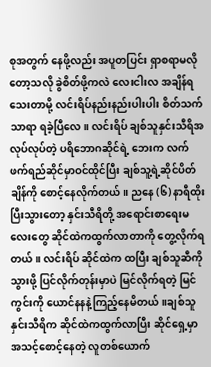စုအတွက် နေဖို့လည်း အပူတပြင်း ရှာစရာမလိုတော့သလို ခွဲစိတ်ဖို့ကလဲ လေးငါးလ အချိန်ရသေးတာမို့ လင်းရိပ်နည်းနည်းပါးပါး စိတ်သက်သာရာ ရခဲ့ပြီလေ။ လင်းရိပ် ချစ်သူနှင်းသီရိအလုပ်လုပ်တဲ့ ပရိဘောဂဆိုင်ရဲ့ ဘေးက လက်ဖက်ရည်ဆိုင်မှာဝင်ထိုင်ပြီး ချစ်သူ့ရဲ့ဆိုင်ပိတ်ချိန်ကို စောင့်နေလိုက်တယ်။ ညနေ (၆) နာရီထိုးပြီးသွားတော့ နှင်းသီရိတို့ အရောင်းစာရေးမလေးတွေ ဆိုင်ထဲကထွက်လာတာကို တွေ့လိုက်ရတယ်။ လင်းရိပ် ဆိုင်ထဲက ထပြီး ချစ်သူဆီကို သွားဖို့ ပြင်လိုက်တုန်းမှာပဲ မြင်လိုက်ရတဲ့ မြင်ကွင်းကို ယောင်နနနဲ့ကြည့်နေမိတယ်။ချစ်သူနှင်းသီရိက ဆိုင်ထဲကထွက်လာပြီး ဆိုင်ရှေ့မှာ အသင့်စောင့်နေတဲ့ လူတစ်ယောက်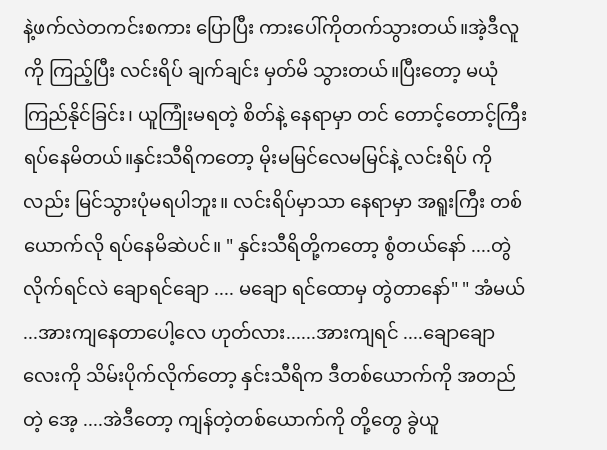နဲ့ဖက်လဲတကင်းစကား ပြောပြီး ကားပေါ်ကိုတက်သွားတယ်။အဲ့ဒီလူကို ကြည့်ပြီး လင်းရိပ် ချက်ချင်း မှတ်မိ သွားတယ်။ပြီးတော့ မယုံကြည်နိုင်ခြင်း၊ ယူကြုံးမရတဲ့ စိတ်နဲ့ နေရာမှာ တင် တောင့်တောင့်ကြီး ရပ်နေမိတယ်။နှင်းသီရိကတော့ မိုးမမြင်လေမမြင်နဲ့ လင်းရိပ် ကိုလည်း မြင်သွားပုံမရပါဘူး။ လင်းရိပ်မှာသာ နေရာမှာ အရူးကြီး တစ်ယောက်လို ရပ်နေမိဆဲပင်။ " နှင်းသီရိတို့ကတော့ စွံတယ်နော် ....တွဲလိုက်ရင်လဲ ချောရင်ချော .... မချော ရင်ထောမှ တွဲတာနော်" " အံမယ် ...အားကျနေတာပေါ့လေ ဟုတ်လား......အားကျရင် ....ချောချောလေးကို သိမ်းပိုက်လိုက်တော့ နှင်းသီရိက ဒီတစ်ယောက်ကို အတည်တဲ့ အေ့ ....အဲဒီတော့ ကျန်တဲ့တစ်ယောက်ကို တို့တွေ ခွဲယူ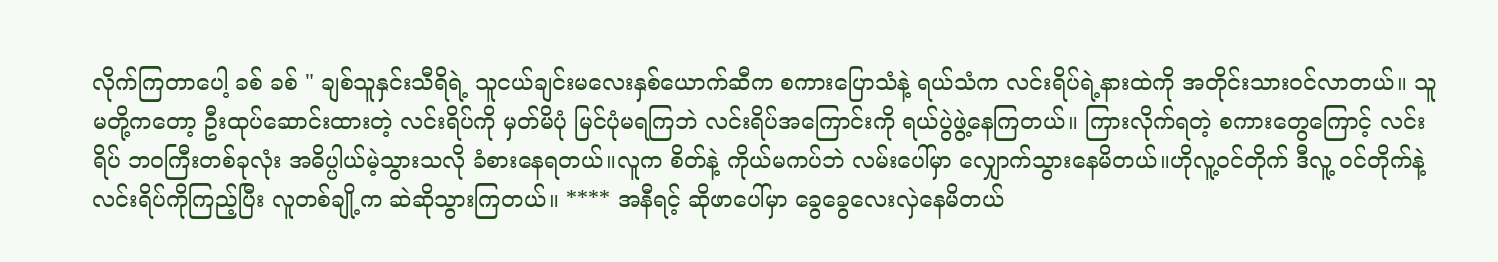လိုက်ကြတာပေါ့ ခစ် ခစ် " ချစ်သူနှင်းသီရိရဲ့ သူငယ်ချင်းမလေးနှစ်ယောက်ဆီက စကားပြောသံနဲ့ ရယ်သံက လင်းရိပ်ရဲ့နားထဲကို အတိုင်းသားဝင်လာတယ်။ သူမတို့ကတော့ ဦးထုပ်ဆောင်းထားတဲ့ လင်းရိပ်ကို မှတ်မိပုံ မြင်ပုံမရကြဘဲ လင်းရိပ်အကြောင်းကို ရယ်ပွဲဖွဲ့နေကြတယ်။ ကြားလိုက်ရတဲ့ စကားတွေကြောင့် လင်းရိပ် ဘဝကြီးတစ်ခုလုံး အဓိပ္ပါယ်မဲ့သွားသလို ခံစားနေရတယ်။လူက စိတ်နဲ့ ကိုယ်မကပ်ဘဲ လမ်းပေါ်မှာ လျှောက်သွားနေမိတယ်။ဟိုလူ့ဝင်တိုက် ဒီလူ့ ၀င်တိုက်နဲ့ လင်းရိပ်ကိုကြည့်ပြီး လူတစ်ချို့က ဆဲဆိုသွားကြတယ်။ **** အနီရင့် ဆိုဖာပေါ်မှာ ခွေခွေလေးလှဲနေမိတယ်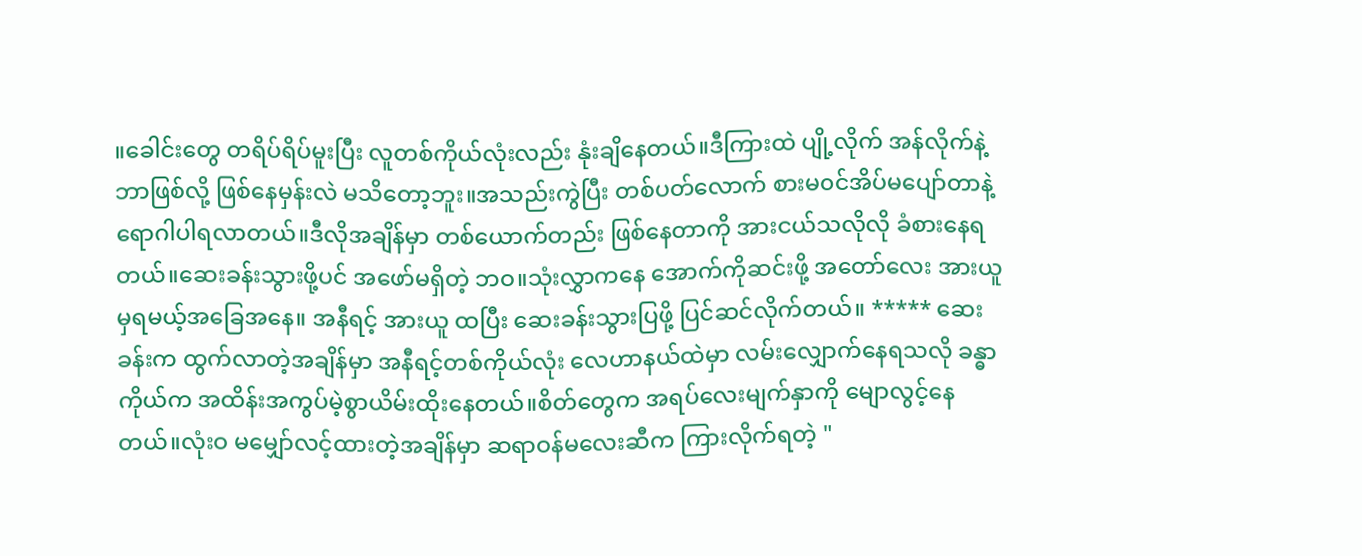။ခေါင်းတွေ တရိပ်ရိပ်မူးပြီး လူတစ်ကိုယ်လုံးလည်း နုံးချိနေတယ်။ဒီကြားထဲ ပျို့လိုက် အန်လိုက်နဲ့ ဘာဖြစ်လို့ ဖြစ်နေမှန်းလဲ မသိတော့ဘူး။အသည်းကွဲပြီး တစ်ပတ်လောက် စားမ၀င်အိပ်မပျော်တာနဲ့ ရောဂါပါရလာတယ်။ဒီလိုအချိန်မှာ တစ်ယောက်တည်း ဖြစ်နေတာကို အားငယ်သလိုလို ခံစားနေရတယ်။ဆေးခန်းသွားဖို့ပင် အဖော်မရှိတဲ့ ဘဝ။သုံးလွှာကနေ အောက်ကိုဆင်းဖို့ အတော်လေး အားယူမှရမယ့်အခြေအနေ။ အနီရင့် အားယူ ထပြီး ဆေးခန်းသွားပြဖို့ ပြင်ဆင်လိုက်တယ်။ ***** ဆေးခန်းက ထွက်လာတဲ့အချိန်မှာ အနီရင့်တစ်ကိုယ်လုံး လေဟာနယ်ထဲမှာ လမ်းလျှောက်နေရသလို ခန္ဓာကိုယ်က အထိန်းအကွပ်မဲ့စွာယိမ်းထိုးနေတယ်။စိတ်တွေက အရပ်လေးမျက်နှာကို မျောလွင့်နေတယ်။လုံးဝ မမျှော်လင့်ထားတဲ့အချိန်မှာ ဆရာဝန်မလေးဆီက ကြားလိုက်ရတဲ့ "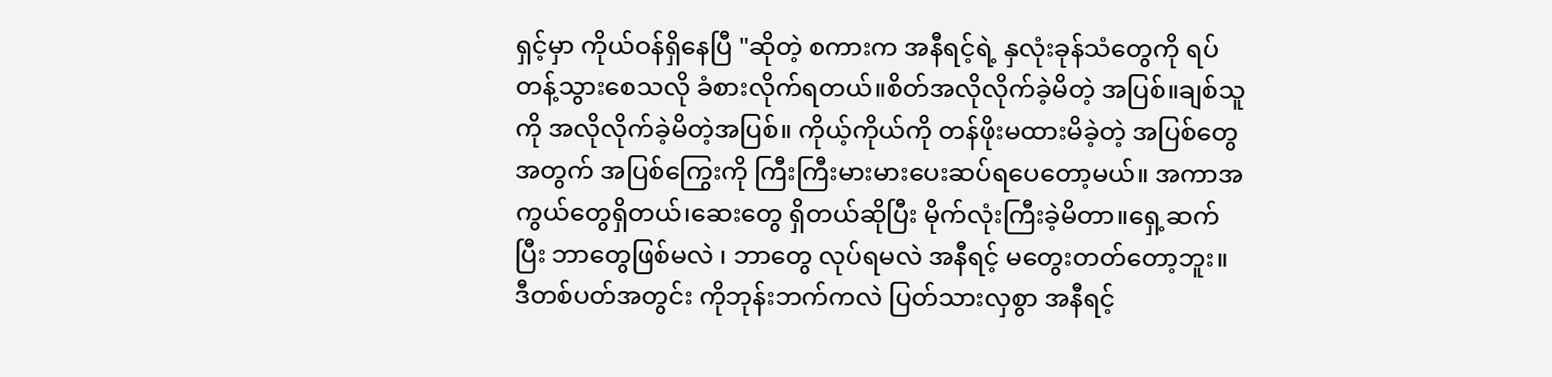ရှင့်မှာ ကိုယ်ဝန်ရှိနေပြီ "ဆိုတဲ့ စကားက အနီရင့်ရဲ့ နှလုံးခုန်သံတွေကို ရပ်တန့်သွားစေသလို ခံစားလိုက်ရတယ်။စိတ်အလိုလိုက်ခဲ့မိတဲ့ အပြစ်။ချစ်သူကို အလိုလိုက်ခဲ့မိတဲ့အပြစ်။ ကိုယ့်ကိုယ်ကို တန်ဖိုးမထားမိခဲ့တဲ့ အပြစ်တွေအတွက် အပြစ်ကြွေးကို ကြီးကြီးမားမားပေးဆပ်ရပေတော့မယ်။ အကာအကွယ်တွေရှိတယ်၊ဆေးတွေ ရှိတယ်ဆိုပြီး မိုက်လုံးကြီးခဲ့မိတာ။ရှေ့ဆက်ပြီး ဘာတွေဖြစ်မလဲ ၊ ဘာတွေ လုပ်ရမလဲ အနီရင့် မတွေးတတ်တော့ဘူး။ ဒီတစ်ပတ်အတွင်း ကိုဘုန်းဘက်ကလဲ ပြတ်သားလှစွာ အနီရင့်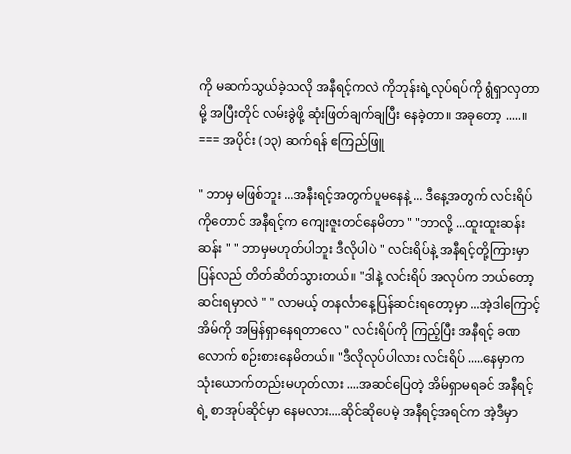ကို မဆက်သွယ်ခဲ့သလို အနီရင့်ကလဲ ကိုဘုန်းရဲ့လုပ်ရပ်ကို ရွံရှာလှတာမို့ အပြီးတိုင် လမ်းခွဲဖို့ ဆုံးဖြတ်ချက်ချပြီး နေခဲ့တာ။ အခုတော့ .....။ === အပိုင်း (၁၃) ဆက်ရန် ‌ဧကြည်ဖြူ

" ဘာမှ မဖြစ်ဘူး ...အနီးရင့်အတွက်ပူမနေနဲ့ ... ဒီနေ့အတွက် လင်းရိပ်ကိုတောင် အနီရင့်က ကျေးဇူးတင်နေမိတာ " "ဘာလို့ ...ထူးထူးဆန်းဆန်း " " ဘာမှမဟုတ်ပါဘူး ဒီလိုပါပဲ " လင်းရိပ်နဲ့ အနီရင့်တို့ကြားမှာပြန်လည် တိတ်ဆိတ်သွားတယ်။ "ဒါနဲ့ လင်းရိပ် အလုပ်က ဘယ်တော့ ဆင်းရမှာလဲ " " လာမယ့် တနင်္လာနေ့ပြန်ဆင်းရတော့မှာ ...အဲ့ဒါကြောင့် အိမ်ကို အမြန်ရှာနေရတာလေ " လင်းရိပ်ကို ကြည့်ပြီး အနီရင့် ခဏလောက် စဉ်းစားနေမိတယ်။ "ဒီလိုလုပ်ပါလား လင်းရိပ် .....နေမှာက သုံးယောက်တည်းမဟုတ်လား ....အဆင်ပြေတဲ့ အိမ်ရှာမရခင် အနီရင့်ရဲ့ စာအုပ်ဆိုင်မှာ နေမလား....ဆိုင်ဆိုပေမဲ့ အနီရင့်အရင်က အဲ့ဒီမှာ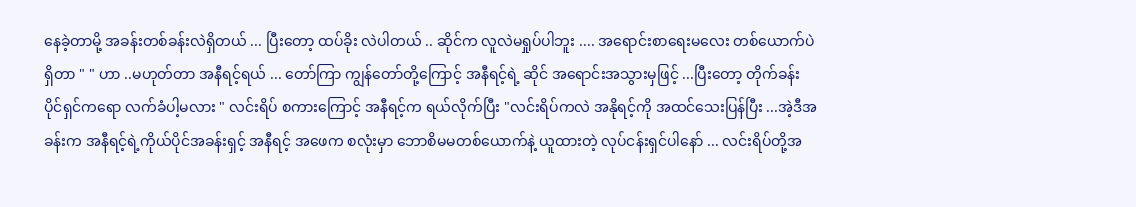နေခဲ့တာမို့ အခန်းတစ်ခန်းလဲရှိတယ် ... ပြီးတော့ ထပ်ခိုး လဲပါတယ် .. ဆိုင်က လူလဲမရှုပ်ပါဘူး .... အရောင်းစာရေးမလေး တစ်ယောက်ပဲရှိတာ " " ဟာ ..မဟုတ်တာ အနီရင့်ရယ် ... တော်ကြာ ကျွန်တော်တို့ကြောင့် အနီရင့်ရဲ့ ဆိုင် အရောင်းအသွားမှဖြင့် ...ပြီးတော့ တိုက်ခန်းပိုင်ရှင်ကရော လက်ခံပါ့မလား " လင်းရိပ် စကားကြောင့် အနီရင့်က ရယ်လိုက်ပြီး "လင်းရိပ်ကလဲ အနိုရင့်ကို အထင်သေးပြန်ပြီး ...အဲ့ဒီအခန်းက အနီရင့်ရဲ့ကိုယ်ပိုင်အခန်းရှင့် အနီရင့် အဖေက စလုံးမှာ ဘောစိမမတစ်ယောက်နဲ့ ယူထားတဲ့ လုပ်ငန်းရှင်ပါနော် ... လင်းရိပ်တို့အ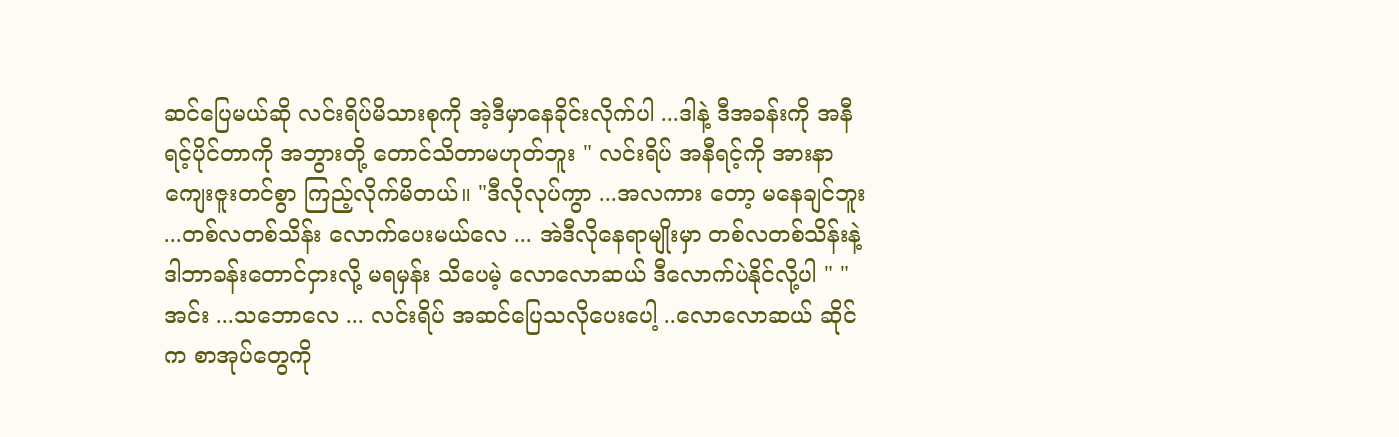ဆင်ပြေမယ်ဆို လင်းရိပ်မိသားစုကို အဲ့ဒီမှာနေခိုင်းလိုက်ပါ ...ဒါနဲ့ ဒီအခန်းကို အနီရင့်ပိုင်တာကို အဘွားတို့ တောင်သိတာမဟုတ်ဘူး " လင်းရိပ် အနီရင့်ကို အားနာကျေးဇူးတင်စွာ ကြည့်လိုက်မိတယ်။ "ဒီလိုလုပ်ကွာ ...အလကား တော့ မနေချင်ဘူး ...တစ်လတစ်သိန်း လောက်ပေးမယ်လေ ... အဲဒီလိုနေရာမျိုးမှာ တစ်လတစ်သိန်းနဲ့ ဒါဘာခန်းတောင်ငှားလို့ မရမှန်း သိပေမဲ့ လောလောဆယ် ဒီလောက်ပဲနိုင်လို့ပါ " " အင်း ...သဘောလေ ... လင်းရိပ် အဆင်ပြေသလိုပေးပေါ့ ..လောလောဆယ် ဆိုင်က စာအုပ်တွေကို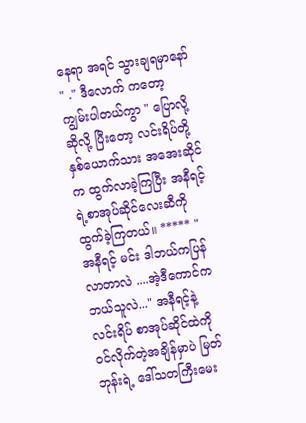နေရာ အရင် သွားချရမှာနော် " ." ဒီလောက် ကတော့ ကျွမ်းပါတယ်ကွာ " ပြောလို့ ဆိုလို့ ပြီးတော့ လင်းရိပ်တို့နှစ်ယောက်သား အအေးဆိုင်က ထွက်လာခဲ့ကြပြီး အနီရင့်ရဲ့စာအုပ်ဆိုင်လေးဆီကို ထွက်ခဲ့ကြတယ်။ ***** " အနီရင့် မင်း ဒါဘယ်ကပြန်လာတာလဲ ....အဲ့ဒီကောင်က ဘယ်သူလဲ..." အနီရင့်နဲ့ လင်းရိပ် စာအုပ်ဆိုင်ထဲကို ၀င်လိုက်တဲ့အချိန်မှာပဲ မြတ်ဘုန်းရဲ့ ဒေါ်သတကြီးမေး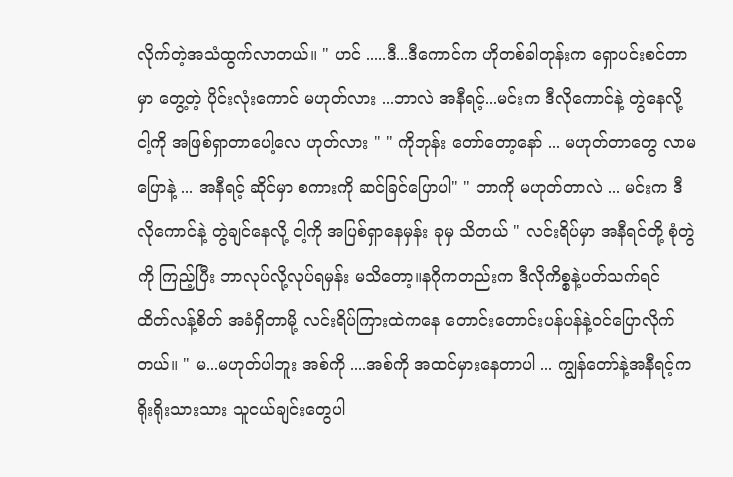လိုက်တဲ့အသံထွက်လာတယ်။ " ဟင် .....ဒီ...ဒီကောင်က ဟိုတစ်ခါတုန်းက ရှောပင်းစင်တာမှာ တွေ့တဲ့ ပိုင်းလုံးကောင် မဟုတ်လား ...ဘာလဲ အနီရင့်...မင်းက ဒီလိုကောင်နဲ့ တွဲနေလို့ ငါ့ကို အဖြစ်ရှာတာပေါ့လေ ဟုတ်လား " " ကိုဘုန်း တော်တော့နော် ... မဟုတ်တာတွေ လာမပြောနဲ့ ... အနီရင့် ဆိုင်မှာ စကားကို ဆင်ခြင်ပြောပါ" " ဘာကို မဟုတ်တာလဲ ... မင်းက ဒီလိုကောင်နဲ့ တွဲချင်နေလို့ ငါ့ကို အပြစ်ရှာနေမှန်း ခုမှ သိတယ် " လင်းရိပ်မှာ အနီရင်တို့ စုံတွဲကို ကြည့်ပြီး ဘာလုပ်လို့လုပ်ရမှန်း မသိတော့။နဂိုကတည်းက ဒီလိုကိစ္စနဲ့ပတ်သက်ရင် ထိတ်လန့်စိတ် အခံရှိတာမို့ လင်းရိပ်ကြားထဲကနေ တောင်းတောင်းပန်ပန်နဲ့ဝင်ပြောလိုက်တယ်။ " မ...မဟုတ်ပါဘူး အစ်ကို ....အစ်ကို အထင်မှားနေတာပါ ... ကျွန်တော်နဲ့အနီရင့်က ရိုးရိုးသားသား သူငယ်ချင်းတွေပါ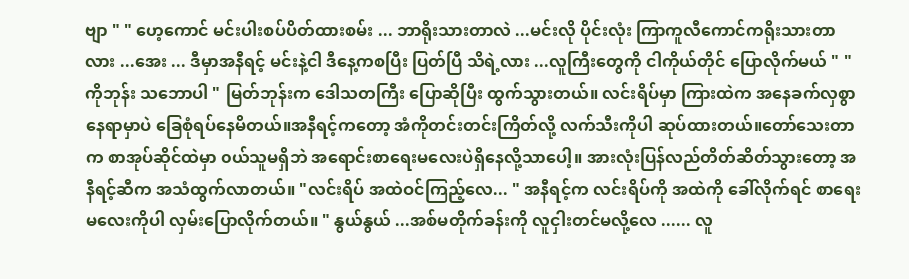ဗျာ " " ဟေ့ကောင် မင်းပါးစပ်ပိတ်ထားစမ်း ... ဘာရိုးသားတာလဲ ...မင်းလို ပိုင်းလုံး ကြာကူလီကောင်ကရိုးသားတာလား ...အေး ... ဒီမှာအနီရင့် မင်းနဲ့ငါ ဒီနေ့ကစပြီး ပြတ်ပြီ သိရဲ့လား ...လူကြီးတွေကို ငါကိုယ်တိုင် ပြောလိုက်မယ် " " ကိုဘုန်း သဘောပါ " မြတ်ဘုန်းက ဒေါသတကြီး ပြောဆိုပြီး ထွက်သွားတယ်။ လင်းရိပ်မှာ ကြားထဲက အနေခက်လှစွာ နေရာမှာပဲ ခြေစုံရပ်နေမိတယ်။အနီရင့်ကတော့ အံကိုတင်းတင်းကြိတ်လို့ လက်သီးကိုပါ ဆုပ်ထားတယ်။တော်သေးတာက စာအုပ်ဆိုင်ထဲမှာ ၀ယ်သူမရှိဘဲ အရောင်းစာရေးမလေးပဲရှိနေလို့သာပေါ့။ အားလုံးပြန်လည်တိတ်ဆိတ်သွားတော့ အနီရင့်ဆီက အသံထွက်လာတယ်။ "လင်းရိပ် အထဲဝင်ကြည့်လေ... " အနီရင့်က လင်းရိပ်ကို အထဲကို ခေါ်လိုက်ရင် စာရေးမလေးကိုပါ လှမ်းပြောလိုက်တယ်။ " နွယ်နွယ် ...အစ်မတိုက်ခန်းကို လူငှါးတင်မလို့လေ ...... လူ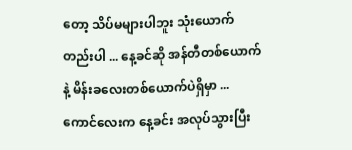တော့ သိပ်မများပါဘူး သုံးယောက်တည်းပါ ... နေ့ခင်ဆို အန်တီတစ်ယောက်နဲ့ မိန်းခလေးတစ်ယောက်ပဲရှိမှာ ...ကောင်လေးက နေ့ခင်း အလုပ်သွားပြီး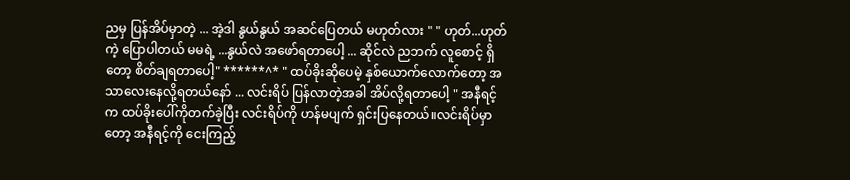ညမှ ပြန်အိပ်မှာတဲ့ ... အဲ့ဒါ နွယ်နွယ် အဆင်ပြေတယ် မဟုတ်လား " " ဟုတ်...ဟုတ်ကဲ့ ပြောပါတယ် မမရဲ့ ...နွယ်လဲ အဖော်ရတာပေါ့ ... ဆိုင်လဲ ညဘက် လူစောင့် ရှိတော့ စိတ်ချရတာပေါ့" ******^* " ထပ်ခိုးဆိုပေမဲ့ နှစ်ယောက်လောက်တော့ အသာလေးနေလို့ရတယ်နော် ... လင်းရိပ် ပြန်လာတဲ့အခါ အိပ်လို့ရတာပေါ့ " အနီရင့်က ထပ်ခိုးပေါ်ကိုတက်ခဲ့ပြီး လင်းရိပ်ကို ဟန်မပျက် ရှင်းပြနေတယ်။လင်းရိပ်မှာတော့ အနီရင့်ကို ငေးကြည့်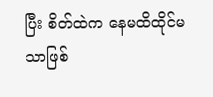ပြီး စိတ်ထဲက နေမထိထိုင်မသာဖြစ်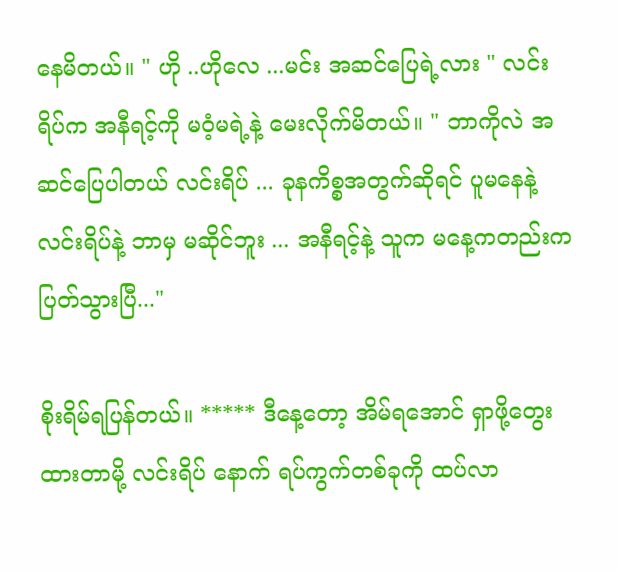နေမိတယ်။ " ဟို ..ဟိုလေ ...မင်း အဆင်ပြေရဲ့လား " လင်းရိပ်က အနီရင့်ကို မဝံ့မရဲ့နဲ့ မေးလိုက်မိတယ်။ " ဘာကိုလဲ အဆင်ပြေပါတယ် လင်းရိပ် ... ခုနကိစ္စအတွက်ဆိုရင် ပူမနေနဲ့ လင်းရိပ်နဲ့ ဘာမှ မဆိုင်ဘူး ... အနီရင့်နဲ့ သူက မနေ့ကတည်းက ပြတ်သွားပြီ..."

စိုးရိမ်ရပြန်တယ်။ ***** ဒီနေ့တော့ အိမ်ရအောင် ရှာဖို့တွေးထားတာမို့ လင်းရိပ် နောက် ရပ်ကွက်တစ်ခုကို ထပ်လာ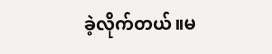ခဲ့လိုက်တယ်။မ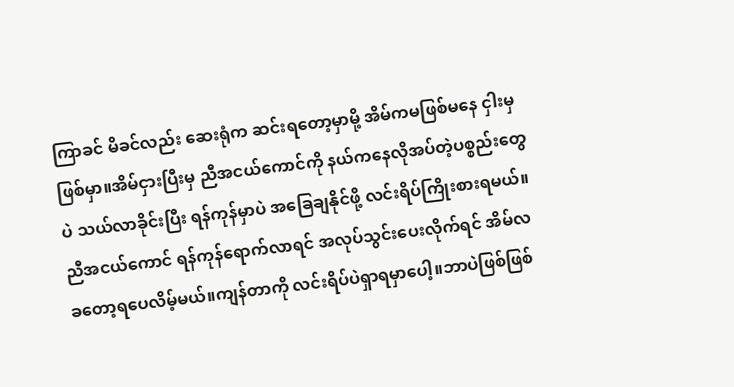ကြာခင် မိခင်လည်း ဆေးရုံက ဆင်းရတော့မှာမို့ အိမ်ကမဖြစ်မနေ ငှါးမှ ဖြစ်မှာ။အိမ်ငှားပြီးမှ ညီအငယ်ကောင်ကို နယ်ကနေလိုအပ်တဲ့ပစ္စည်းတွေပဲ သယ်လာခိုင်းပြီး ရန်ကုန်မှာပဲ အခြေချနိုင်ဖို့ လင်းရိပ်ကြိုးစားရမယ်။ညီအငယ်ကောင် ရန်ကုန်ရောက်လာရင် အလုပ်သွင်းပေးလိုက်ရင် အိမ်လခတော့ရပေလိမ့်မယ်။ကျန်တာကို လင်းရိပ်ပဲရှာရမှာပေါ့။ဘာပဲဖြစ်ဖြစ်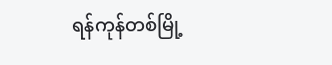ရန်ကုန်တစ်မြို့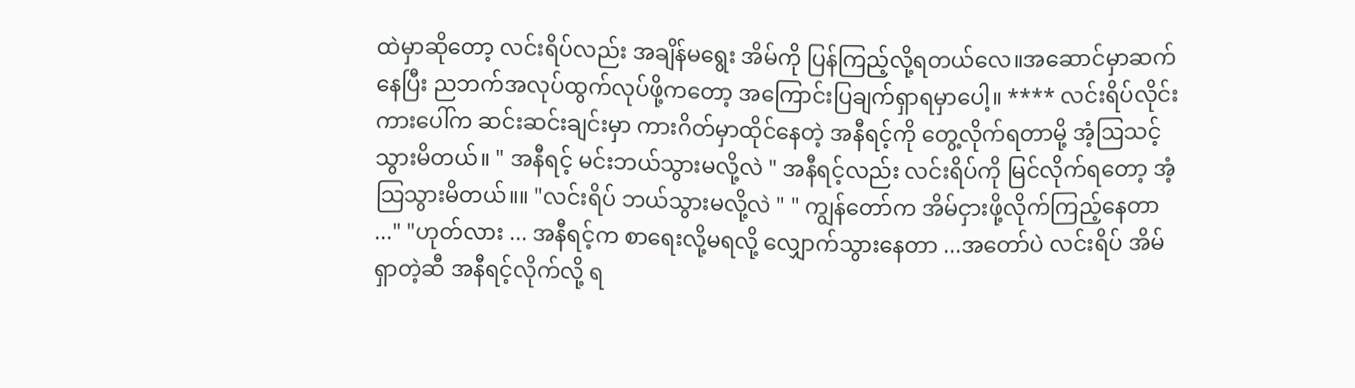ထဲမှာဆိုတော့ လင်းရိပ်လည်း အချိန်မရွေး အိမ်ကို ပြန်ကြည့်လို့ရတယ်လေ။အဆောင်မှာဆက်နေပြီး ညဘက်အလုပ်ထွက်လုပ်ဖို့ကတော့ အကြောင်းပြချက်ရှာရမှာပေါ့။ **** လင်းရိပ်လိုင်းကားပေါ်က ဆင်းဆင်းချင်းမှာ ကားဂိတ်မှာထိုင်နေတဲ့ အနီရင့်ကို တွေ့လိုက်ရတာမို့ အံ့ဩသင့်သွားမိတယ်။ " အနီရင့် မင်းဘယ်သွားမလို့လဲ " အနီရင့်လည်း လင်းရိပ်ကို မြင်လိုက်ရတော့ အံ့သြသွားမိတယ်။။ "လင်းရိပ် ဘယ်သွားမလို့လဲ " " ကျွန်တော်က အိမ်ငှားဖို့လိုက်ကြည့်နေတာ ..." "ဟုတ်လား ... အနီရင့်က စာရေးလို့မရလို့ လျှောက်သွားနေတာ ...အတော်ပဲ လင်းရိပ် အိမ်ရှာတဲ့ဆီ အနီရင့်လိုက်လို့ ရ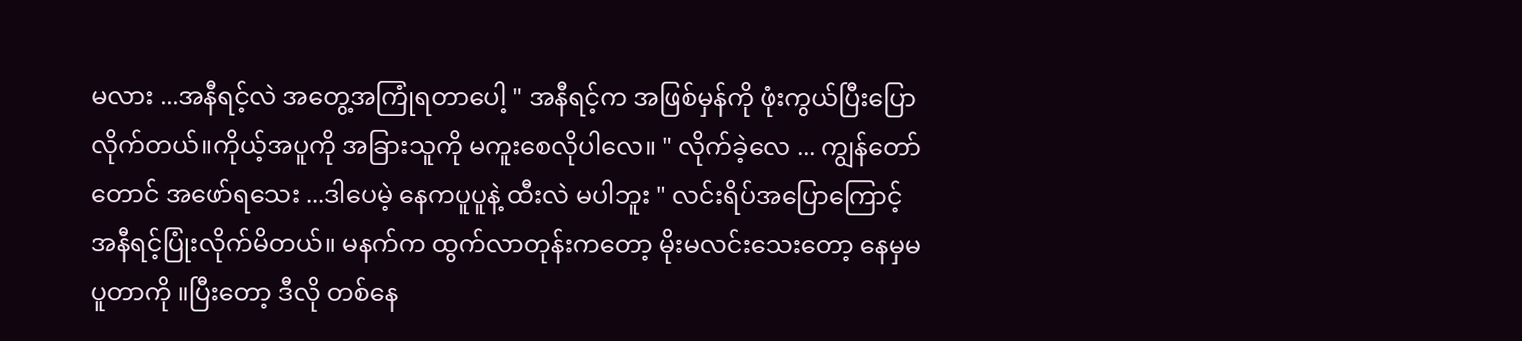မလား ...အနီရင့်လဲ အတွေ့အကြုံရတာပေါ့ " အနီရင့်က အဖြစ်မှန်ကို ဖုံးကွယ်ပြီးပြောလိုက်တယ်။ကိုယ့်အပူကို အခြားသူကို မကူးစေလိုပါလေ။ " လိုက်ခဲ့လေ ... ကျွန်တော် တောင် အဖော်ရသေး ...ဒါပေမဲ့ နေကပူပူနဲ့ ထီးလဲ မပါဘူး " လင်းရိပ်အပြောကြောင့် အနီရင့်ပြုံးလိုက်မိတယ်။ မနက်က ထွက်လာတုန်းကတော့ မိုးမလင်းသေးတော့ နေမှမပူတာကို ။ပြီးတော့ ဒီလို တစ်နေ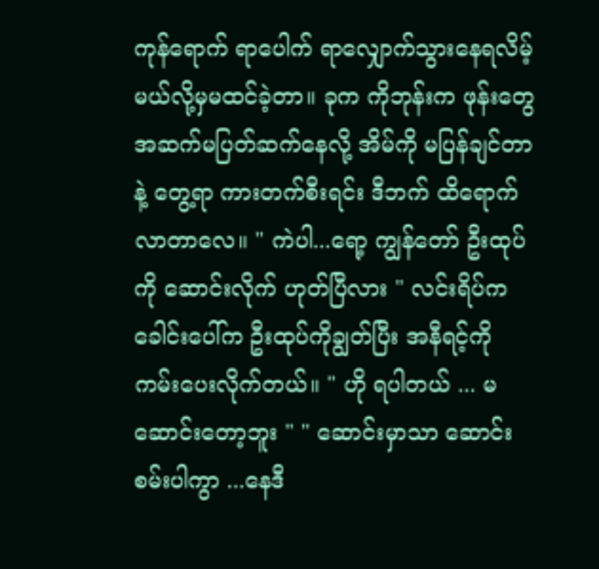ကုန်ရောက် ရာပေါက် ရာလျှောက်သွားနေရလိမ့်မယ်လို့မှမထင်ခဲ့တာ။ ခုက ကိုဘုန်းက ဖုန်းတွေ အဆက်မပြတ်ဆက်နေလို့ အိမ်ကို မပြန်ချင်တာနဲ့ တွေ့ရာ ကားတက်စီးရင်း ဒီဘက် ထိရောက်လာတာလေ။ " ကဲပါ...ရော့ ကျွန်တော် ဦးထုပ်ကို ဆောင်းလိုက် ဟုတ်ပြီလား " လင်းရိပ်ကခေါင်းပေါ်က ဦးထုပ်ကိုချွတ်ပြီး အနီရင့်ကို ကမ်းပေးလိုက်တယ်။ " ဟို ရပါတယ် ... မဆောင်းတော့ဘူး " " ဆောင်းမှာသာ ဆောင်းစမ်းပါကွာ ...နေဒီ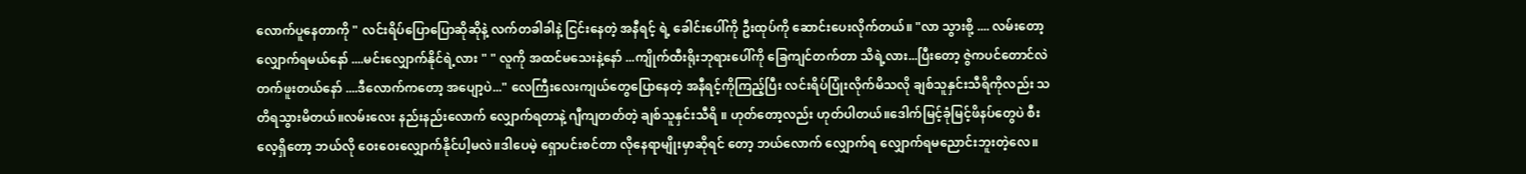လောက်ပူနေတာကို " လင်းရိပ်ပြောပြောဆိုဆိုနဲ့ လက်တခါခါနဲ့ ငြင်းနေတဲ့ အနီရင့် ရဲ့ ခေါင်းပေါ်ကို ဦးထုပ်ကို ဆောင်းပေးလိုက်တယ်။ "လာ သွားစို့ .... လမ်းတော့ လျှောက်ရမယ်နော် ....မင်းလျှောက်နိုင်ရဲ့လား " " လူကို အထင်မသေးနဲ့နော် ...ကျိုက်ထီးရိုးဘုရားပေါ်ကို ခြေကျင်တက်တာ သိရဲ့လား...ပြီးတော့ ဇွဲကပင်တောင်လဲ တက်ဖူးတယ်နော် ....ဒီလောက်ကတော့ အပျော့ပဲ..." လေကြီးလေးကျယ်တွေပြောနေတဲ့ အနီရင့်ကိုကြည့်ပြီး လင်းရိပ်ပြုံးလိုက်မိသလို ချစ်သူနှင်းသီရိကိုလည်း သတိရသွားမိတယ်။လမ်းလေး နည်းနည်းလောက် လျှောက်ရတာနဲ့ ဂျီကျတတ်တဲ့ ချစ်သူနှင်းသီရိ ။ ဟုတ်တော့လည်း ဟုတ်ပါတယ်။ဒေါက်မြင့်ခုံမြင့်ဖိနပ်တွေပဲ စီးလေ့ရှိတော့ ဘယ်လို ဝေးဝေးလျှောက်နိုင်ပါ့မလဲ။ဒါပေမဲ့ ရှောပင်းစင်တာ လိုနေရာမျိုးမှာဆိုရင် တော့ ဘယ်လောက် လျှောက်ရ လျှောက်ရမညောင်းဘူးတဲ့လေ။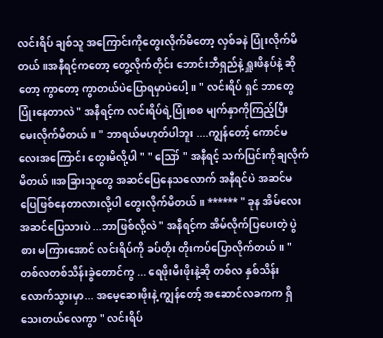လင်းရိပ် ချစ်သူ အကြောင်းကိုတွေးလိုက်မိတော့ လှစ်ခနဲ ပြုံးလိုက်မိတယ်။အနီရင့်ကတော့ တွေ့လိုက်တိုင်း ဘောင်းဘီရှည်နဲ့ ရှူးဖိနပ်နဲ့ ဆိုတော့ ကွာတော့ ကွာတယ်ပဲပြောရမှာပဲပေါ့။ " လင်းရိပ် ရှင် ဘာတွေ ပြုံးနေတာလဲ " အနီရင့်က လင်းရိပ်ရဲ့ပြုံးစစ မျက်နှာကိုကြည့်ပြီး မေးလိုက်မိတယ်။ " ဘာရယ်မဟုတ်ပါဘူး ....ကျွန်တော့် ကောင်မလေးအကြောင်း တွေးမိလို့ပါ " " ဪ " အနီရင့် သက်ပြင်းကိုချလိုက်မိတယ်။အခြားသူတွေ အဆင်ပြေနေသလောက် အနီရင်ပဲ အဆင်မပြေဖြစ်နေတာလားလို့ပါ တွေးလိုက်မိတယ်။ ****** " ခုန အိမ်လေး အဆင်ပြေသားပဲ ...ဘာဖြစ်လို့လဲ " အနီရင့်က အိမ်လိုက်ပြပေးတဲ့ ပွဲစား မကြားအောင် လင်းရိပ်ကို ခပ်တိုး တိုးကပ်ပြောလိုက်တယ်။ " တစ်လတစ်သိန်းခွဲတောင်ကွ ... ရေဖိုးမီးဖိုးနဲ့ဆို တစ်လ နှစ်သိန်းလောက်သွားမှာ... အမေ့ဆေးဖိုးနဲ့ ကျွန်တော့် အဆောင်လခကက ရှိသေးတယ်လေကွာ " လင်းရိပ်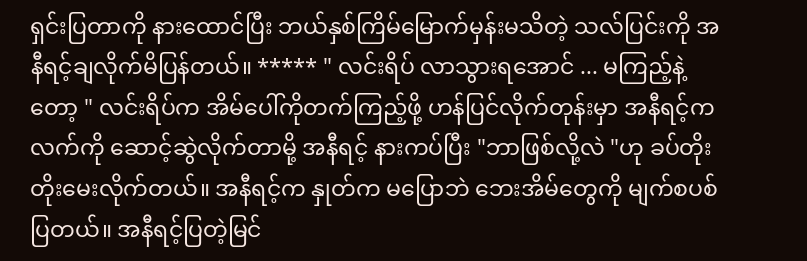ရှင်းပြတာကို နားထောင်ပြီး ဘယ်နှစ်ကြိမ်မြောက်မှန်းမသိတဲ့ သလ်ပြင်းကို အနီရင့်ချလိုက်မိပြန်တယ်။ ***** " လင်းရိပ် လာသွားရအောင် ... မကြည့်နဲ့တော့ " လင်းရိပ်က အိမ်ပေါ်ကိုတက်ကြည့်ဖို့ ဟန်ပြင်လိုက်တုန်းမှာ အနီရင့်က လက်ကို ဆောင့်ဆွဲလိုက်တာမို့ အနီရင့် နားကပ်ပြီး "ဘာဖြစ်လို့လဲ "ဟု ခပ်တိုးတိုးမေးလိုက်တယ်။ အနီရင့်က နှုတ်က မပြောဘဲ ဘေးအိမ်တွေကို မျက်စပစ်ပြတယ်။ အနီရင့်ပြတဲ့မြင်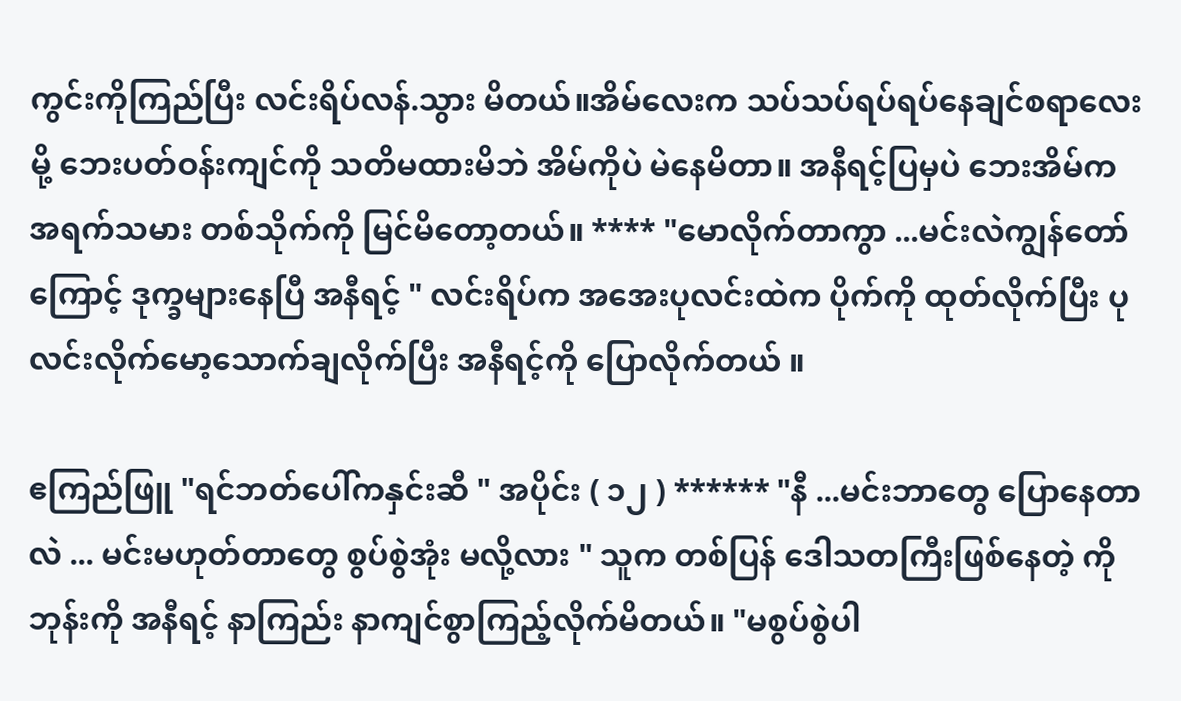ကွင်းကိုကြည်ပြီး လင်းရိပ်လန်.သွား မိတယ်။အိမ်လေးက သပ်သပ်ရပ်ရပ်နေချင်စရာလေးမို့ ဘေးပတ်ဝန်းကျင်ကို သတိမထားမိဘဲ အိမ်ကိုပဲ မဲနေမိတာ။ အနီရင့်ပြမှပဲ ဘေးအိမ်က အရက်သမား တစ်သိုက်ကို မြင်မိတော့တယ်။ **** "မောလိုက်တာကွာ ...မင်းလဲကျွန်တော် ကြောင့် ဒုက္ခများနေပြီ အနီရင့် " လင်းရိပ်က အအေးပုလင်းထဲက ပိုက်ကို ထုတ်လိုက်ပြီး ပုလင်းလိုက်မော့သောက်ချလိုက်ပြီး အနီရင့်ကို ပြောလိုက်တယ် ။

ဧကြည်ဖြူ "ရင်ဘတ်ပေါ်ကနှင်းဆီ " အပိုင်း ( ၁၂ ) ****** "နီ ...မင်းဘာတွေ ပြောနေတာလဲ ... မင်းမဟုတ်တာတွေ စွပ်စွဲအုံး မလို့လား " သူက တစ်ပြန် ဒေါသတကြီးဖြစ်နေတဲ့ ကိုဘုန်းကို အနီရင့် နာကြည်း နာကျင်စွာကြည့်လိုက်မိတယ်။ "မစွပ်စွဲပါ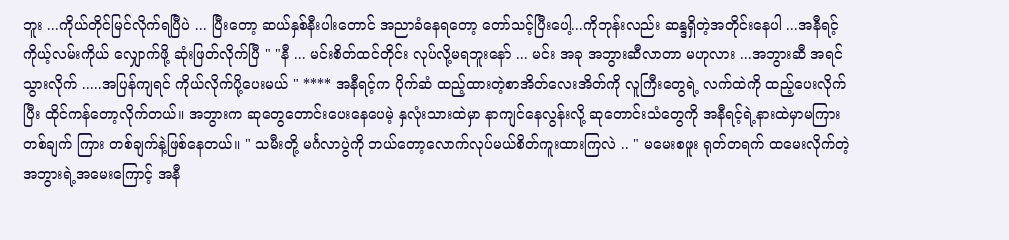ဘူး ...ကိုယ်တိုင်မြင်လိုက်ရပြီပဲ ... ပြီးတော့ ဆယ်နှစ်နီးပါးတောင် အညာခံနေရတော့ တော်သင့်ပြီးပေါ့...ကိုဘုန်းလည်း ဆန္ဒရှိတဲ့အတိုင်းနေပါ ...အနီရင့် ကိုယ့်လမ်းကိုယ် လျှောက်ဖို့ ဆုံးဖြတ်လိုက်ပြီ " "နီ ... မင်းစိတ်ထင်တိုင်း လုပ်လို့မရဘူးနော် ... မင်း အခု အဘွားဆီလာတာ မဟုလား ...အဘွားဆီ အရင်သွားလိုက် .....အပြန်ကျရင် ကိုယ်လိုက်ပို့ပေးမယ် " **** အနီရင့်က ပိုက်ဆံ ထည့်ထားတဲ့စာအိတ်လေးအိတ်ကို လူကြီးတွေရဲ့ လက်ထဲကို ထည့်ပေးလိုက်ပြီး ထိုင်ကန်တော့လိုက်တယ်။ အဘွားက ဆုတွေတောင်းပေးနေပေမဲ့ နှလုံးသားထဲမှာ နာကျင်နေလွန်းလို့ ဆုတောင်းသံတွေကို အနီရင့်ရဲ့နားထဲမှာမကြားတစ်ချက် ကြား တစ်ချက်နဲ့ဖြစ်နေတယ်။ " သမီးတို့ မင်္ဂလာပွဲကို ဘယ်တော့လောက်လုပ်မယ်စိတ်ကူးထားကြလဲ .. " မမေးစဖူး ရုတ်တရက် ထမေးလိုက်တဲ့ အဘွားရဲ့အမေးကြောင့် အနီ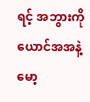ရင့် အဘွားကို ယောင်အအနဲ့ မော့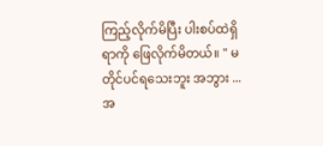ကြည့်လိုက်မိပြီး ပါးစပ်ထဲရှိရာကို ဖြေလိုက်မိတယ်။ " မတိုင်ပင်ရသေးဘူး အဘွား ...အ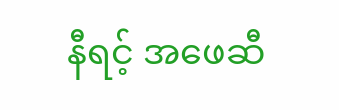နီရင့် အဖေဆီ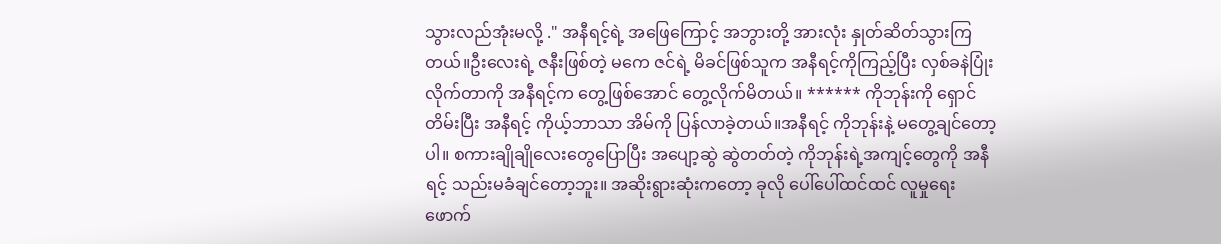သွားလည်အုံးမလို့ ." အနီရင့်ရဲ့ အဖြေကြောင့် အဘွားတို့ အားလုံး နှုတ်ဆိတ်သွားကြတယ်။ဦးလေးရဲ့ ဇနီးဖြစ်တဲ့ မကေ ဇင်ရဲ့ မိခင်ဖြစ်သူက အနီရင့်ကိုကြည့်ပြီး လှစ်ခနဲပြုံး လိုက်တာကို အနီရင့်က တွေ့ဖြစ်အောင် တွေ့လိုက်မိတယ်။ ****** ကိုဘုန်းကို ရှောင်တိမ်းပြီး အနီရင့် ကိုယ့်ဘာသာ အိမ်ကို ပြန်လာခဲ့တယ်။အနီရင့် ကိုဘုန်းနဲ့ မတွေ့ချင်တော့ပါ။ စကားချိုချိုလေးတွေပြောပြီး အပျော့ဆွဲ ဆွဲတတ်တဲ့ ကိုဘုန်းရဲ့အကျင့်တွေကို အနီရင့် သည်းမခံချင်တော့ဘူး။ အဆိုးရွားဆုံးကတော့ ခုလို ပေါ်ပေါ်ထင်ထင် လူမှုရေး ဖောက်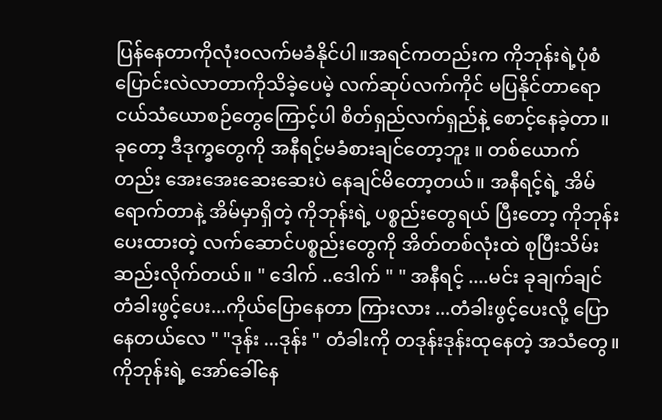ပြန်နေတာကိုလုံး၀လက်မခံနိုင်ပါ။အရင်ကတည်းက ကိုဘုန်းရဲ့ပုံစံပြောင်းလဲလာတာကိုသိခဲ့ပေမဲ့ လက်ဆုပ်လက်ကိုင် မပြနိုင်တာရော ငယ်သံယောစဉ်တွေကြောင့်ပါ စိတ်ရှည်လက်ရှည်နဲ့ စောင့်နေခဲ့တာ။ ခုတော့ ဒီဒုက္ခတွေကို အနီရင့်မခံစားချင်တော့ဘူး ။ တစ်ယောက်တည်း အေးအေးဆေးဆေးပဲ နေချင်မိတော့တယ်။ အနီရင့်ရဲ့ အိမ်ရောက်တာနဲ့ အိမ်မှာရှိတဲ့ ကိုဘုန်းရဲ့ ပစ္စည်းတွေရယ် ပြီးတော့ ကိုဘုန်းပေးထားတဲ့ လက်ဆောင်ပစ္စည်းတွေကို အိတ်တစ်လုံးထဲ စုပြီးသိမ်းဆည်းလိုက်တယ်။ " ဒေါက် ..ဒေါက် " " အနီရင့် ....မင်း ခုချက်ချင် တံခါးဖွင့်ပေး...ကိုယ်ပြောနေတာ ကြားလား ...တံခါးဖွင့်ပေးလို့ ပြောနေတယ်လေ " "ဒုန်း ...ဒုန်း " တံခါးကို တဒုန်းဒုန်းထုနေတဲ့ အသံတွေ။ကိုဘုန်းရဲ့ အော်ခေါ်နေ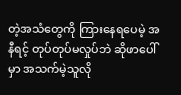တဲ့အသံတွေကို ကြားနေရပေမဲ့ အနီရင့် တုပ်တုပ်မလှုပ်ဘဲ ဆိုဖာပေါ်မှာ အသက်မဲ့သူလို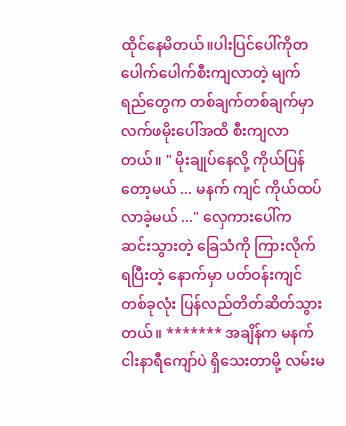ထိုင်နေမိတယ်။ပါးပြင်ပေါ်ကိုတပေါက်ပေါက်စီးကျလာတဲ့ မျက်ရည်တွေက တစ်ချက်တစ်ချက်မှာ လက်ဖမိုးပေါ်အထိ စီးကျလာတယ်။ " မိုးချုပ်နေလို့ ကိုယ်ပြန်တော့မယ် ... မနက် ကျင် ကိုယ်ထပ်လာခဲ့မယ် ..." လှေကားပေါ်က ဆင်းသွားတဲ့ ခြေသံကို ကြားလိုက်ရပြီးတဲ့ နောက်မှာ ပတ်ဝန်းကျင်တစ်ခုလုံး ပြန်လည်တိတ်ဆိတ်သွားတယ်။ ******* အချိန်က မနက်ငါးနာရီကျော်ပဲ ရှိသေးတာမို့ လမ်းမ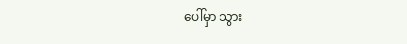ပေါ်မှာ သွား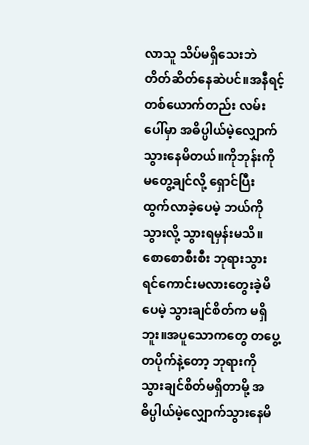လာသူ သိပ်မရှိသေးဘဲ တိတ်ဆိတ်နေဆဲပင်။အနီရင့်တစ်ယောက်တည်း လမ်းပေါ်မှာ အဓိပ္ပါယ်မဲ့လျှောက်သွားနေမိတယ်။ကိုဘုန်းကို မတွေ့ချင်လို့ ရှောင်ပြီး ထွက်လာခဲ့ပေမဲ့ ဘယ်ကို သွားလို့ သွားရမှန်းမသိ။ စောစောစီးစီး ဘုရားသွားရင်ကောင်းမလားတွေးခဲ့မိပေမဲ့ သွားချင်စိတ်က မရှိ ဘူး။အပူသောကတွေ တပွေ့တပိုက်နဲ့တော့ ဘုရားကို သွားချင်စိတ်မရှိတာမို့ အဓိပ္ပါယ်မဲ့လျှောက်သွားနေမိ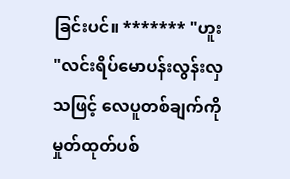ခြင်းပင်။ ******* "ဟူး "လင်းရိပ်မောပန်းလွန်းလှသဖြင့် လေပူတစ်ချက်ကို မှုတ်ထုတ်ပစ်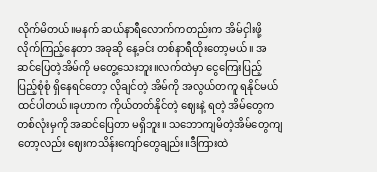လိုက်မိတယ်။မနက် ဆယ်နာရီလောက်ကတည်းက အိမ်ငှါးဖို့ လိုက်ကြည့်နေတာ အခုဆို နေ့ခင်း တစ်နာရီထိုးတော့မယ်။ အဆင်ပြေတဲ့အိမ်ကို မတွေ့သေးဘူး။လက်ထဲမှာ ငွေကြေးပြည့် ပြည့်စုံစုံ ရှိနေရင်တော့ လိုချင်တဲ့ အိမ်ကို အလွယ်တကူ ရနိုင်မယ်ထင်ပါတယ်။ခုဟာက ကိုယ်တတ်နိုင်တဲ့ ဈေးနဲ့ ရတဲ့ အိမ်တွေက တစ်လုံးမှကို အဆင်ပြေတာ မရှိဘူး။ သဘောကျမိတဲ့အိမ်တွေကျတော့လည်း ဈေးကသိန်းကျော်တွေချည်း။ဒီကြားထဲ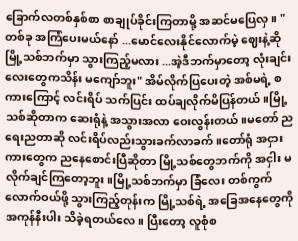ခြောက်လတစ်နှစ်စာ စာချုပ်ခိုင်းကြတာမို့ အဆင်မပြေလှ။ "တစ်ခု အကြံပေးမယ်နော် ...မောင်လေးနိုင်လောက်မဲ့ ဈေးနဲ့ဆို မြို့သစ်ဘက်မှာ သွားကြည့်မလား ...အဲ့ဒီဘက်မှာတော့ လုံးချင်းလေးတွေကသိန်း မကျော်ဘူး" အိမ်လိုက်ပြပေးတဲ့ အစ်မရဲ့ စကားကြောင့် လင်းရိပ် သက်ပြင်း ထပ်ချလိုက်မိပြန်တယ်။မြို့သစ်ဆိုတာက ဆေးရုံနဲ့ အသွားအလာ ဝေးလွန်းတယ်။မတော် ညရေးညတာဆို လင်းရိပ်လည်းသွားခက်လာခက်။တော်ရုံ အငှားကားတွေက ညနေစောင်းပြီဆိုတာ မြို့သစ်တွေဘက်ကို အငှါး မလိုက်ချင်ကြတော့ဘူး။မြို့သစ်ဘက်မှာ ခြံလေး တစ်ကွက်လောက်ဝယ်ဖို့ သွားကြည့်တုန်းက မြို့သစ်ရဲ့ အခြေအနေတွေကို အကုန်နီးပါး သိခဲ့ရတယ်လေ။ ပြီးတော့ လူစုံစ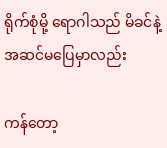ရိုက်စုံမို့ ရောဂါသည် မိခင်နဲ့ အဆင်မပြေမှာလည်း

ကန်တော့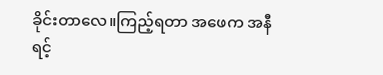ခိုင်းတာလေ။ကြည့်ရတာ အဖေက အနီရင့်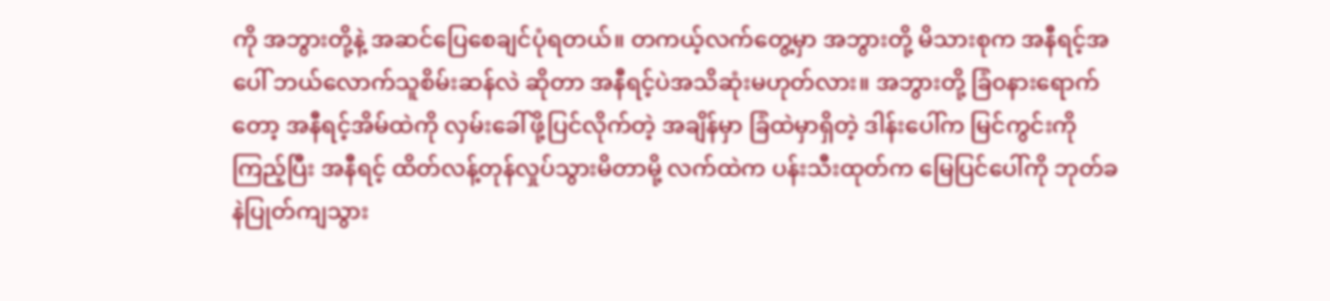ကို အဘွားတို့နဲ့ အဆင်ပြေစေချင်ပုံရတယ်။ တကယ့်လက်တွေ့မှာ အဘွားတို့ မိသားစုက အနီရင့်အပေါ် ဘယ်လောက်သူစိမ်းဆန်လဲ ဆိုတာ အနီရင့်ပဲအသိဆုံးမဟုတ်လား။ အဘွားတို့ ခြံ၀နားရောက်တော့ အနီရင့်အိမ်ထဲကို လှမ်းခေါ်ဖို့ပြင်လိုက်တဲ့ အချိန်မှာ ခြံထဲမှာရှိတဲ့ ဒါန်းပေါ်က မြင်ကွင်းကိုကြည့်ပြီး အနီရင့် ထိတ်လန့်တုန်လှုပ်သွားမိတာမို့ လက်ထဲက ပန်းသီးထုတ်က မြေပြင်ပေါ်ကို ဘုတ်ခနဲပြုတ်ကျသွား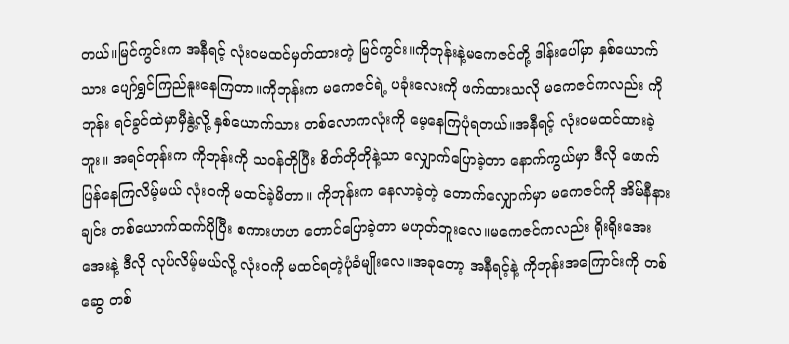တယ်။မြင်ကွင်းက အနီရင့် လုံးဝမထင်မှတ်ထားတဲ့ မြင်ကွင်း။ကိုဘုန်းနဲ့မကေဇင်တို့ ဒါန်းပေါ်မှာ နှစ်ယောက်သား ပျော်ရွှင်ကြည်နူးနေကြတာ။ကိုဘုန်းက မကေဇင်ရဲ့ ပခုံးလေးကို ဖက်ထားသလို မကေဇင်ကလည်း ကိုဘုန်း ရင်ခွင်ထဲမှာမှီနွဲ့လို့ နှစ်ယောက်သား တစ်လောကလုံးကို မေ့နေကြပုံရတယ်။အနီရင့် လုံးဝမထင်ထားခဲ့ဘူး။ အရင်တုန်းက ကိုဘုန်းကို သဝန်တိုပြီး စိတ်တိုတိုနဲ့သာ လျှောက်ပြောခဲ့တာ နောက်ကွယ်မှာ ဒီလို ဖောက်ပြန်နေကြလိမ့်မယ် လုံးဝကို မထင်ခဲ့မိတာ။ ကိုဘုန်းက နေလာခဲ့တဲ့ တောက်လျှောက်မှာ မကေဇင်ကို အိမ်နီနားချင်း တစ်ယောက်ထက်ပိုပြီး စကားဟဟ တောင်ပြောခဲ့တာ မဟုတ်ဘူးလေ။မကေဇင်ကလည်း ရိုးရိုးအေးအေးနဲ့ ဒီလို လုပ်လိမ့်မယ်လို့ လုံးဝကို မထင်ရတဲ့ပုံခံမျိုးလေ။အခုတော့ အနီရင့်နဲ့ ကိုဘုန်းအကြောင်းကို တစ်ဆွေ တစ်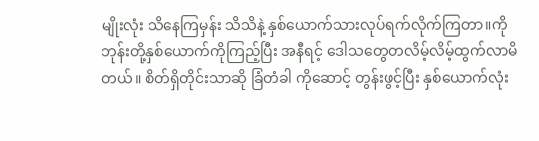မျိုးလုံး သိနေကြမှန်း သိသိနဲ့ နှစ်ယောက်သားလုပ်ရက်လိုက်ကြတာ။ကိုဘုန်းတို့နှစ်ယောက်ကိုကြည့်ပြီး အနီရင့် ဒေါသတွေတလိမ့်လိမ့်ထွက်လာမိတယ်။ စိတ်ရှိတိုင်းသာဆို ခြံတံခါ ကိုဆောင့် တွန်းဖွင့်ပြီး နှစ်ယောက်လုံး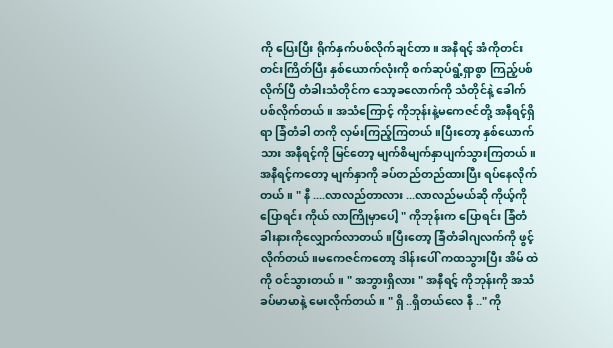ကို ပြေးပြီး ရိုက်နှက်ပစ်လိုက်ချင်တာ။ အနီရင့် အံကိုတင်းတင်းကြိတ်ပြီး နှစ်ယောက်လုံးကို စက်ဆုပ်ရွံ့ရှာစွာ ကြည့်ပစ်လိုက်ပြီ တံခါးသံတိုင်က သော့ခလောက်ကို သံတိုင်နဲ့ ခေါက်ပစ်လိုက်တယ်။ အသံကြောင့် ကိုဘုန်းနဲ့မကေဇင်တို့ အနီရင့်ရှိရာ ခြံတံခါ တကို လှမ်းကြည့်ကြတယ်။ပြီးတော့ နှစ်ယောက်သား အနီရင့်ကို မြင်တော့ မျက်စိမျက်နှာပျက်သွားကြတယ်။ အနီရင့်ကတော့ မျက်နှာကို ခပ်တည်တည်ထားပြီး ရပ်နေလိုက်တယ်။ " နီ ....လာလည်တာလား ...လာလည်မယ်ဆို ကိုယ့်ကို ပြောရင်း ကိုယ် လာကြိုမှာပေါ့ " ကိုဘုန်းက ပြောရင်း ခြံတံခါးနားကိုလျှောက်လာတယ်။ပြီးတော့ ခြံတံခါဂျလက်ကို ဖွင့်လိုက်တယ်။မကေဇင်ကတော့ ဒါန်းပေါ် ကထသွားပြီး အိမ် ထဲကို ဝင်သွားတယ်။ " အဘွားရှိလား " အနီရင့် ကိုဘုန်းကို အသံခပ်မာမာနဲ့ မေးလိုက်တယ်။ " ရှိ ..ရှိတယ်လေ နီ .." ကို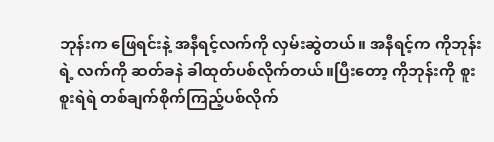ဘုန်းက ဖြေရင်းနဲ့ အနီရင့်လက်ကို လှမ်းဆွဲတယ်။ အနီရင့်က ကိုဘုန်းရဲ့ လက်ကို ဆတ်ခနဲ ခါထုတ်ပစ်လိုက်တယ်။ပြီးတော့ ကိုဘုန်းကို စူးစူးရဲရဲ တစ်ချက်စိုက်ကြည့်ပစ်လိုက်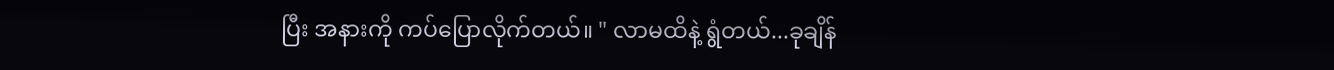ပြီး အနားကို ကပ်ပြောလိုက်တယ်။ " လာမထိနဲ့ ရွံတယ်...ခုချိန်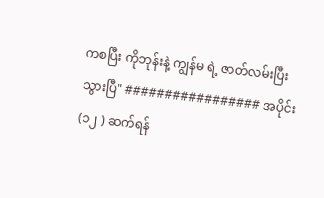ကစပြီး ကိုဘုန်းနဲ့ ကျွန်မ ရဲ့ ဇာတ်လမ်းပြီးသွားပြီ" ################# အပိုင်း (၁၂ ) ဆက်ရန်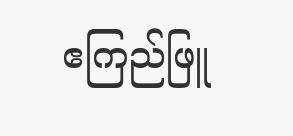ဧကြည်ဖြူ